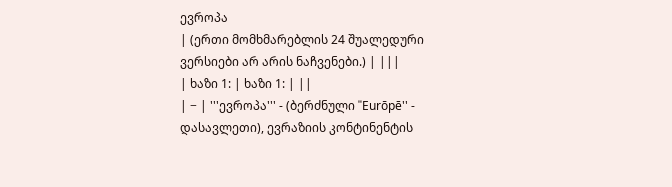ევროპა
| (ერთი მომხმარებლის 24 შუალედური ვერსიები არ არის ნაჩვენები.) | |||
| ხაზი 1: | ხაზი 1: | ||
| − | '''ევროპა''' - (ბერძნული ''Eurōpē'' - დასავლეთი), ევრაზიის კონტინენტის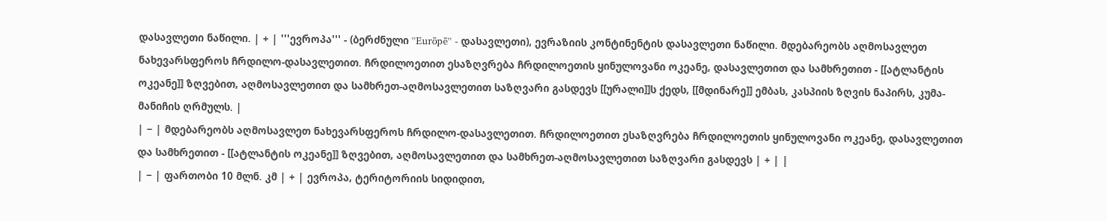დასავლეთი ნაწილი. | + | '''ევროპა''' - (ბერძნული ''Eurōpē'' - დასავლეთი), ევრაზიის კონტინენტის დასავლეთი ნაწილი. მდებარეობს აღმოსავლეთ ნახევარსფეროს ჩრდილო-დასავლეთით. ჩრდილოეთით ესაზღვრება ჩრდილოეთის ყინულოვანი ოკეანე, დასავლეთით და სამხრეთით - [[ატლანტის ოკეანე]] ზღვებით, აღმოსავლეთით და სამხრეთ-აღმოსავლეთით საზღვარი გასდევს [[ურალი]]ს ქედს, [[მდინარე]] ემბას, კასპიის ზღვის ნაპირს, კუმა-მანიჩის ღრმულს. |
| − | მდებარეობს აღმოსავლეთ ნახევარსფეროს ჩრდილო-დასავლეთით. ჩრდილოეთით ესაზღვრება ჩრდილოეთის ყინულოვანი ოკეანე, დასავლეთით და სამხრეთით - [[ატლანტის ოკეანე]] ზღვებით, აღმოსავლეთით და სამხრეთ-აღმოსავლეთით საზღვარი გასდევს | + | |
| − | ფართობი 10 მლნ. კმ | + | ევროპა, ტერიტორიის სიდიდით,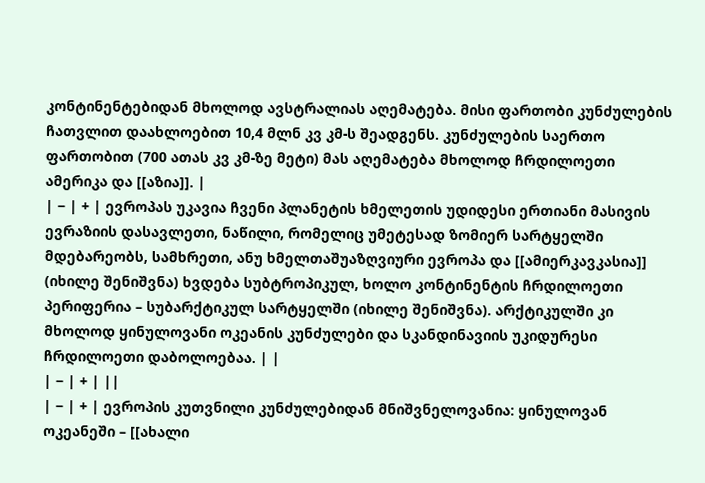კონტინენტებიდან მხოლოდ ავსტრალიას აღემატება. მისი ფართობი კუნძულების ჩათვლით დაახლოებით 10,4 მლნ კვ კმ-ს შეადგენს. კუნძულების საერთო ფართობით (700 ათას კვ კმ-ზე მეტი) მას აღემატება მხოლოდ ჩრდილოეთი ამერიკა და [[აზია]]. |
| − | + | ევროპას უკავია ჩვენი პლანეტის ხმელეთის უდიდესი ერთიანი მასივის ევრაზიის დასავლეთი, ნაწილი, რომელიც უმეტესად ზომიერ სარტყელში მდებარეობს, სამხრეთი, ანუ ხმელთაშუაზღვიური ევროპა და [[ამიერკავკასია]] (იხილე შენიშვნა) ხვდება სუბტროპიკულ, ხოლო კონტინენტის ჩრდილოეთი პერიფერია – სუბარქტიკულ სარტყელში (იხილე შენიშვნა). არქტიკულში კი მხოლოდ ყინულოვანი ოკეანის კუნძულები და სკანდინავიის უკიდურესი ჩრდილოეთი დაბოლოებაა. | |
| − | + | ||
| − | + | ევროპის კუთვნილი კუნძულებიდან მნიშვნელოვანია: ყინულოვან ოკეანეში – [[ახალი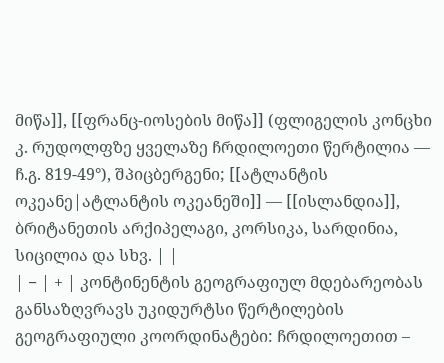მიწა]], [[ფრანც-იოსების მიწა]] (ფლიგელის კონცხი კ. რუდოლფზე ყველაზე ჩრდილოეთი წერტილია –– ჩ.გ. 819-49°), შპიცბერგენი; [[ატლანტის ოკეანე|ატლანტის ოკეანეში]] –– [[ისლანდია]], ბრიტანეთის არქიპელაგი, კორსიკა, სარდინია, სიცილია და სხვ. | |
| − | + | კონტინენტის გეოგრაფიულ მდებარეობას განსაზღვრავს უკიდურტსი წერტილების გეოგრაფიული კოორდინატები: ჩრდილოეთით –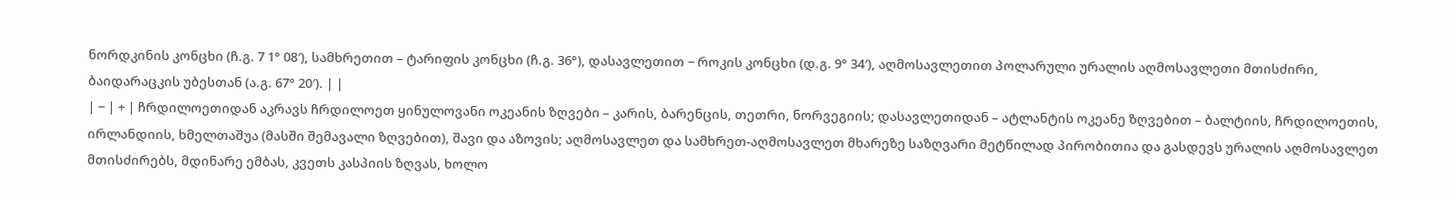ნორდკინის კონცხი (ჩ.გ. 7 1° 08′), სამხრეთით – ტარიფის კონცხი (ჩ.გ. 36°), დასავლეთით − როკის კონცხი (დ.გ. 9° 34′), აღმოსავლეთით პოლარული ურალის აღმოსავლეთი მთისძირი, ბაიდარაცკის უბესთან (ა.გ. 67° 20′). | |
| − | + | ჩრდილოეთიდან აკრავს ჩრდილოეთ ყინულოვანი ოკეანის ზღვები – კარის, ბარენცის, თეთრი, ნორვეგიის; დასავლეთიდან – ატლანტის ოკეანე ზღვებით – ბალტიის, ჩრდილოეთის, ირლანდიის, ხმელთაშუა (მასში შემავალი ზღვებით), შავი და აზოვის; აღმოსავლეთ და სამხრეთ-აღმოსავლეთ მხარეზე საზღვარი მეტწილად პირობითია და გასდევს ურალის აღმოსავლეთ მთისძირებს, მდინარე ემბას, კვეთს კასპიის ზღვას, ხოლო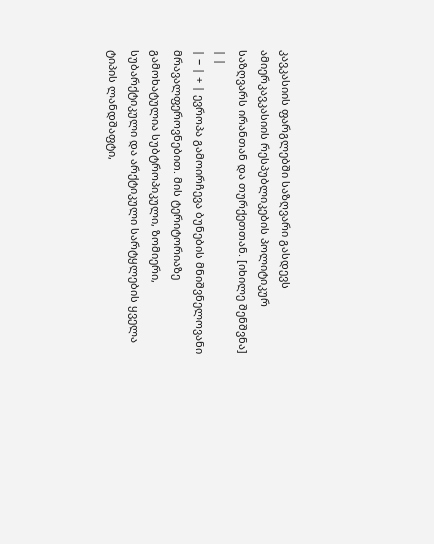კავკასიის ფარგლებში საზღვარი გასდევს ამიერკავკასიის რესპუბლიკების პოლიტიკურ საზღვარს ირანთან და თურქეთთან. [იხილე შენშვნა] | |
| − | + | ევროპა გამოირჩევა ბუნების მნიშვნელოვანი მრავალფეროვნებით. მის ტერიტორიაზე გამოხატულია სუბტროპიკული, ზომიერი, სუბარქტიკული და არქტიკული სარტყლების ყველა ტიპის ლანდშაფტი,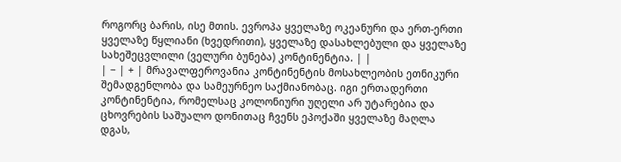როგორც ბარის, ისე მთის. ევროპა ყველაზე ოკეანური და ერთ-ერთი ყველაზე წყლიანი (ხვედრითი), ყველაზე დასახლებული და ყველაზე სახეშეცვლილი (ველური ბუნება) კონტინენტია. | |
| − | + | მრავალფეროვანია კონტინენტის მოსახლეობის ეთნიკური შემადგენლობა და სამეურნეო საქმიანობაც. იგი ერთადერთი კონტინენტია, რომელსაც კოლონიური უღელი არ უტარებია და ცხოვრების საშუალო დონითაც ჩვენს ეპოქაში ყველაზე მაღლა დგას,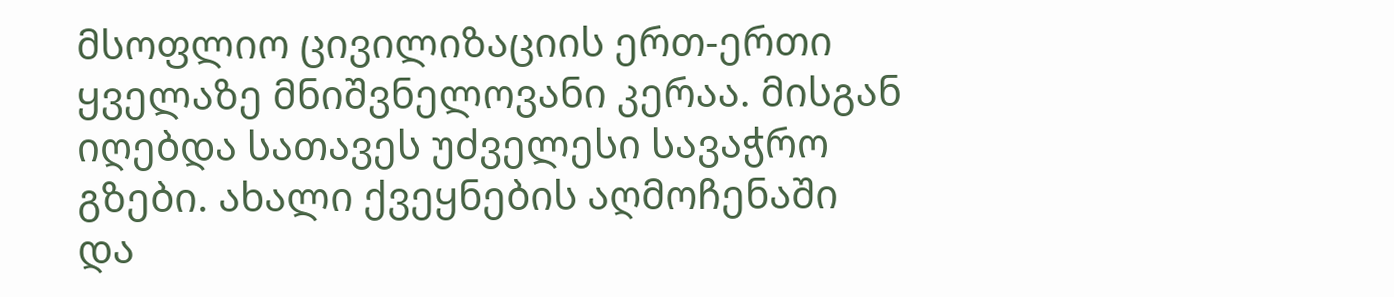მსოფლიო ცივილიზაციის ერთ-ერთი ყველაზე მნიშვნელოვანი კერაა. მისგან იღებდა სათავეს უძველესი სავაჭრო გზები. ახალი ქვეყნების აღმოჩენაში და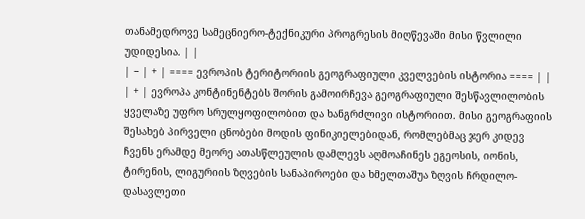თანამედროვე სამეცნიერო-ტექნიკური პროგრესის მიღწევაში მისი წვლილი უდიდესია. | |
| − | + | ==== ევროპის ტერიტორიის გეოგრაფიული კველვების ისტორია ==== | |
| + | ევროპა კონტინენტებს შორის გამოირჩევა გეოგრაფიული შესწავლილობის ყველაზე უფრო სრულყოფილობით და ხანგრძლივი ისტორიით. მისი გეოგრაფიის შესახებ პირველი ცნობები მოდის ფინიკიელებიდან, რომლებმაც ჯერ კიდევ ჩვენს ერამდე მეორე ათასწლეულის დამლევს აღმოაჩინეს ეგეოსის, იონის, ტირენის, ლიგურიის ზღვების სანაპიროები და ხმელთაშუა ზღვის ჩრდილო-დასავლეთი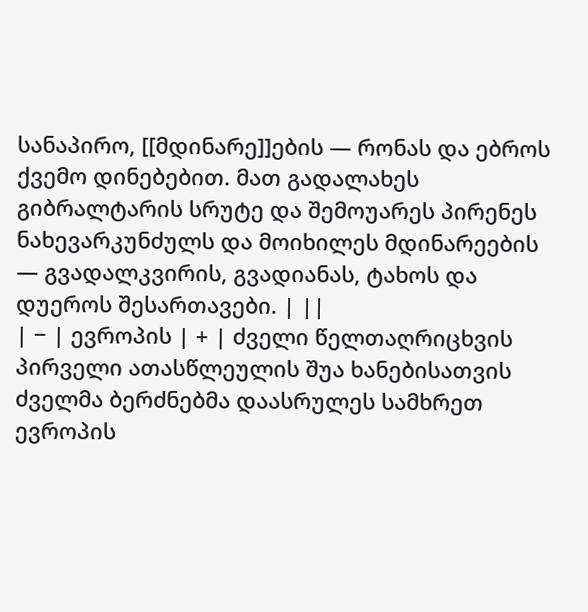სანაპირო, [[მდინარე]]ების — რონას და ებროს ქვემო დინებებით. მათ გადალახეს გიბრალტარის სრუტე და შემოუარეს პირენეს ნახევარკუნძულს და მოიხილეს მდინარეების — გვადალკვირის, გვადიანას, ტახოს და დუეროს შესართავები. | ||
| − | ევროპის | + | ძველი წელთაღრიცხვის პირველი ათასწლეულის შუა ხანებისათვის ძველმა ბერძნებმა დაასრულეს სამხრეთ ევროპის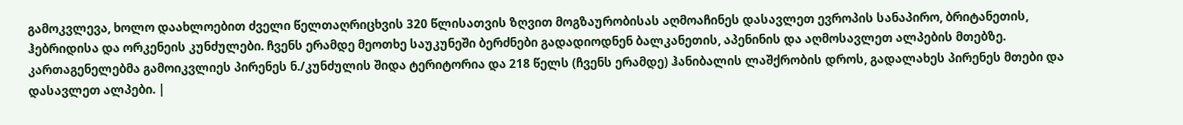გამოკვლევა, ხოლო დაახლოებით ძველი წელთაღრიცხვის 320 წლისათვის ზღვით მოგზაურობისას აღმოაჩინეს დასავლეთ ევროპის სანაპირო, ბრიტანეთის, ჰებრიდისა და ორკენეის კუნძულები. ჩვენს ერამდე მეოთხე საუკუნეში ბერძნები გადადიოდნენ ბალკანეთის, აპენინის და აღმოსავლეთ ალპების მთებზე. კართაგენელებმა გამოიკვლიეს პირენეს ნ./კუნძულის შიდა ტერიტორია და 218 წელს (ჩვენს ერამდე) ჰანიბალის ლაშქრობის დროს, გადალახეს პირენეს მთები და დასავლეთ ალპები. |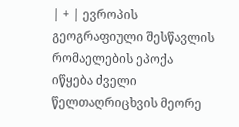| + | ევროპის გეოგრაფიული შესწავლის რომაელების ეპოქა იწყება ძველი წელთაღრიცხვის მეორე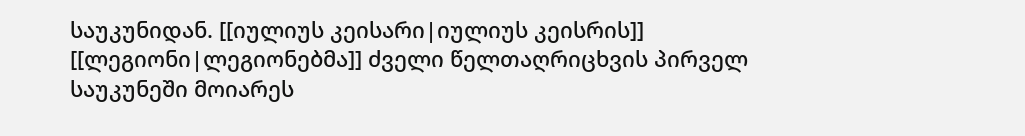საუკუნიდან. [[იულიუს კეისარი|იულიუს კეისრის]] [[ლეგიონი|ლეგიონებმა]] ძველი წელთაღრიცხვის პირველ საუკუნეში მოიარეს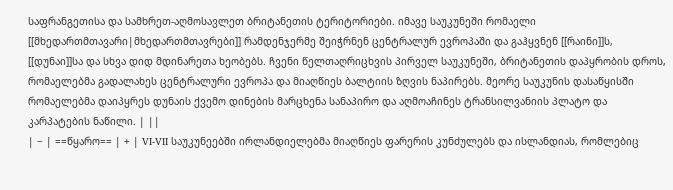საფრანგეთისა და სამხრეთ-აღმოსავლეთ ბრიტანეთის ტერიტორიები. იმავე საუკუნეში რომაელი [[მხედართმთავარი|მხედართმთავრები]] რამდენჯერმე შეიჭრნენ ცენტრალურ ევროპაში და გაჰყვნენ [[რაინი]]ს, [[დუნაი]]სა და სხვა დიდ მდინარეთა ხეობებს. ჩვენი წელთაღრიცხვის პირველ საუკუნეში, ბრიტანეთის დაპყრობის დროს, რომაელებმა გადალახეს ცენტრალური ევროპა და მიაღწიეს ბალტიის ზღვის ნაპირებს. მეორე საუკუნის დასაწყისში რომაელებმა დაიპყრეს დუნაის ქვემო დინების მარცხენა სანაპირო და აღმოაჩინეს ტრანსილვანიის პლატო და კარპატების ნაწილი. | ||
| − | ==წყარო== | + | VI-VII საუკუნეებში ირლანდიელებმა მიაღწიეს ფარერის კუნძულებს და ისლანდიას, რომლებიც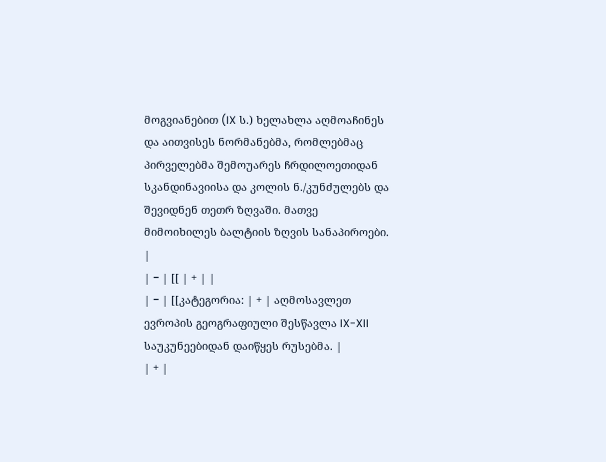მოგვიანებით (IX ს.) ხელახლა აღმოაჩინეს და აითვისეს ნორმანებმა, რომლებმაც პირველებმა შემოუარეს ჩრდილოეთიდან სკანდინავიისა და კოლის ნ./კუნძულებს და შევიდნენ თეთრ ზღვაში. მათვე მიმოიხილეს ბალტიის ზღვის სანაპიროები. |
| − | [[ | + | |
| − | [[კატეგორია: | + | აღმოსავლეთ ევროპის გეოგრაფიული შესწავლა IX-XII საუკუნეებიდან დაიწყეს რუსებმა. |
| + |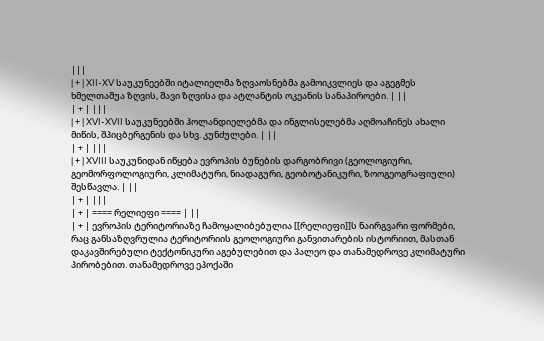|||
| + | XII-XV საუკუნეებში იტალიელმა ზღვაოსნებმა გამოიკვლიეს და აგეგმეს ხმელთაშუა ზღვის, შავი ზღვისა და ატლანტის ოკეანის სანაპიროები. | ||
| + | |||
| + | XVI-XVII საუკუნეებში ჰოლანდიელებმა და ინგლისელებმა აღმოაჩინეს ახალი მიწის, შპიცბერგენის და სხვ. კუნძულები. | ||
| + | |||
| + | XVIII საუკუნიდან იწყება ევროპის ბუნების დარგობრივი (გეოლოგიური, გეომორფოლოგიური, კლიმატური, ნიადაგური, გეობოტანიკური, ზოოგეოგრაფიული) შესწავლა. | ||
| + | |||
| + | ==== რელიეფი ==== | ||
| + | ევროპის ტერიტორიაზე ჩამოყალიბებულია [[რელიეფი]]ს ნაირგვარი ფორმები, რაც განსაზღვრულია ტერიტორიის გეოლოგიური განვითარების ისტორიით, მასთან დაკავშირებული ტექტონიკური აგებულებით და პალეო და თანამედროვე კლიმატური პირობებით. თანამედროვე ეპოქაში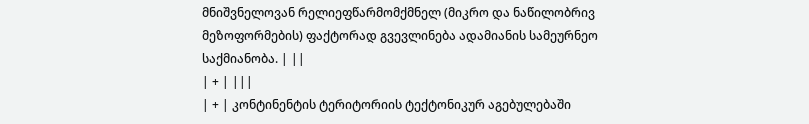მნიშვნელოვან რელიეფწარმომქმნელ (მიკრო და ნაწილობრივ მეზოფორმების) ფაქტორად გვევლინება ადამიანის სამეურნეო საქმიანობა. | ||
| + | |||
| + | კონტინენტის ტერიტორიის ტექტონიკურ აგებულებაში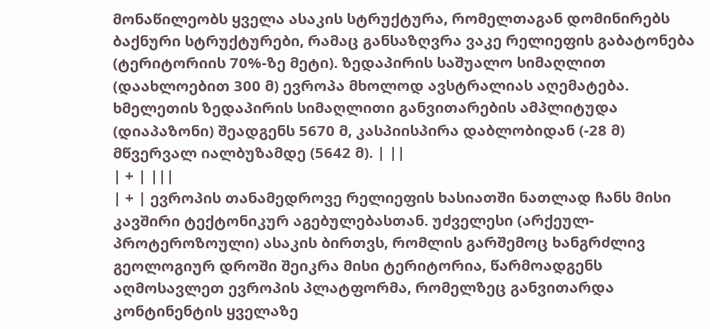მონაწილეობს ყველა ასაკის სტრუქტურა, რომელთაგან დომინირებს ბაქნური სტრუქტურები, რამაც განსაზღვრა ვაკე რელიეფის გაბატონება (ტერიტორიის 70%-ზე მეტი). ზედაპირის საშუალო სიმაღლით (დაახლოებით 300 მ) ევროპა მხოლოდ ავსტრალიას აღემატება. ხმელეთის ზედაპირის სიმაღლითი განვითარების ამპლიტუდა (დიაპაზონი) შეადგენს 5670 მ, კასპიისპირა დაბლობიდან (-28 მ) მწვერვალ იალბუზამდე (5642 მ). | ||
| + | |||
| + | ევროპის თანამედროვე რელიეფის ხასიათში ნათლად ჩანს მისი კავშირი ტექტონიკურ აგებულებასთან. უძველესი (არქეულ-პროტეროზოული) ასაკის ბირთვს, რომლის გარშემოც ხანგრძლივ გეოლოგიურ დროში შეიკრა მისი ტერიტორია, წარმოადგენს აღმოსავლეთ ევროპის პლატფორმა, რომელზეც განვითარდა კონტინენტის ყველაზე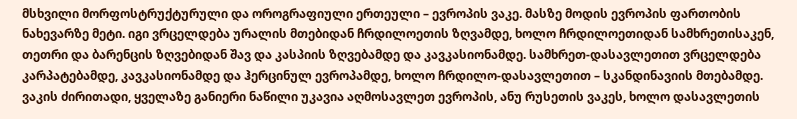მსხვილი მორფოსტრუქტურული და ოროგრაფიული ერთეული – ევროპის ვაკე. მასზე მოდის ევროპის ფართობის ნახევარზე მეტი. იგი ვრცელდება ურალის მთებიდან ჩრდილოეთის ზღვამდე, ხოლო ჩრდილოეთიდან სამხრეთისაკენ, თეთრი და ბარენცის ზღვებიდან შავ და კასპიის ზღვებამდე და კავკასიონამდე. სამხრეთ-დასავლეთით ვრცელდება კარპატებამდე, კავკასიონამდე და ჰერცინულ ევროპამდე, ხოლო ჩრდილო-დასავლეთით – სკანდინავიის მთებამდე. ვაკის ძირითადი, ყველაზე განიერი ნაწილი უკავია აღმოსავლეთ ევროპის, ანუ რუსეთის ვაკეს, ხოლო დასავლეთის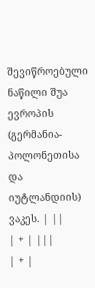შევიწროებული ნაწილი შუა ევროპის (გერმანია-პოლონეთისა და იუტლანდიის) ვაკეს. | ||
| + | |||
| + |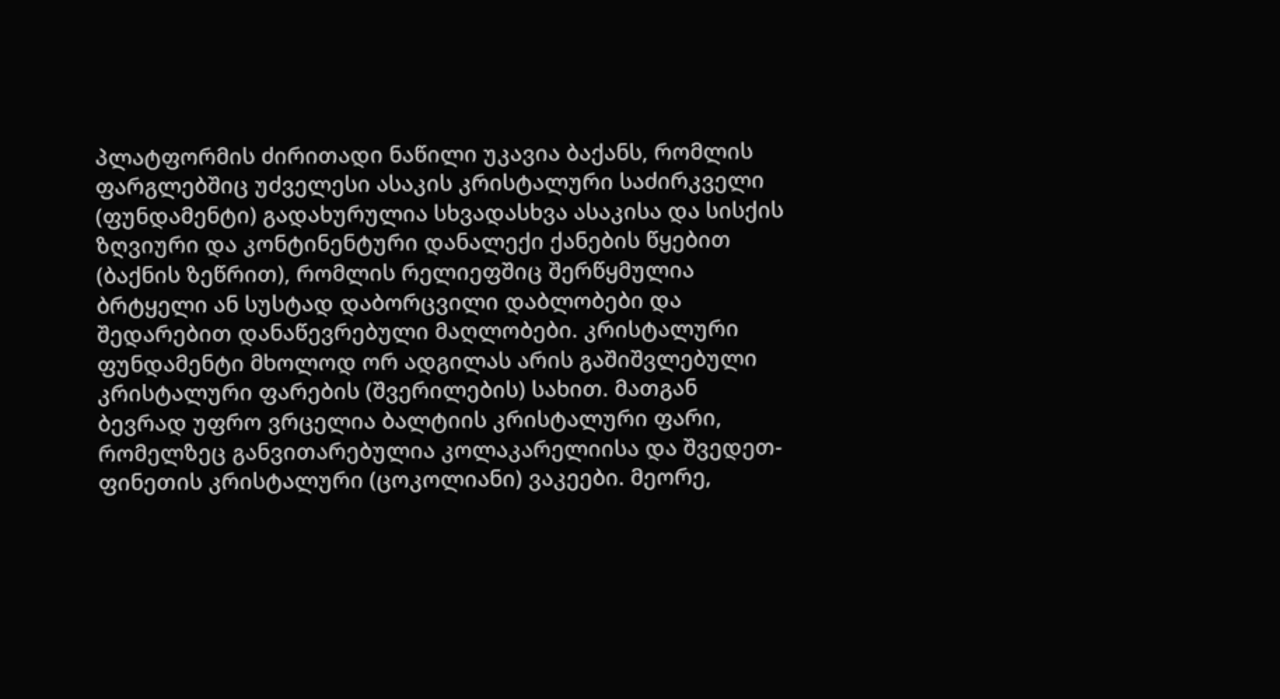პლატფორმის ძირითადი ნაწილი უკავია ბაქანს, რომლის ფარგლებშიც უძველესი ასაკის კრისტალური საძირკველი (ფუნდამენტი) გადახურულია სხვადასხვა ასაკისა და სისქის ზღვიური და კონტინენტური დანალექი ქანების წყებით (ბაქნის ზეწრით), რომლის რელიეფშიც შერწყმულია ბრტყელი ან სუსტად დაბორცვილი დაბლობები და შედარებით დანაწევრებული მაღლობები. კრისტალური ფუნდამენტი მხოლოდ ორ ადგილას არის გაშიშვლებული კრისტალური ფარების (შვერილების) სახით. მათგან ბევრად უფრო ვრცელია ბალტიის კრისტალური ფარი, რომელზეც განვითარებულია კოლაკარელიისა და შვედეთ-ფინეთის კრისტალური (ცოკოლიანი) ვაკეები. მეორე,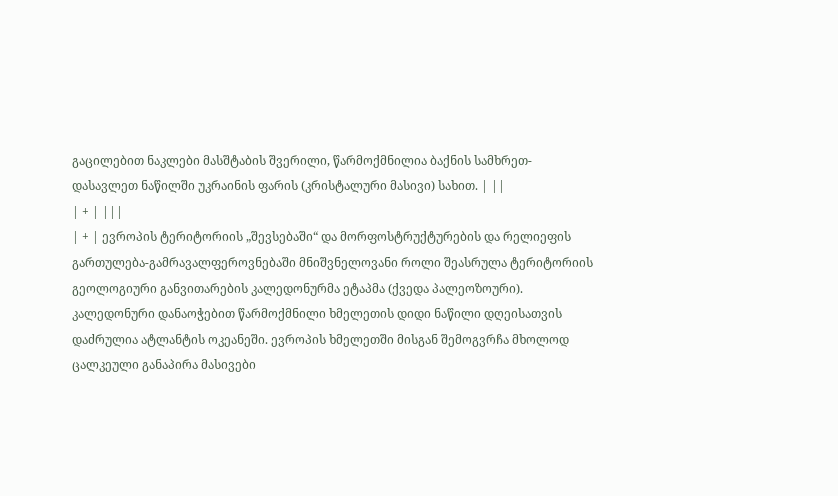გაცილებით ნაკლები მასშტაბის შვერილი, წარმოქმნილია ბაქნის სამხრეთ-დასავლეთ ნაწილში უკრაინის ფარის (კრისტალური მასივი) სახით. | ||
| + | |||
| + | ევროპის ტერიტორიის „შევსებაში“ და მორფოსტრუქტურების და რელიეფის გართულება-გამრავალფეროვნებაში მნიშვნელოვანი როლი შეასრულა ტერიტორიის გეოლოგიური განვითარების კალედონურმა ეტაპმა (ქვედა პალეოზოური). კალედონური დანაოჭებით წარმოქმნილი ხმელეთის დიდი ნაწილი დღეისათვის დაძრულია ატლანტის ოკეანეში. ევროპის ხმელეთში მისგან შემოგვრჩა მხოლოდ ცალკეული განაპირა მასივები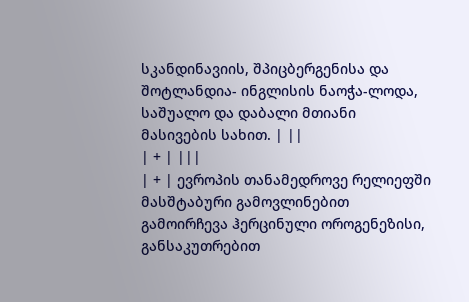სკანდინავიის, შპიცბერგენისა და შოტლანდია- ინგლისის ნაოჭა-ლოდა, საშუალო და დაბალი მთიანი მასივების სახით. | ||
| + | |||
| + | ევროპის თანამედროვე რელიეფში მასშტაბური გამოვლინებით გამოირჩევა ჰერცინული ოროგენეზისი, განსაკუთრებით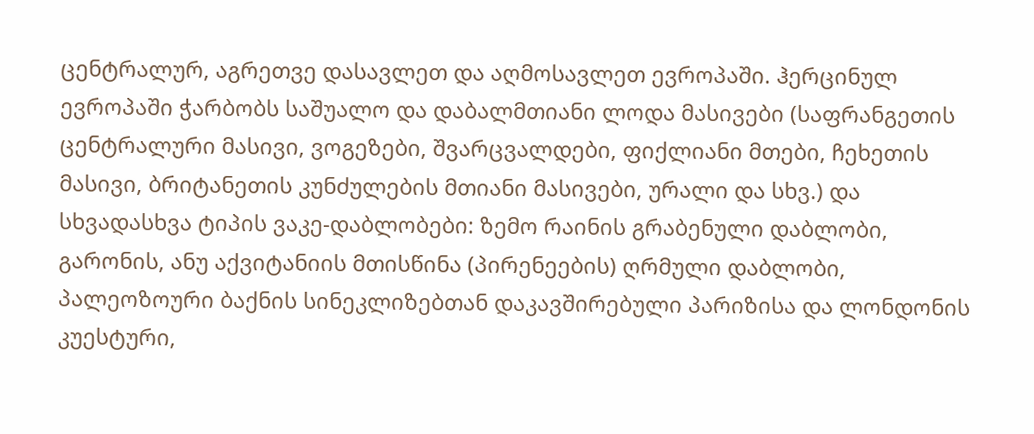ცენტრალურ, აგრეთვე დასავლეთ და აღმოსავლეთ ევროპაში. ჰერცინულ ევროპაში ჭარბობს საშუალო და დაბალმთიანი ლოდა მასივები (საფრანგეთის ცენტრალური მასივი, ვოგეზები, შვარცვალდები, ფიქლიანი მთები, ჩეხეთის მასივი, ბრიტანეთის კუნძულების მთიანი მასივები, ურალი და სხვ.) და სხვადასხვა ტიპის ვაკე-დაბლობები: ზემო რაინის გრაბენული დაბლობი, გარონის, ანუ აქვიტანიის მთისწინა (პირენეების) ღრმული დაბლობი, პალეოზოური ბაქნის სინეკლიზებთან დაკავშირებული პარიზისა და ლონდონის კუესტური,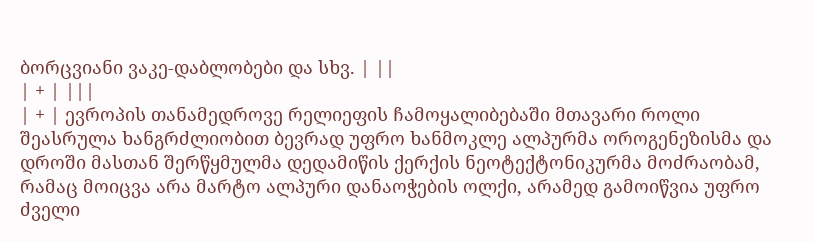ბორცვიანი ვაკე-დაბლობები და სხვ. | ||
| + | |||
| + | ევროპის თანამედროვე რელიეფის ჩამოყალიბებაში მთავარი როლი შეასრულა ხანგრძლიობით ბევრად უფრო ხანმოკლე ალპურმა ოროგენეზისმა და დროში მასთან შერწყმულმა დედამიწის ქერქის ნეოტექტონიკურმა მოძრაობამ, რამაც მოიცვა არა მარტო ალპური დანაოჭების ოლქი, არამედ გამოიწვია უფრო ძველი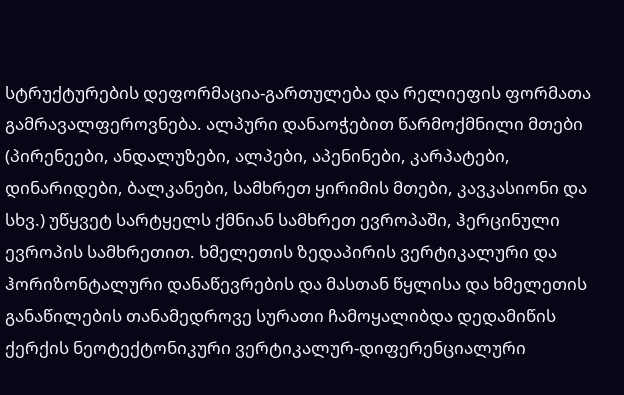სტრუქტურების დეფორმაცია-გართულება და რელიეფის ფორმათა გამრავალფეროვნება. ალპური დანაოჭებით წარმოქმნილი მთები (პირენეები, ანდალუზები, ალპები, აპენინები, კარპატები, დინარიდები, ბალკანები, სამხრეთ ყირიმის მთები, კავკასიონი და სხვ.) უწყვეტ სარტყელს ქმნიან სამხრეთ ევროპაში, ჰერცინული ევროპის სამხრეთით. ხმელეთის ზედაპირის ვერტიკალური და ჰორიზონტალური დანაწევრების და მასთან წყლისა და ხმელეთის განაწილების თანამედროვე სურათი ჩამოყალიბდა დედამიწის ქერქის ნეოტექტონიკური ვერტიკალურ-დიფერენციალური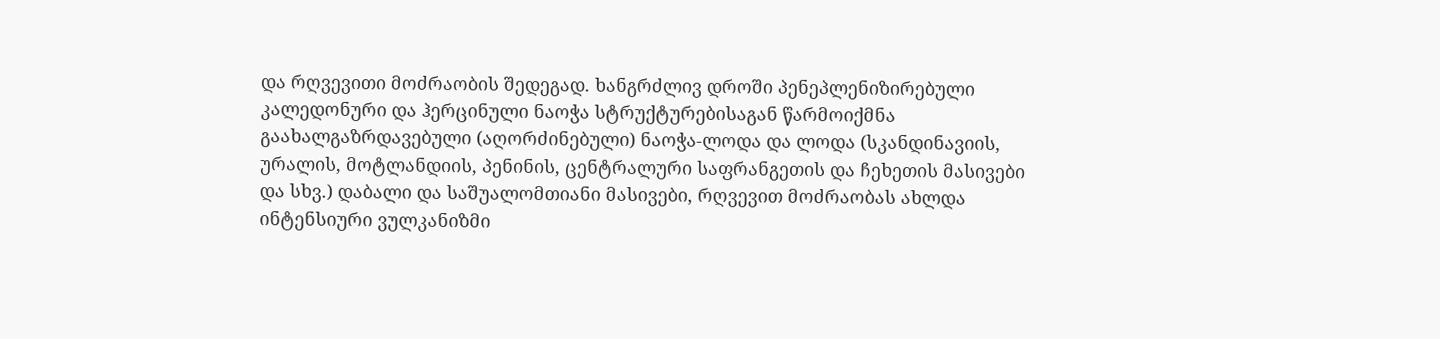და რღვევითი მოძრაობის შედეგად. ხანგრძლივ დროში პენეპლენიზირებული კალედონური და ჰერცინული ნაოჭა სტრუქტურებისაგან წარმოიქმნა გაახალგაზრდავებული (აღორძინებული) ნაოჭა-ლოდა და ლოდა (სკანდინავიის, ურალის, მოტლანდიის, პენინის, ცენტრალური საფრანგეთის და ჩეხეთის მასივები და სხვ.) დაბალი და საშუალომთიანი მასივები, რღვევით მოძრაობას ახლდა ინტენსიური ვულკანიზმი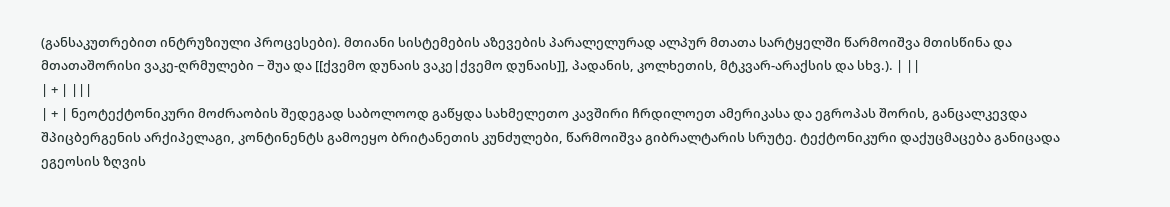(განსაკუთრებით ინტრუზიული პროცესები). მთიანი სისტემების აზევების პარალელურად ალპურ მთათა სარტყელში წარმოიშვა მთისწინა და მთათაშორისი ვაკე-ღრმულები − შუა და [[ქვემო დუნაის ვაკე|ქვემო დუნაის]], პადანის, კოლხეთის, მტკვარ-არაქსის და სხვ.). | ||
| + | |||
| + | ნეოტექტონიკური მოძრაობის შედეგად საბოლოოდ გაწყდა სახმელეთო კავშირი ჩრდილოეთ ამერიკასა და ეგროპას შორის, განცალკევდა შპიცბერგენის არქიპელაგი, კონტინენტს გამოეყო ბრიტანეთის კუნძულები, წარმოიშვა გიბრალტარის სრუტე. ტექტონიკური დაქუცმაცება განიცადა ეგეოსის ზღვის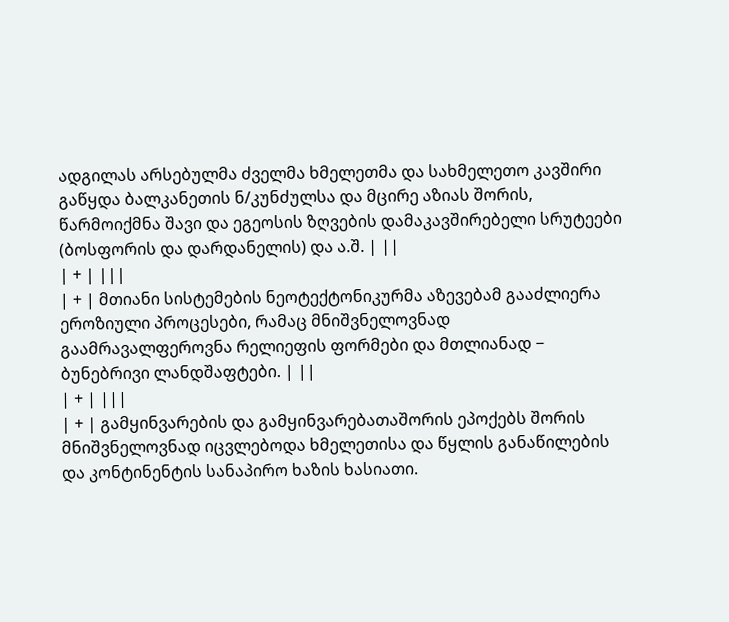ადგილას არსებულმა ძველმა ხმელეთმა და სახმელეთო კავშირი გაწყდა ბალკანეთის ნ/კუნძულსა და მცირე აზიას შორის, წარმოიქმნა შავი და ეგეოსის ზღვების დამაკავშირებელი სრუტეები (ბოსფორის და დარდანელის) და ა.შ. | ||
| + | |||
| + | მთიანი სისტემების ნეოტექტონიკურმა აზევებამ გააძლიერა ეროზიული პროცესები, რამაც მნიშვნელოვნად გაამრავალფეროვნა რელიეფის ფორმები და მთლიანად − ბუნებრივი ლანდშაფტები. | ||
| + | |||
| + | გამყინვარების და გამყინვარებათაშორის ეპოქებს შორის მნიშვნელოვნად იცვლებოდა ხმელეთისა და წყლის განაწილების და კონტინენტის სანაპირო ხაზის ხასიათი.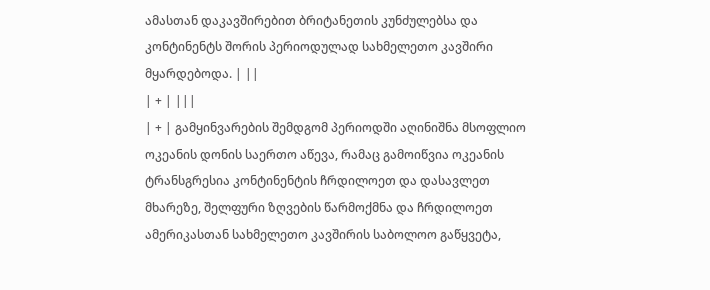ამასთან დაკავშირებით ბრიტანეთის კუნძულებსა და კონტინენტს შორის პერიოდულად სახმელეთო კავშირი მყარდებოდა. | ||
| + | |||
| + | გამყინვარების შემდგომ პერიოდში აღინიშნა მსოფლიო ოკეანის დონის საერთო აწევა, რამაც გამოიწვია ოკეანის ტრანსგრესია კონტინენტის ჩრდილოეთ და დასავლეთ მხარეზე, შელფური ზღვების წარმოქმნა და ჩრდილოეთ ამერიკასთან სახმელეთო კავშირის საბოლოო გაწყვეტა,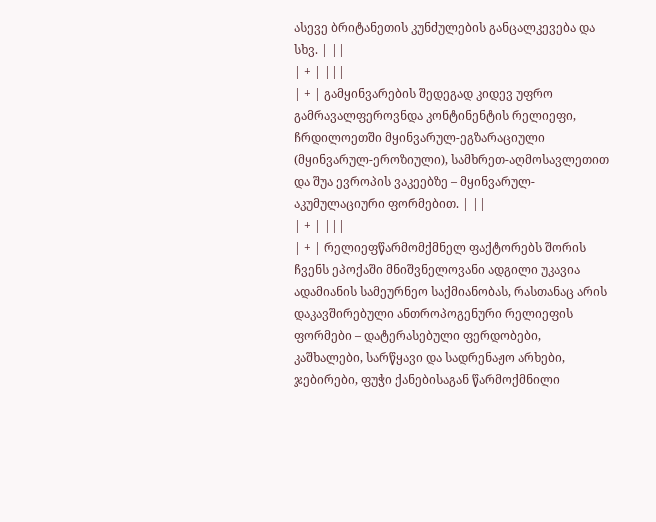ასევე ბრიტანეთის კუნძულების განცალკევება და სხვ. | ||
| + | |||
| + | გამყინვარების შედეგად კიდევ უფრო გამრავალფეროვნდა კონტინენტის რელიეფი, ჩრდილოეთში მყინვარულ-ეგზარაციული (მყინვარულ-ეროზიული), სამხრეთ-აღმოსავლეთით და შუა ევროპის ვაკეებზე – მყინვარულ-აკუმულაციური ფორმებით. | ||
| + | |||
| + | რელიეფწარმომქმნელ ფაქტორებს შორის ჩვენს ეპოქაში მნიშვნელოვანი ადგილი უკავია ადამიანის სამეურნეო საქმიანობას, რასთანაც არის დაკავშირებული ანთროპოგენური რელიეფის ფორმები – დატერასებული ფერდობები, კაშხალები, სარწყავი და სადრენაჟო არხები, ჯებირები, ფუჭი ქანებისაგან წარმოქმნილი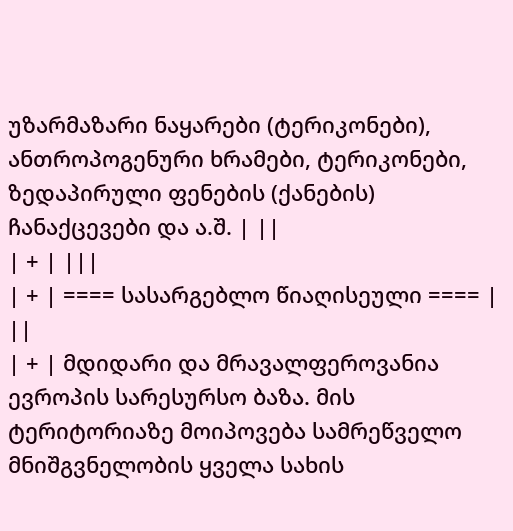უზარმაზარი ნაყარები (ტერიკონები), ანთროპოგენური ხრამები, ტერიკონები, ზედაპირული ფენების (ქანების) ჩანაქცევები და ა.შ. | ||
| + | |||
| + | ==== სასარგებლო წიაღისეული ==== | ||
| + | მდიდარი და მრავალფეროვანია ევროპის სარესურსო ბაზა. მის ტერიტორიაზე მოიპოვება სამრეწველო მნიშგვნელობის ყველა სახის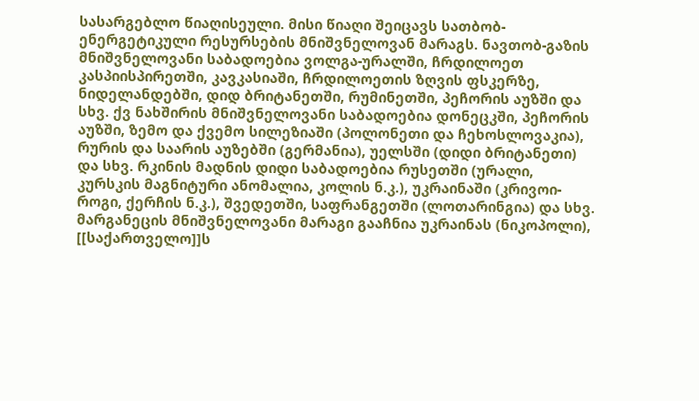სასარგებლო წიაღისეული. მისი წიაღი შეიცავს სათბობ-ენერგეტიკული რესურსების მნიშვნელოვან მარაგს. ნავთობ-გაზის მნიშვნელოვანი საბადოებია ვოლგა-ურალში, ჩრდილოეთ კასპიისპირეთში, კავკასიაში, ჩრდილოეთის ზღვის ფსკერზე, ნიდელანდებში, დიდ ბრიტანეთში, რუმინეთში, პეჩორის აუზში და სხვ. ქვ ნახშირის მნიშვნელოვანი საბადოებია დონეცკში, პეჩორის აუზში, ზემო და ქვემო სილეზიაში (პოლონეთი და ჩეხოსლოვაკია), რურის და საარის აუზებში (გერმანია), უელსში (დიდი ბრიტანეთი) და სხვ. რკინის მადნის დიდი საბადოებია რუსეთში (ურალი, კურსკის მაგნიტური ანომალია, კოლის ნ.კ.), უკრაინაში (კრივოი-როგი, ქერჩის ნ.კ.), შვედეთში, საფრანგეთში (ლოთარინგია) და სხვ. მარგანეცის მნიშვნელოვანი მარაგი გააჩნია უკრაინას (ნიკოპოლი), [[საქართველო]]ს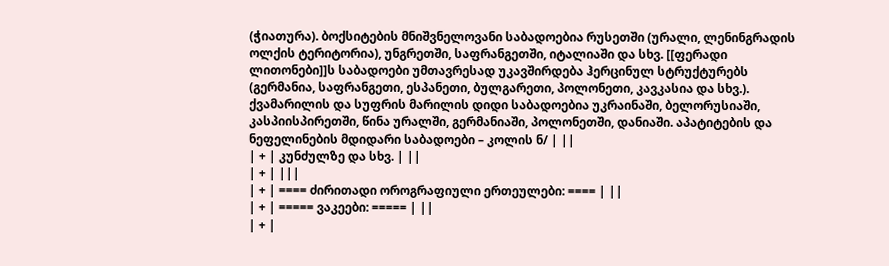(ჭიათურა). ბოქსიტების მნიშვნელოვანი საბადოებია რუსეთში (ურალი, ლენინგრადის ოლქის ტერიტორია), უნგრეთში, საფრანგეთში, იტალიაში და სხვ. [[ფერადი ლითონები]]ს საბადოები უმთავრესად უკავშირდება ჰერცინულ სტრუქტურებს (გერმანია, საფრანგეთი, ესპანეთი, ბულგარეთი, პოლონეთი, კავკასია და სხვ.). ქვამარილის და სუფრის მარილის დიდი საბადოებია უკრაინაში, ბელორუსიაში, კასპიისპირეთში, წინა ურალში, გერმანიაში, პოლონეთში, დანიაში. აპატიტების და ნეფელინების მდიდარი საბადოები – კოლის ნ/ | ||
| + | კუნძულზე და სხვ. | ||
| + | |||
| + | ==== ძირითადი ოროგრაფიული ერთეულები: ==== | ||
| + | ===== ვაკეები: ===== | ||
| + |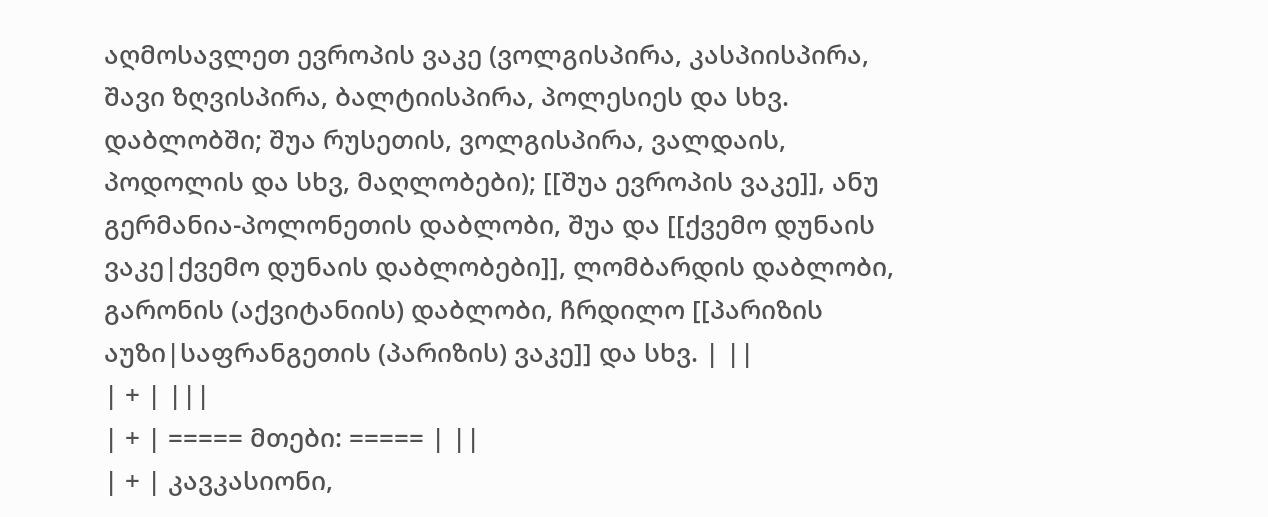აღმოსავლეთ ევროპის ვაკე (ვოლგისპირა, კასპიისპირა, შავი ზღვისპირა, ბალტიისპირა, პოლესიეს და სხვ. დაბლობში; შუა რუსეთის, ვოლგისპირა, ვალდაის, პოდოლის და სხვ, მაღლობები); [[შუა ევროპის ვაკე]], ანუ გერმანია-პოლონეთის დაბლობი, შუა და [[ქვემო დუნაის ვაკე|ქვემო დუნაის დაბლობები]], ლომბარდის დაბლობი, გარონის (აქვიტანიის) დაბლობი, ჩრდილო [[პარიზის აუზი|საფრანგეთის (პარიზის) ვაკე]] და სხვ. | ||
| + | |||
| + | ===== მთები: ===== | ||
| + | კავკასიონი,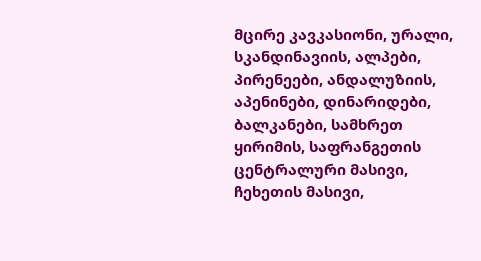მცირე კავკასიონი, ურალი, სკანდინავიის, ალპები, პირენეები, ანდალუზიის, აპენინები, დინარიდები, ბალკანები, სამხრეთ ყირიმის, საფრანგეთის ცენტრალური მასივი, ჩეხეთის მასივი,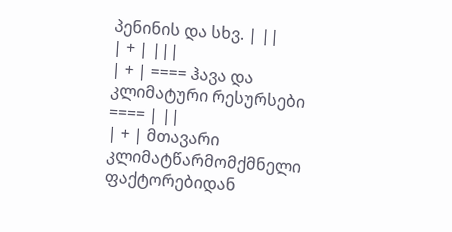პენინის და სხვ. | ||
| + | |||
| + | ==== ჰავა და კლიმატური რესურსები ==== | ||
| + | მთავარი კლიმატწარმომქმნელი ფაქტორებიდან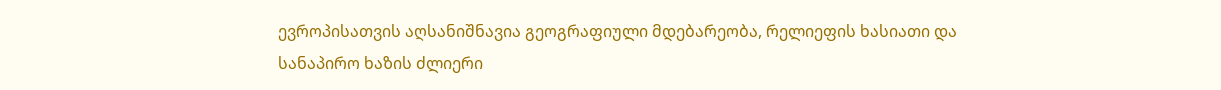ევროპისათვის აღსანიშნავია გეოგრაფიული მდებარეობა, რელიეფის ხასიათი და სანაპირო ხაზის ძლიერი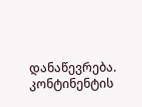დანაწევრება. კონტინენტის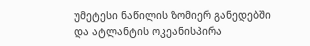უმეტესი ნაწილის ზომიერ განედებში და ატლანტის ოკეანისპირა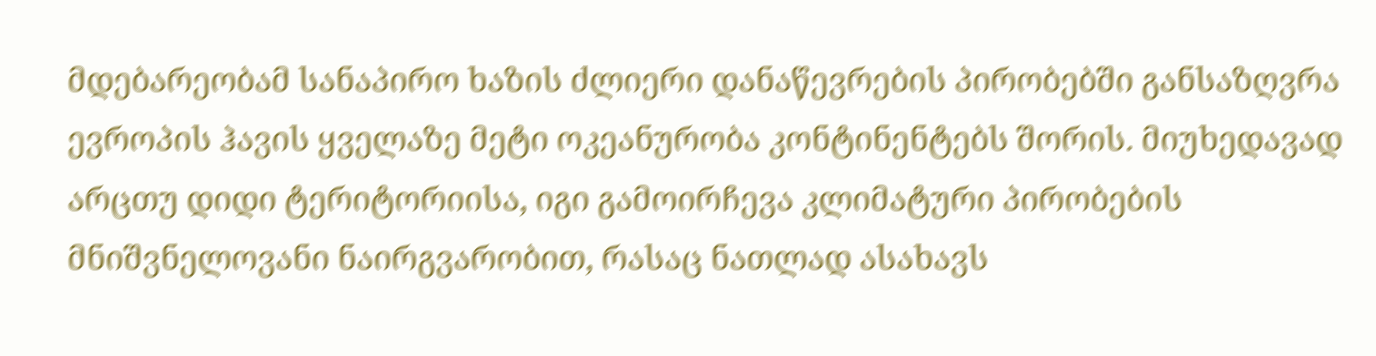მდებარეობამ სანაპირო ხაზის ძლიერი დანაწევრების პირობებში განსაზღვრა ევროპის ჰავის ყველაზე მეტი ოკეანურობა კონტინენტებს შორის. მიუხედავად არცთუ დიდი ტერიტორიისა, იგი გამოირჩევა კლიმატური პირობების მნიშვნელოვანი ნაირგვარობით, რასაც ნათლად ასახავს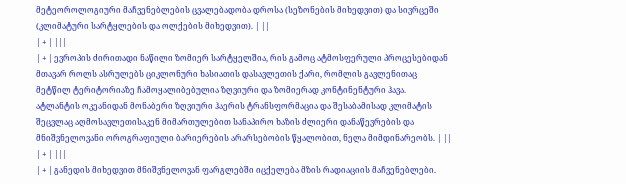მეტეოროლოგიური მაჩვენებლების ცვალებადობა დროსა (სეზონების მიხედვით) და სივრცეში (კლიმატური სარტყლების და ოლქების მიხედვით). | ||
| + | |||
| + | ევროპის ძირითადი ნაწილი ზომიერ სარტყელშია, რის გამოც ატმოსფერული პროცესებიდან მთავარ როლს ასრულებს ციკლონური ხასიათის დასავლეთის ქარი, რომლის გავლენითაც მეტწილ ტერიტორიაზე ჩამოყალიბებულია ზღვიური და ზომიერად კონტინენტური ჰავა. ატლანტის ოკეანიდან მონაბერი ზღვიური ჰაერის ტრანსფორმაცია და შესაბამისად კლიმატის შეცვლაც აღმოსავლეთისაკენ მიმართულებით სანაპირო ხაზის ძლიერი დანაწევრების და მნიშვნელოვანი ოროგრაფიული ბარიერების არარსებობის წყალობით, ნელა მიმდინარეობს. | ||
| + | |||
| + | განედის მიხედვით მნიშვნელოვან ფარგლებში იცქელება მზის რადიაციის მაჩვენებლები.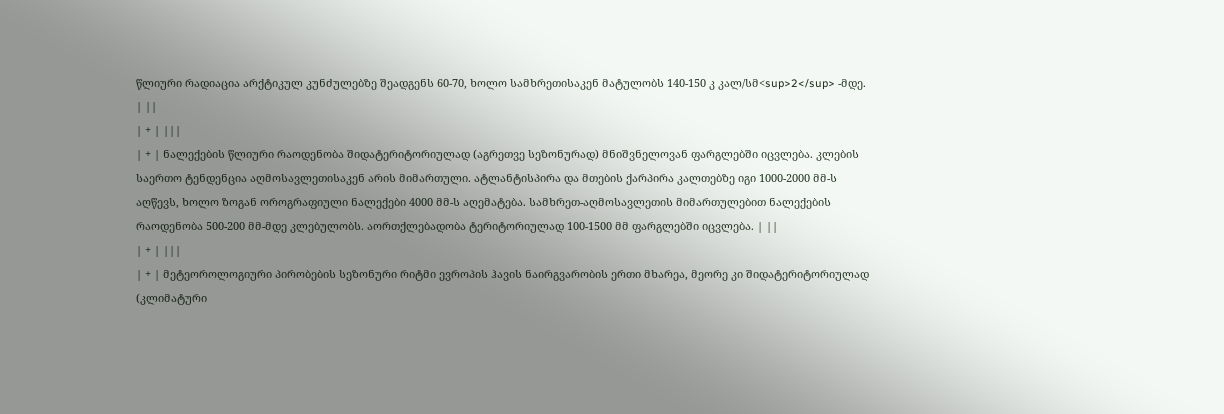წლიური რადიაცია არქტიკულ კუნძულებზე შეადგენს 60-70, ხოლო სამხრეთისაკენ მატულობს 140-150 კ კალ/სმ<sup>2</sup> -მდე. | ||
| + | |||
| + | ნალექების წლიური რაოდენობა შიდატერიტორიულად (აგრეთვე სეზონურად) მნიშვნელოვან ფარგლებში იცვლება. კლების საერთო ტენდენცია აღმოსავლეთისაკენ არის მიმართული. ატლანტისპირა და მთების ქარპირა კალთებზე იგი 1000-2000 მმ-ს აღწევს, ხოლო ზოგან ოროგრაფიული ნალექები 4000 მმ-ს აღემატება. სამხრეთ-აღმოსავლეთის მიმართულებით ნალექების რაოდენობა 500-200 მმ-მდე კლებულობს. აორთქლებადობა ტერიტორიულად 100-1500 მმ ფარგლებში იცვლება. | ||
| + | |||
| + | მეტეოროლოგიური პირობების სეზონური რიტმი ევროპის ჰავის ნაირგვარობის ერთი მხარეა, მეორე კი შიდატერიტორიულად (კლიმატური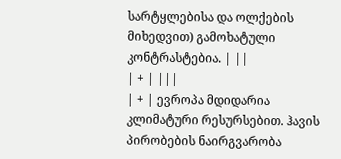სარტყლებისა და ოლქების მიხედვით) გამოხატული კონტრასტებია. | ||
| + | |||
| + | ევროპა მდიდარია კლიმატური რესურსებით. ჰავის პირობების ნაირგვარობა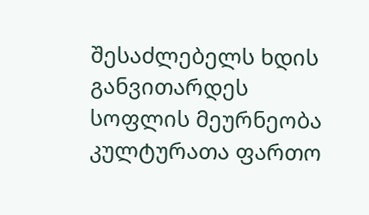შესაძლებელს ხდის განვითარდეს სოფლის მეურნეობა კულტურათა ფართო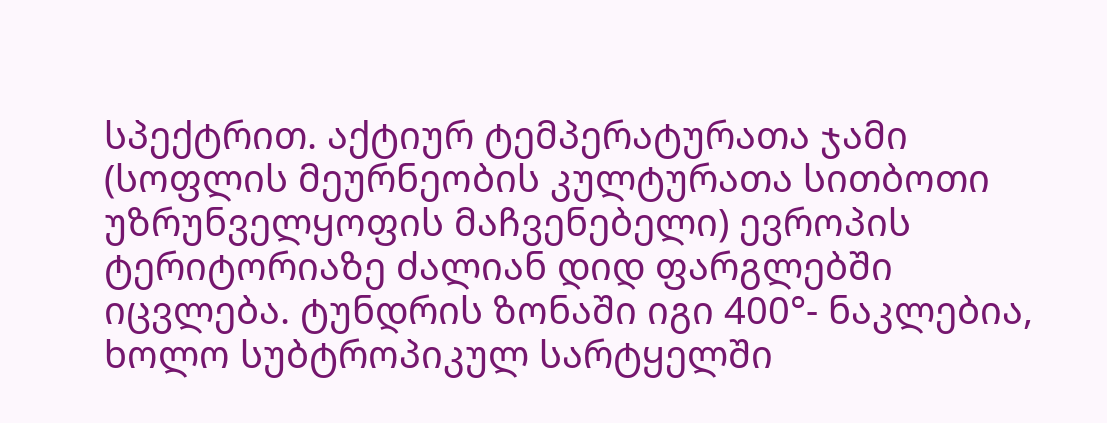სპექტრით. აქტიურ ტემპერატურათა ჯამი (სოფლის მეურნეობის კულტურათა სითბოთი უზრუნველყოფის მაჩვენებელი) ევროპის ტერიტორიაზე ძალიან დიდ ფარგლებში იცვლება. ტუნდრის ზონაში იგი 400°- ნაკლებია, ხოლო სუბტროპიკულ სარტყელში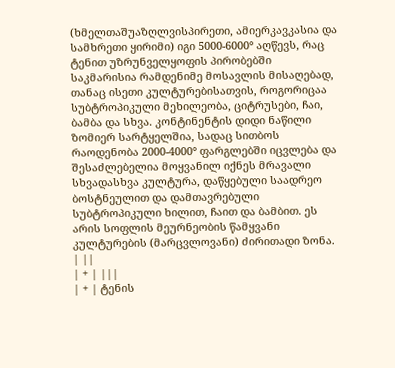(ხმელთაშუაზღლვისპირეთი, ამიერკავკასია და სამხრეთი ყირიმი) იგი 5000-6000° აღწევს, რაც ტენით უზრუნველყოფის პირობებში საკმარისია რამდენიმე მოსავლის მისაღებად, თანაც ისეთი კულტურებისათვის, როგორიცაა სუბტროპიკული მეხილეობა, ციტრუსები, ჩაი, ბამბა და სხვა. კონტინენტის დიდი ნაწილი ზომიერ სარტყელშია, სადაც სითბოს რაოდენობა 2000-4000° ფარგლებში იცვლება და შესაძლებელია მოყვანილ იქნეს მრავალი სხვადასხვა კულტურა, დაწყებული საადრეო ბოსტნეულით და დამთავრებული სუბტროპიკული ხილით, ჩაით და ბამბით. ეს არის სოფლის მეურნეობის წამყვანი კულტურების (მარცვლოვანი) ძირითადი ზონა. | ||
| + | |||
| + | ტენის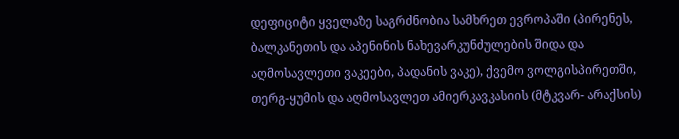დეფიციტი ყველაზე საგრძნობია სამხრეთ ევროპაში (პირენეს, ბალკანეთის და აპენინის ნახევარკუნძულების შიდა და აღმოსავლეთი ვაკეები, პადანის ვაკე), ქვემო ვოლგისპირეთში, თერგ-ყუმის და აღმოსავლეთ ამიერკავკასიის (მტკვარ- არაქსის)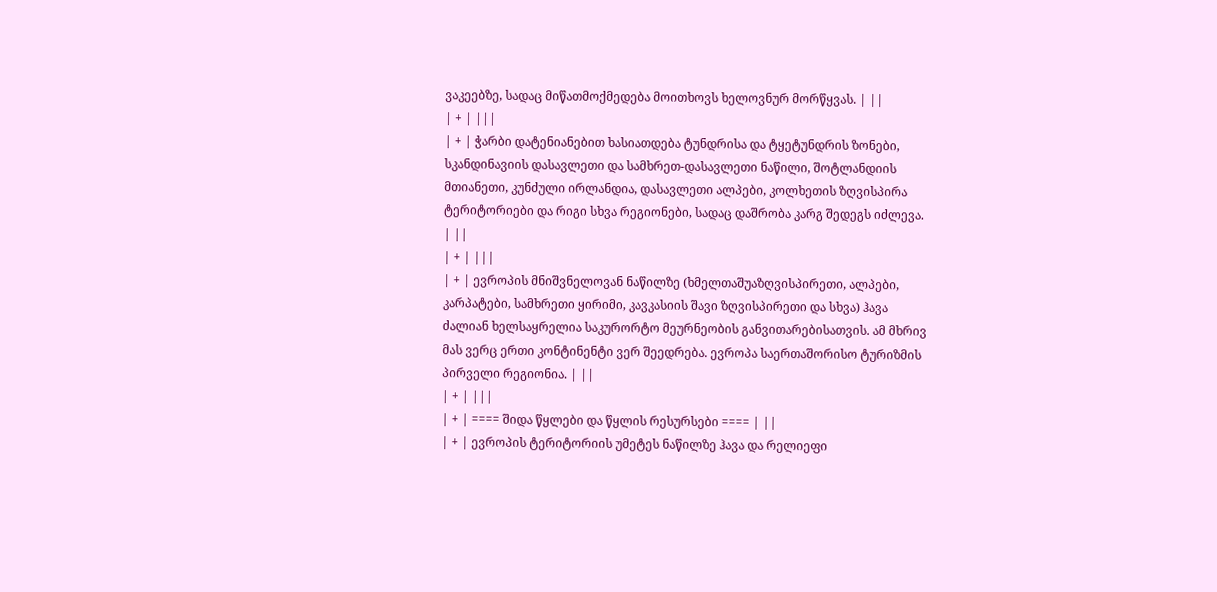ვაკეებზე, სადაც მიწათმოქმედება მოითხოვს ხელოვნურ მორწყვას. | ||
| + | |||
| + | ჭარბი დატენიანებით ხასიათდება ტუნდრისა და ტყეტუნდრის ზონები, სკანდინავიის დასავლეთი და სამხრეთ-დასავლეთი ნაწილი, შოტლანდიის მთიანეთი, კუნძული ირლანდია, დასავლეთი ალპები, კოლხეთის ზღვისპირა ტერიტორიები და რიგი სხვა რეგიონები, სადაც დაშრობა კარგ შედეგს იძლევა. | ||
| + | |||
| + | ევროპის მნიშვნელოვან ნაწილზე (ხმელთაშუაზღვისპირეთი, ალპები, კარპატები, სამხრეთი ყირიმი, კავკასიის შავი ზღვისპირეთი და სხვა) ჰავა ძალიან ხელსაყრელია საკურორტო მეურნეობის განვითარებისათვის. ამ მხრივ მას ვერც ერთი კონტინენტი ვერ შეედრება. ევროპა საერთაშორისო ტურიზმის პირველი რეგიონია. | ||
| + | |||
| + | ==== შიდა წყლები და წყლის რესურსები ==== | ||
| + | ევროპის ტერიტორიის უმეტეს ნაწილზე ჰავა და რელიეფი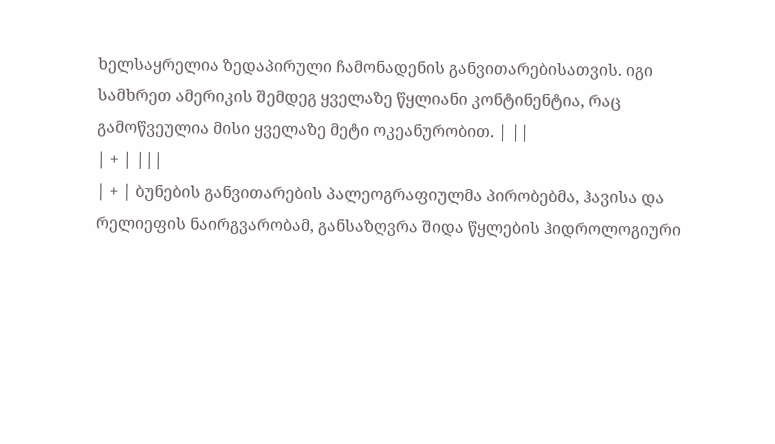ხელსაყრელია ზედაპირული ჩამონადენის განვითარებისათვის. იგი სამხრეთ ამერიკის შემდეგ ყველაზე წყლიანი კონტინენტია, რაც გამოწვეულია მისი ყველაზე მეტი ოკეანურობით. | ||
| + | |||
| + | ბუნების განვითარების პალეოგრაფიულმა პირობებმა, ჰავისა და რელიეფის ნაირგვარობამ, განსაზღვრა შიდა წყლების ჰიდროლოგიური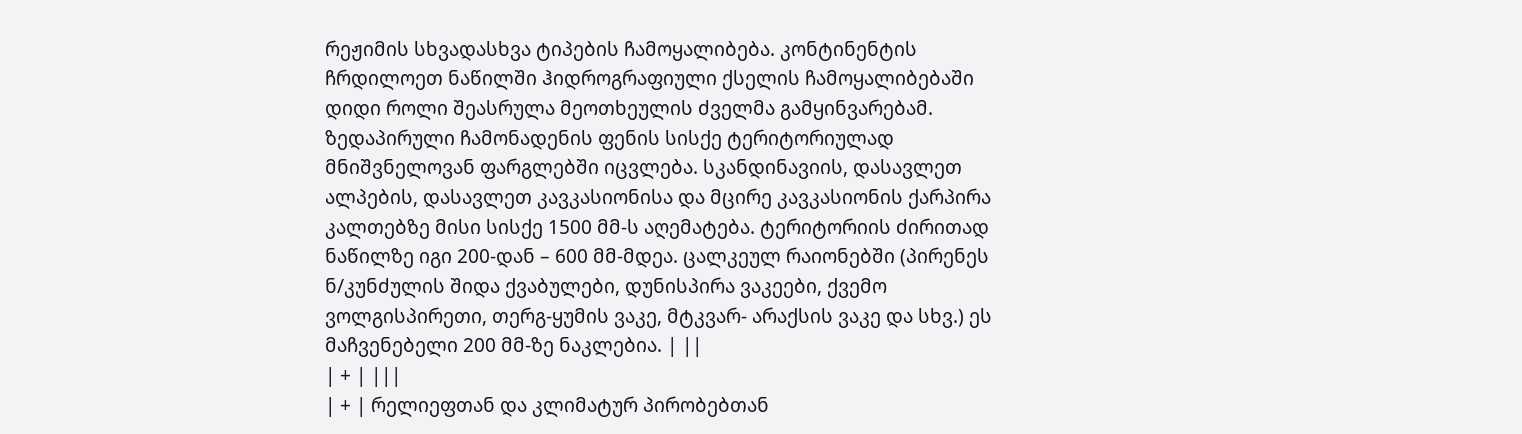რეჟიმის სხვადასხვა ტიპების ჩამოყალიბება. კონტინენტის ჩრდილოეთ ნაწილში ჰიდროგრაფიული ქსელის ჩამოყალიბებაში დიდი როლი შეასრულა მეოთხეულის ძველმა გამყინვარებამ. ზედაპირული ჩამონადენის ფენის სისქე ტერიტორიულად მნიშვნელოვან ფარგლებში იცვლება. სკანდინავიის, დასავლეთ ალპების, დასავლეთ კავკასიონისა და მცირე კავკასიონის ქარპირა კალთებზე მისი სისქე 1500 მმ-ს აღემატება. ტერიტორიის ძირითად ნაწილზე იგი 200-დან – 600 მმ-მდეა. ცალკეულ რაიონებში (პირენეს ნ/კუნძულის შიდა ქვაბულები, დუნისპირა ვაკეები, ქვემო ვოლგისპირეთი, თერგ-ყუმის ვაკე, მტკვარ- არაქსის ვაკე და სხვ.) ეს მაჩვენებელი 200 მმ-ზე ნაკლებია. | ||
| + | |||
| + | რელიეფთან და კლიმატურ პირობებთან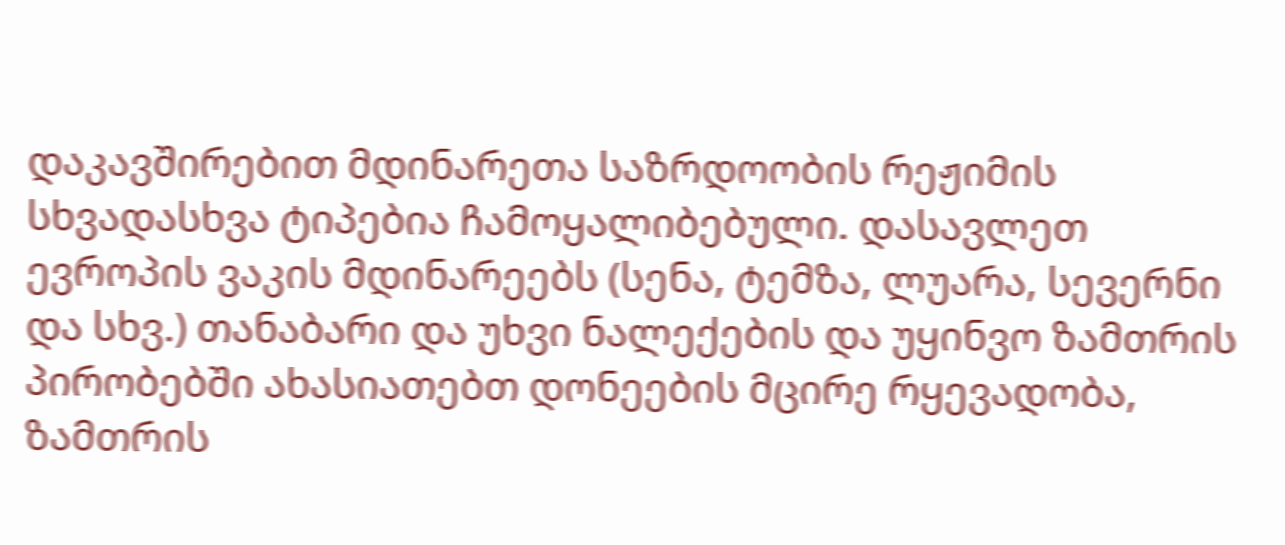დაკავშირებით მდინარეთა საზრდოობის რეჟიმის სხვადასხვა ტიპებია ჩამოყალიბებული. დასავლეთ ევროპის ვაკის მდინარეებს (სენა, ტემზა, ლუარა, სევერნი და სხვ.) თანაბარი და უხვი ნალექების და უყინვო ზამთრის პირობებში ახასიათებთ დონეების მცირე რყევადობა, ზამთრის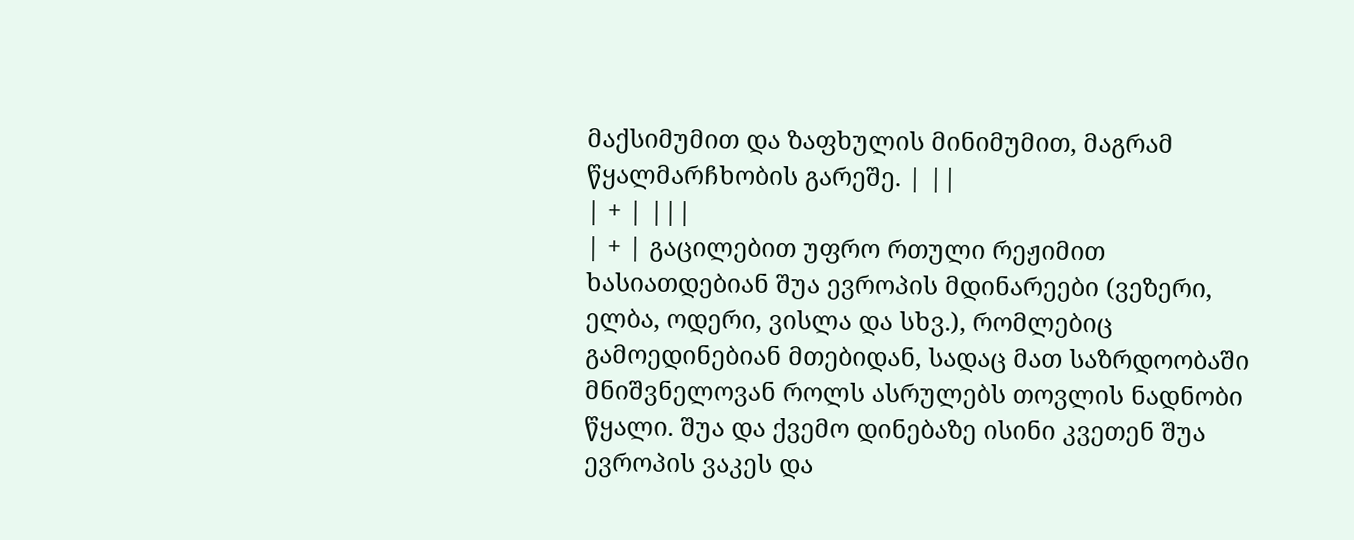მაქსიმუმით და ზაფხულის მინიმუმით, მაგრამ წყალმარჩხობის გარეშე. | ||
| + | |||
| + | გაცილებით უფრო რთული რეჟიმით ხასიათდებიან შუა ევროპის მდინარეები (ვეზერი, ელბა, ოდერი, ვისლა და სხვ.), რომლებიც გამოედინებიან მთებიდან, სადაც მათ საზრდოობაში მნიშვნელოვან როლს ასრულებს თოვლის ნადნობი წყალი. შუა და ქვემო დინებაზე ისინი კვეთენ შუა ევროპის ვაკეს და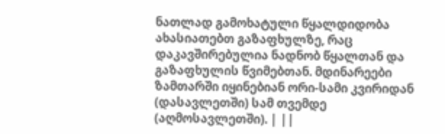ნათლად გამოხატული წყალდიდობა ახასიათებთ გაზაფხულზე, რაც დაკავშირებულია ნადნობ წყალთან და გაზაფხულის წვიმებთან. მდინარეები ზამთარში იყინებიან ორი-სამი კვირიდან (დასავლეთში) სამ თვემდე (აღმოსავლეთში). | ||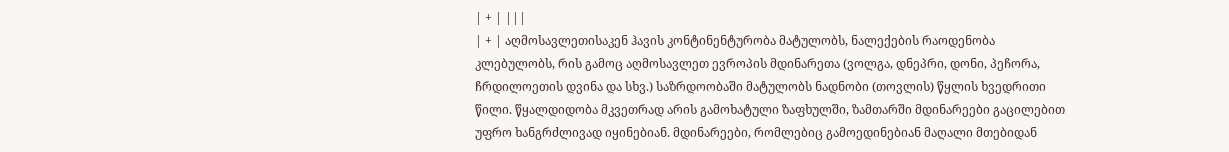| + | |||
| + | აღმოსავლეთისაკენ ჰავის კონტინენტურობა მატულობს, ნალექების რაოდენობა კლებულობს, რის გამოც აღმოსავლეთ ევროპის მდინარეთა (ვოლგა, დნეპრი, დონი, პეჩორა, ჩრდილოეთის დვინა და სხვ.) საზრდოობაში მატულობს ნადნობი (თოვლის) წყლის ხვედრითი წილი. წყალდიდობა მკვეთრად არის გამოხატული ზაფხულში, ზამთარში მდინარეები გაცილებით უფრო ხანგრძლივად იყინებიან. მდინარეები, რომლებიც გამოედინებიან მაღალი მთებიდან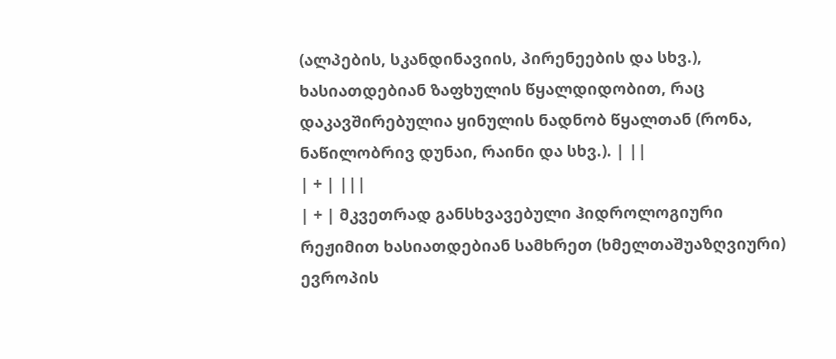(ალპების, სკანდინავიის, პირენეების და სხვ.), ხასიათდებიან ზაფხულის წყალდიდობით, რაც დაკავშირებულია ყინულის ნადნობ წყალთან (რონა, ნაწილობრივ დუნაი, რაინი და სხვ.). | ||
| + | |||
| + | მკვეთრად განსხვავებული ჰიდროლოგიური რეჟიმით ხასიათდებიან სამხრეთ (ხმელთაშუაზღვიური) ევროპის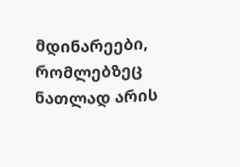მდინარეები, რომლებზეც ნათლად არის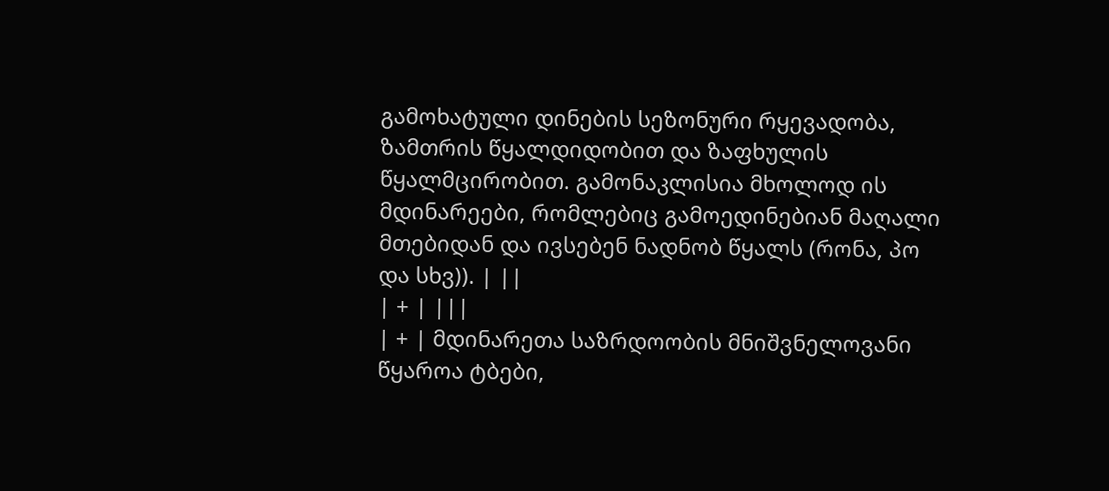გამოხატული დინების სეზონური რყევადობა, ზამთრის წყალდიდობით და ზაფხულის წყალმცირობით. გამონაკლისია მხოლოდ ის მდინარეები, რომლებიც გამოედინებიან მაღალი მთებიდან და ივსებენ ნადნობ წყალს (რონა, პო და სხვ)). | ||
| + | |||
| + | მდინარეთა საზრდოობის მნიშვნელოვანი წყაროა ტბები,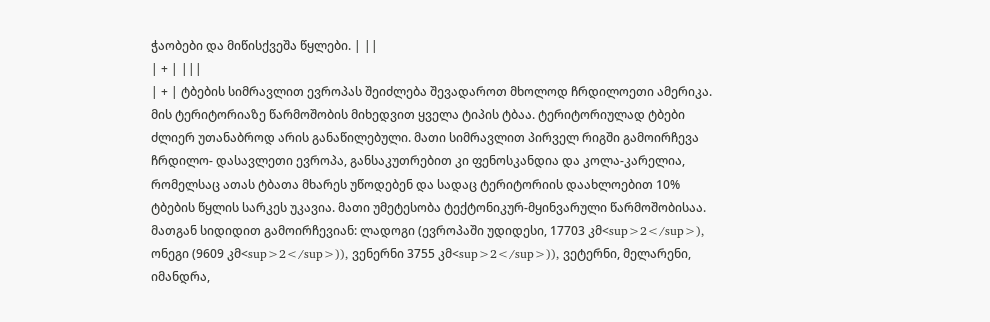ჭაობები და მიწისქვეშა წყლები. | ||
| + | |||
| + | ტბების სიმრავლით ევროპას შეიძლება შევადაროთ მხოლოდ ჩრდილოეთი ამერიკა. მის ტერიტორიაზე წარმოშობის მიხედვით ყველა ტიპის ტბაა. ტერიტორიულად ტბები ძლიერ უთანაბროდ არის განაწილებული. მათი სიმრავლით პირველ რიგში გამოირჩევა ჩრდილო- დასავლეთი ევროპა, განსაკუთრებით კი ფენოსკანდია და კოლა-კარელია, რომელსაც ათას ტბათა მხარეს უწოდებენ და სადაც ტერიტორიის დაახლოებით 10% ტბების წყლის სარკეს უკავია. მათი უმეტესობა ტექტონიკურ-მყინვარული წარმოშობისაა. მათგან სიდიდით გამოირჩევიან: ლადოგი (ევროპაში უდიდესი, 17703 კმ<sup>2</sup>), ონეგი (9609 კმ<sup>2</sup>)), ვენერნი 3755 კმ<sup>2</sup>)), ვეტერნი, მელარენი, იმანდრა,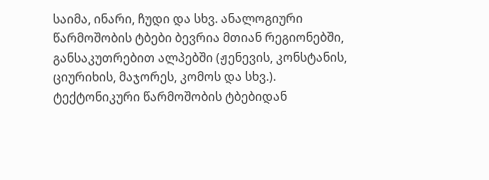საიმა, ინარი, ჩუდი და სხვ. ანალოგიური წარმოშობის ტბები ბევრია მთიან რეგიონებში, განსაკუთრებით ალპებში (ჟენევის, კონსტანის, ციურიხის, მაჯორეს, კომოს და სხვ.). ტექტონიკური წარმოშობის ტბებიდან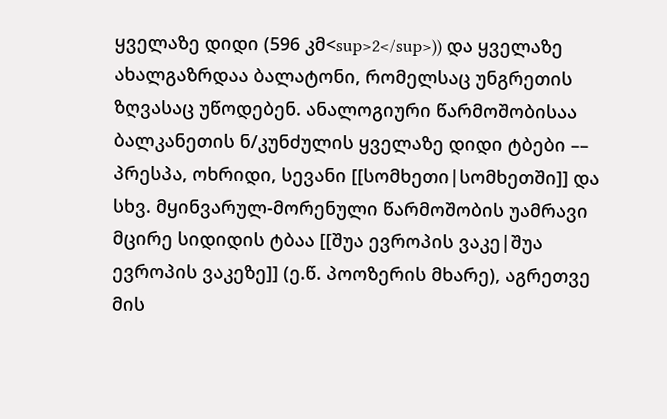ყველაზე დიდი (596 კმ<sup>2</sup>)) და ყველაზე ახალგაზრდაა ბალატონი, რომელსაც უნგრეთის ზღვასაც უწოდებენ. ანალოგიური წარმოშობისაა ბალკანეთის ნ/კუნძულის ყველაზე დიდი ტბები –– პრესპა, ოხრიდი, სევანი [[სომხეთი|სომხეთში]] და სხვ. მყინვარულ-მორენული წარმოშობის უამრავი მცირე სიდიდის ტბაა [[შუა ევროპის ვაკე|შუა ევროპის ვაკეზე]] (ე.წ. პოოზერის მხარე), აგრეთვე მის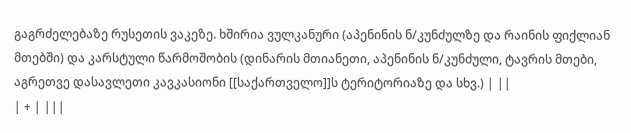გაგრძელებაზე რუსეთის ვაკეზე. ხშირია ვულკანური (აპენინის ნ/კუნძულზე და რაინის ფიქლიან მთებში) და კარსტული წარმოშობის (დინარის მთიანეთი, აპენინის ნ/კუნძული, ტავრის მთები, აგრეთვე დასავლეთი კავკასიონი [[საქართველო]]ს ტერიტორიაზე და სხვ.) | ||
| + | |||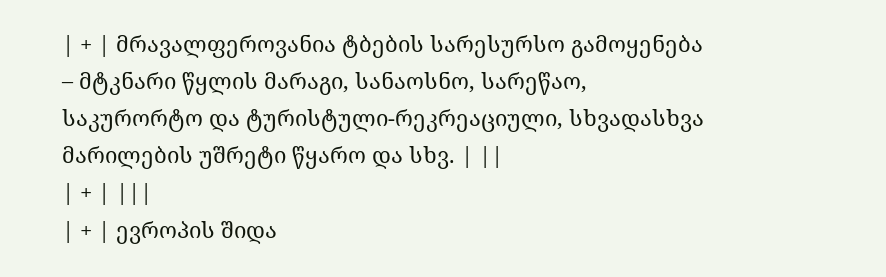| + | მრავალფეროვანია ტბების სარესურსო გამოყენება – მტკნარი წყლის მარაგი, სანაოსნო, სარეწაო, საკურორტო და ტურისტული-რეკრეაციული, სხვადასხვა მარილების უშრეტი წყარო და სხვ. | ||
| + | |||
| + | ევროპის შიდა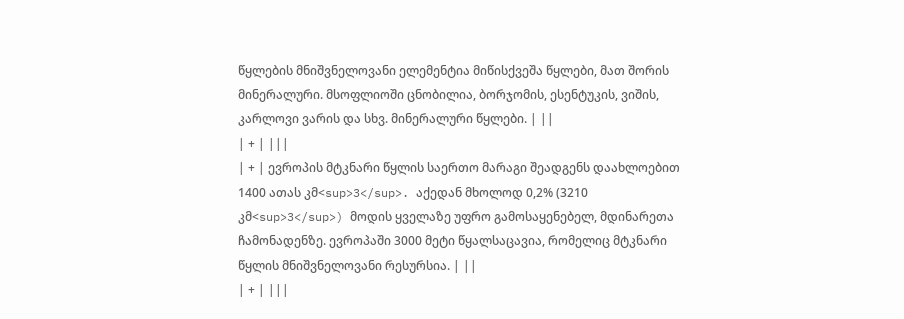წყლების მნიშვნელოვანი ელემენტია მიწისქვეშა წყლები, მათ შორის მინერალური. მსოფლიოში ცნობილია, ბორჯომის, ესენტუკის, ვიშის, კარლოვი ვარის და სხვ. მინერალური წყლები. | ||
| + | |||
| + | ევროპის მტკნარი წყლის საერთო მარაგი შეადგენს დაახლოებით 1400 ათას კმ<sup>3</sup>. აქედან მხოლოდ 0,2% (3210 კმ<sup>3</sup>) მოდის ყველაზე უფრო გამოსაყენებელ, მდინარეთა ჩამონადენზე. ევროპაში 3000 მეტი წყალსაცავია, რომელიც მტკნარი წყლის მნიშვნელოვანი რესურსია. | ||
| + | |||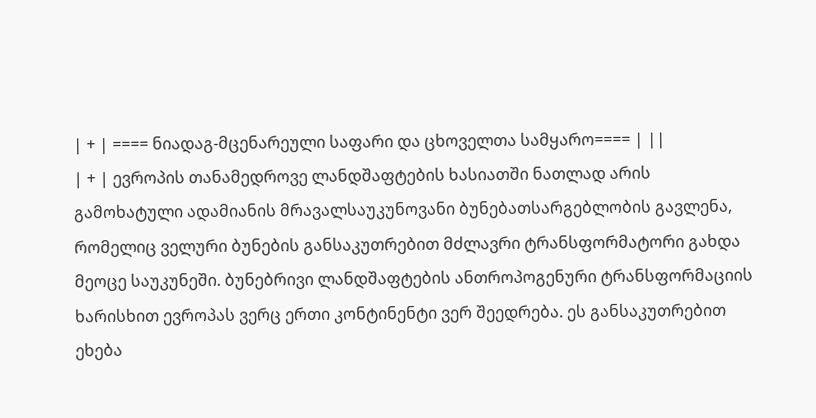| + | ==== ნიადაგ-მცენარეული საფარი და ცხოველთა სამყარო==== | ||
| + | ევროპის თანამედროვე ლანდშაფტების ხასიათში ნათლად არის გამოხატული ადამიანის მრავალსაუკუნოვანი ბუნებათსარგებლობის გავლენა, რომელიც ველური ბუნების განსაკუთრებით მძლავრი ტრანსფორმატორი გახდა მეოცე საუკუნეში. ბუნებრივი ლანდშაფტების ანთროპოგენური ტრანსფორმაციის ხარისხით ევროპას ვერც ერთი კონტინენტი ვერ შეედრება. ეს განსაკუთრებით ეხება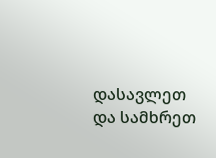დასავლეთ და სამხრეთ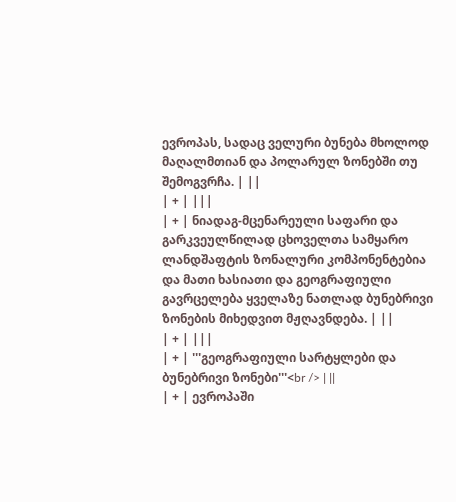ევროპას, სადაც ველური ბუნება მხოლოდ მაღალმთიან და პოლარულ ზონებში თუ შემოგვრჩა. | ||
| + | |||
| + | ნიადაგ-მცენარეული საფარი და გარკვეულწილად ცხოველთა სამყარო ლანდშაფტის ზონალური კომპონენტებია და მათი ხასიათი და გეოგრაფიული გავრცელება ყველაზე ნათლად ბუნებრივი ზონების მიხედვით მჟღავნდება. | ||
| + | |||
| + | '''გეოგრაფიული სარტყლები და ბუნებრივი ზონები'''<br /> | ||
| + | ევროპაში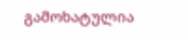გამოხატულია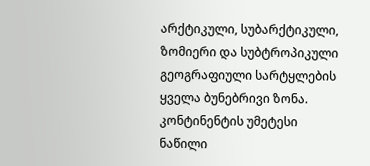არქტიკული, სუბარქტიკული, ზომიერი და სუბტროპიკული გეოგრაფიული სარტყლების ყველა ბუნებრივი ზონა. კონტინენტის უმეტესი ნაწილი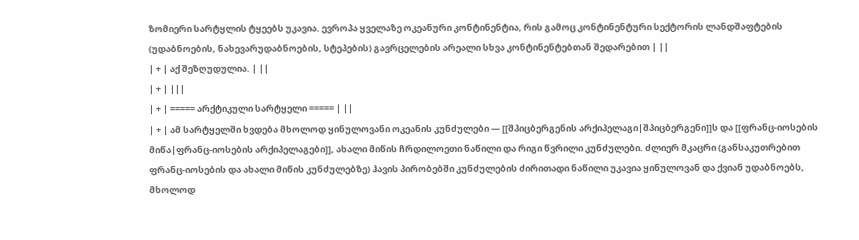ზომიერი სარტყლის ტყეებს უკავია. ევროპა ყველაზე ოკეანური კონტინენტია, რის გამოც კონტინენტური სექტორის ლანდშაფტების (უდაბნოების, ნახევარუდაბნოების, სტეპების) გავრცელების არეალი სხვა კონტინენტებთან შედარებით | ||
| + | აქ შეზღუდულია. | ||
| + | |||
| + | ===== არქტიკული სარტყელი ===== | ||
| + | ამ სარტყელში ხვდება მხოლოდ ყინულოვანი ოკეანის კუნძულები — [[შპიცბერგენის არქიპელაგი|შპიცბერგენი]]ს და [[ფრანც-იოსების მიწა|ფრანც-იოსების არქიპელაგები]], ახალი მიწის ჩრდილოეთი ნაწილი და რიგი წვრილი კუნძულები. ძლიერ მკაცრი (განსაკუთრებით ფრანც-იოსების და ახალი მიწის კუნძულებზე) ჰავის პირობებში კუნძულების ძირითადი ნაწილი უკავია ყინულოვან და ქვიან უდაბნოებს, მხოლოდ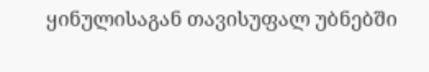ყინულისაგან თავისუფალ უბნებში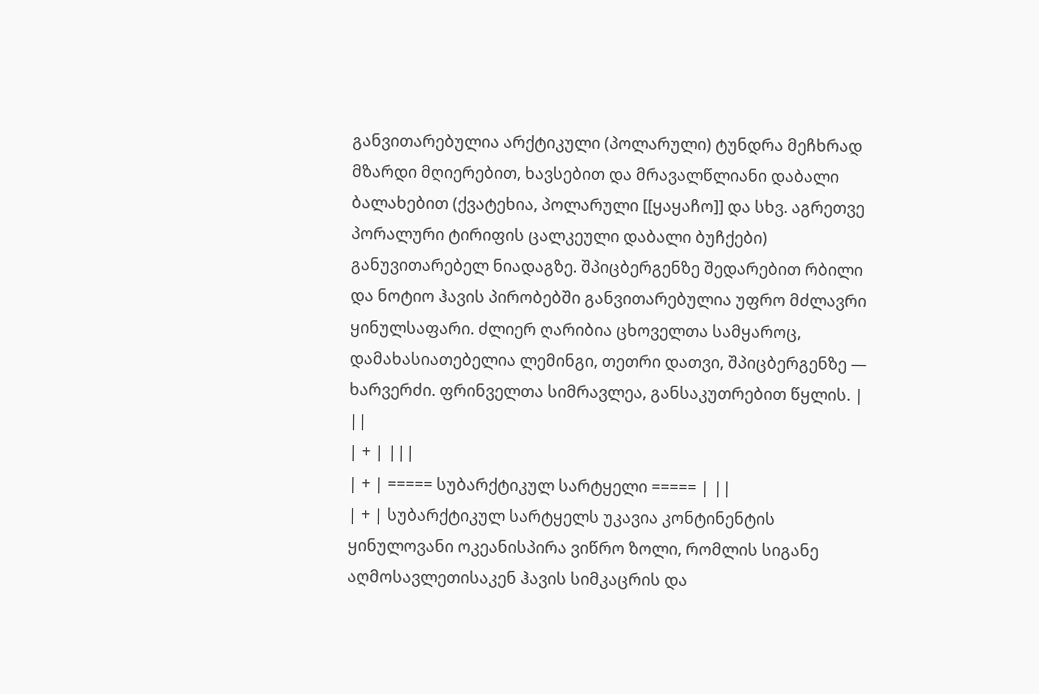განვითარებულია არქტიკული (პოლარული) ტუნდრა მეჩხრად მზარდი მღიერებით, ხავსებით და მრავალწლიანი დაბალი ბალახებით (ქვატეხია, პოლარული [[ყაყაჩო]] და სხვ. აგრეთვე პორალური ტირიფის ცალკეული დაბალი ბუჩქები) განუვითარებელ ნიადაგზე. შპიცბერგენზე შედარებით რბილი და ნოტიო ჰავის პირობებში განვითარებულია უფრო მძლავრი ყინულსაფარი. ძლიერ ღარიბია ცხოველთა სამყაროც, დამახასიათებელია ლემინგი, თეთრი დათვი, შპიცბერგენზე — ხარვერძი. ფრინველთა სიმრავლეა, განსაკუთრებით წყლის. | ||
| + | |||
| + | ===== სუბარქტიკულ სარტყელი ===== | ||
| + | სუბარქტიკულ სარტყელს უკავია კონტინენტის ყინულოვანი ოკეანისპირა ვიწრო ზოლი, რომლის სიგანე აღმოსავლეთისაკენ ჰავის სიმკაცრის და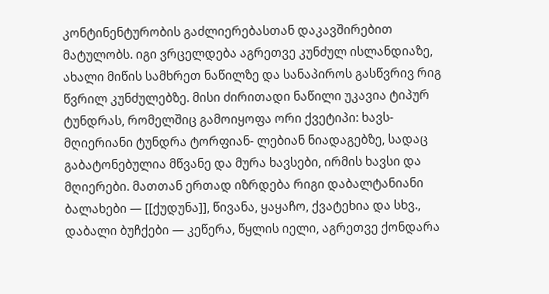კონტინენტურობის გაძლიერებასთან დაკავშირებით მატულობს. იგი ვრცელდება აგრეთვე კუნძულ ისლანდიაზე, ახალი მიწის სამხრეთ ნაწილზე და სანაპიროს გასწვრივ რიგ წვრილ კუნძულებზე. მისი ძირითადი ნაწილი უკავია ტიპურ ტუნდრას, რომელშიც გამოიყოფა ორი ქვეტიპი: ხავს-მღიერიანი ტუნდრა ტორფიან- ლებიან ნიადაგებზე, სადაც გაბატონებულია მწვანე და მურა ხავსები, ირმის ხავსი და მღიერები. მათთან ერთად იზრდება რიგი დაბალტანიანი ბალახები — [[ქუდუნა]], წივანა, ყაყაჩო, ქვატეხია და სხვ., დაბალი ბუჩქები — კეწერა, წყლის იელი, აგრეთვე ქონდარა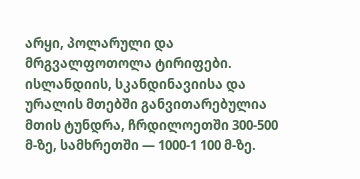არყი, პოლარული და მრგვალფოთოლა ტირიფები. ისლანდიის, სკანდინავიისა და ურალის მთებში განვითარებულია მთის ტუნდრა, ჩრდილოეთში 300-500 მ-ზე, სამხრეთში — 1000-1 100 მ-ზე.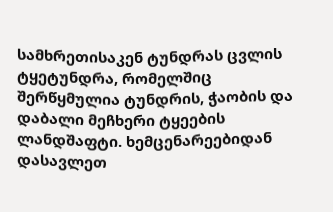სამხრეთისაკენ ტუნდრას ცვლის ტყეტუნდრა, რომელშიც შერწყმულია ტუნდრის, ჭაობის და დაბალი მეჩხერი ტყეების ლანდშაფტი. ხემცენარეებიდან დასავლეთ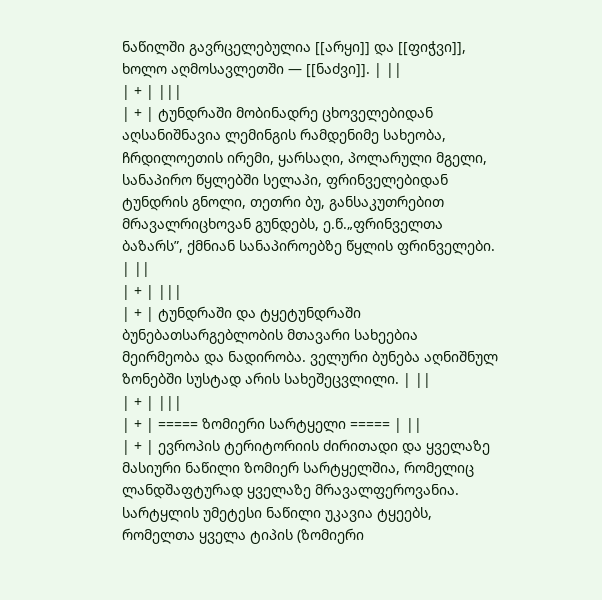ნაწილში გავრცელებულია [[არყი]] და [[ფიჭვი]], ხოლო აღმოსავლეთში — [[ნაძვი]]. | ||
| + | |||
| + | ტუნდრაში მობინადრე ცხოველებიდან აღსანიშნავია ლემინგის რამდენიმე სახეობა, ჩრდილოეთის ირემი, ყარსაღი, პოლარული მგელი, სანაპირო წყლებში სელაპი, ფრინველებიდან ტუნდრის გნოლი, თეთრი ბუ, განსაკუთრებით მრავალრიცხოვან გუნდებს, ე.წ.„ფრინველთა ბაზარს”, ქმნიან სანაპიროებზე წყლის ფრინველები. | ||
| + | |||
| + | ტუნდრაში და ტყეტუნდრაში ბუნებათსარგებლობის მთავარი სახეებია მეირმეობა და ნადირობა. ველური ბუნება აღნიშნულ ზონებში სუსტად არის სახეშეცვლილი. | ||
| + | |||
| + | ===== ზომიერი სარტყელი ===== | ||
| + | ევროპის ტერიტორიის ძირითადი და ყველაზე მასიური ნაწილი ზომიერ სარტყელშია, რომელიც ლანდშაფტურად ყველაზე მრავალფეროვანია. სარტყლის უმეტესი ნაწილი უკავია ტყეებს, რომელთა ყველა ტიპის (ზომიერი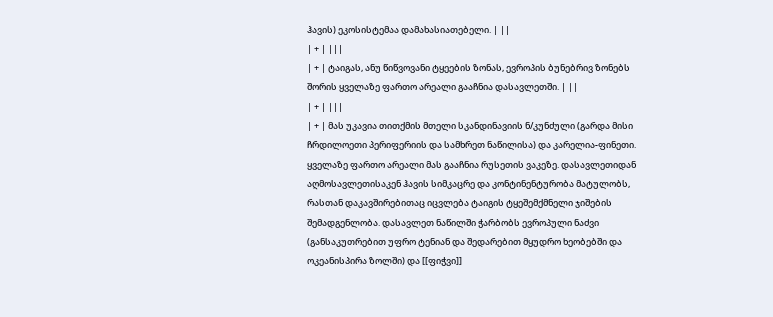ჰავის) ეკოსისტემაა დამახასიათებელი. | ||
| + | |||
| + | ტაიგას, ანუ წიწვოვანი ტყეების ზონას, ევროპის ბუნებრივ ზონებს შორის ყველაზე ფართო არეალი გააჩნია დასავლეთში. | ||
| + | |||
| + | მას უკავია თითქმის მთელი სკანდინავიის ნ/კუნძული (გარდა მისი ჩრდილოეთი პერიფერიის და სამხრეთ ნაწილისა) და კარელია-ფინეთი. ყველაზე ფართო არეალი მას გააჩნია რუსეთის ვაკეზე. დასავლეთიდან აღმოსავლეთისაკენ ჰავის სიმკაცრე და კონტინენტურობა მატულობს, რასთან დაკავშირებითაც იცვლება ტაიგის ტყეშემქმნელი ჯიშების შემადგენლობა. დასავლეთ ნაწილში ჭარბობს ევროპული ნაძვი (განსაკუთრებით უფრო ტენიან და შედარებით მყუდრო ხეობებში და ოკეანისპირა ზოლში) და [[ფიჭვი]]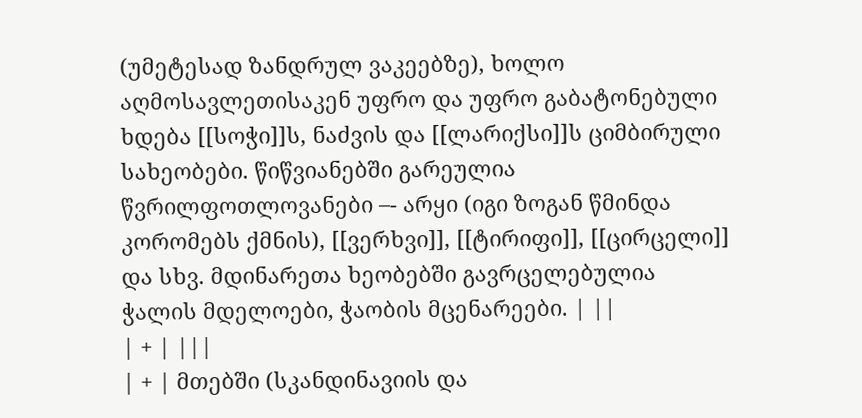(უმეტესად ზანდრულ ვაკეებზე), ხოლო აღმოსავლეთისაკენ უფრო და უფრო გაბატონებული ხდება [[სოჭი]]ს, ნაძვის და [[ლარიქსი]]ს ციმბირული სახეობები. წიწვიანებში გარეულია წვრილფოთლოვანები –- არყი (იგი ზოგან წმინდა კორომებს ქმნის), [[ვერხვი]], [[ტირიფი]], [[ცირცელი]] და სხვ. მდინარეთა ხეობებში გავრცელებულია ჭალის მდელოები, ჭაობის მცენარეები. | ||
| + | |||
| + | მთებში (სკანდინავიის და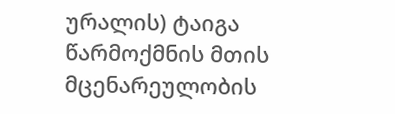ურალის) ტაიგა წარმოქმნის მთის მცენარეულობის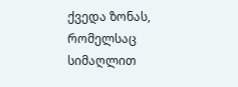ქვედა ზონას, რომელსაც სიმაღლით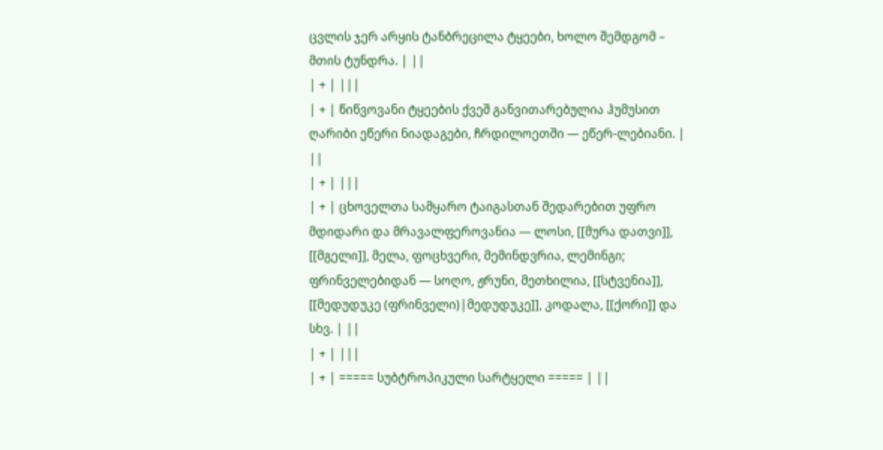ცვლის ჯერ არყის ტანბრეცილა ტყეები, ხოლო შემდგომ – მთის ტუნდრა. | ||
| + | |||
| + | წიწვოვანი ტყეების ქვეშ განვითარებულია ჰუმუსით ღარიბი ეწერი ნიადაგები, ჩრდილოეთში — ეწერ-ლებიანი. | ||
| + | |||
| + | ცხოველთა სამყარო ტაიგასთან შედარებით უფრო მდიდარი და მრავალფეროვანია — ლოსი, [[მურა დათვი]], [[მგელი]], მელა, ფოცხვერი, მემინდვრია, ლემინგი; ფრინველებიდან — სოღო, ჟრუნი, მეთხილია, [[სტვენია]], [[მედუდუკე (ფრინველი)|მედუდუკე]], კოდალა, [[ქორი]] და სხვ. | ||
| + | |||
| + | ===== სუბტროპიკული სარტყელი ===== | ||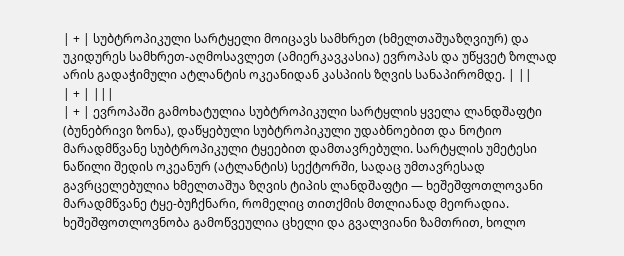| + | სუბტროპიკული სარტყელი მოიცავს სამხრეთ (ხმელთაშუაზღვიურ) და უკიდურეს სამხრეთ-აღმოსავლეთ (ამიერკავკასია) ევროპას და უწყვეტ ზოლად არის გადაჭიმული ატლანტის ოკეანიდან კასპიის ზღვის სანაპირომდე. | ||
| + | |||
| + | ევროპაში გამოხატულია სუბტროპიკული სარტყლის ყველა ლანდშაფტი (ბუნებრივი ზონა), დაწყებული სუბტროპიკული უდაბნოებით და ნოტიო მარადმწვანე სუბტროპიკული ტყეებით დამთავრებული. სარტყლის უმეტესი ნაწილი შედის ოკეანურ (ატლანტის) სექტორში, სადაც უმთავრესად გავრცელებულია ხმელთაშუა ზღვის ტიპის ლანდშაფტი — ხეშეშფოთლოვანი მარადმწვანე ტყე-ბუჩქნარი, რომელიც თითქმის მთლიანად მეორადია. ხეშეშფოთლოვნობა გამოწვეულია ცხელი და გვალვიანი ზამთრით, ხოლო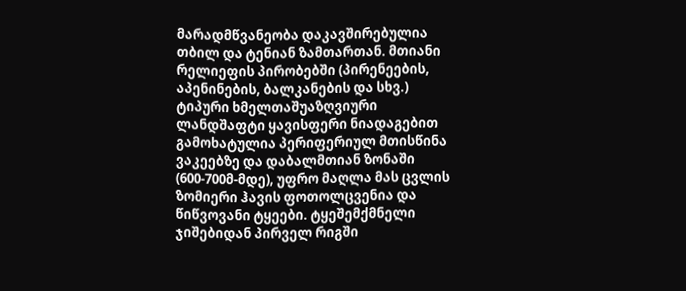მარადმწვანეობა დაკავშირებულია თბილ და ტენიან ზამთართან. მთიანი რელიეფის პირობებში (პირენეების, აპენინების, ბალკანების და სხვ.) ტიპური ხმელთაშუაზღვიური ლანდშაფტი ყავისფერი ნიადაგებით გამოხატულია პერიფერიულ მთისწინა ვაკეებზე და დაბალმთიან ზონაში (600-700მ-მდე), უფრო მაღლა მას ცვლის ზომიერი ჰავის ფოთოლცვენია და წიწვოვანი ტყეები. ტყეშემქმნელი ჯიშებიდან პირველ რიგში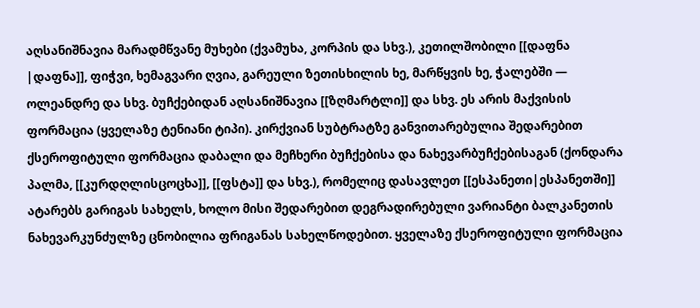აღსანიშნავია მარადმწვანე მუხები (ქვამუხა, კორპის და სხვ.), კეთილშობილი [[დაფნა |დაფნა]], ფიჭვი, ხემაგვარი ღვია, გარეული ზეთისხილის ხე, მარწყვის ხე, ჭალებში — ოლეანდრე და სხვ. ბუჩქებიდან აღსანიშნავია [[ზღმარტლი]] და სხვ. ეს არის მაქვისის ფორმაცია (ყველაზე ტენიანი ტიპი). კირქვიან სუბტრატზე განვითარებულია შედარებით ქსეროფიტული ფორმაცია დაბალი და მეჩხერი ბუჩქებისა და ნახევარბუჩქებისაგან (ქონდარა პალმა, [[კურდღლისცოცხა]], [[ფსტა]] და სხვ.), რომელიც დასავლეთ [[ესპანეთი|ესპანეთში]] ატარებს გარიგას სახელს, ხოლო მისი შედარებით დეგრადირებული ვარიანტი ბალკანეთის ნახევარკუნძულზე ცნობილია ფრიგანას სახელწოდებით. ყველაზე ქსეროფიტული ფორმაცია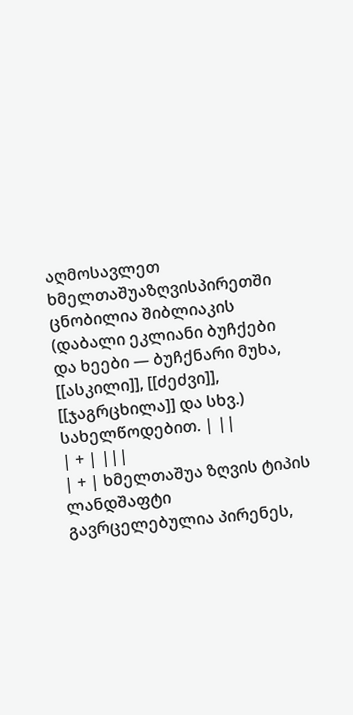აღმოსავლეთ ხმელთაშუაზღვისპირეთში ცნობილია შიბლიაკის (დაბალი ეკლიანი ბუჩქები და ხეები — ბუჩქნარი მუხა, [[ასკილი]], [[ძეძვი]], [[ჯაგრცხილა]] და სხვ.) სახელწოდებით. | ||
| + | |||
| + | ხმელთაშუა ზღვის ტიპის ლანდშაფტი გავრცელებულია პირენეს,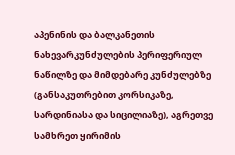აპენინის და ბალკანეთის ნახევარკუნძულების პერიფერიულ ნაწილზე და მიმდებარე კუნძულებზე (განსაკუთრებით კორსიკაზე, სარდინიასა და სიცილიაზე), აგრეთვე სამხრეთ ყირიმის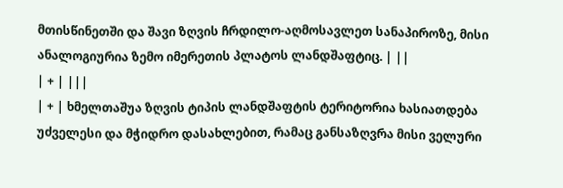მთისწინეთში და შავი ზღვის ჩრდილო-აღმოსავლეთ სანაპიროზე, მისი ანალოგიურია ზემო იმერეთის პლატოს ლანდშაფტიც. | ||
| + | |||
| + | ხმელთაშუა ზღვის ტიპის ლანდშაფტის ტერიტორია ხასიათდება უძველესი და მჭიდრო დასახლებით, რამაც განსაზღვრა მისი ველური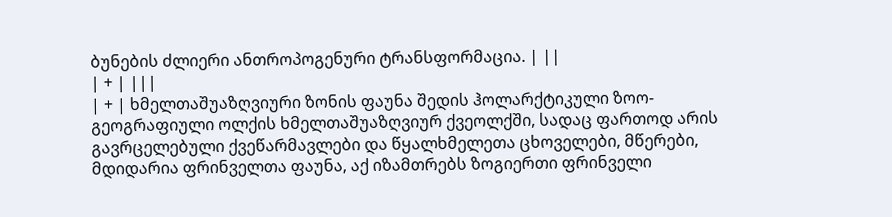ბუნების ძლიერი ანთროპოგენური ტრანსფორმაცია. | ||
| + | |||
| + | ხმელთაშუაზღვიური ზონის ფაუნა შედის ჰოლარქტიკული ზოო-გეოგრაფიული ოლქის ხმელთაშუაზღვიურ ქვეოლქში, სადაც ფართოდ არის გავრცელებული ქვეწარმავლები და წყალხმელეთა ცხოველები, მწერები, მდიდარია ფრინველთა ფაუნა, აქ იზამთრებს ზოგიერთი ფრინველი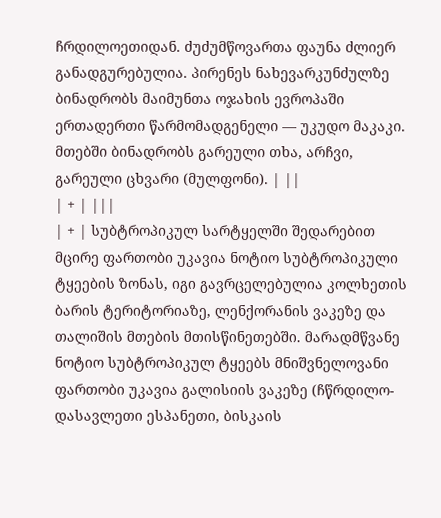ჩრდილოეთიდან. ძუძუმწოვართა ფაუნა ძლიერ განადგურებულია. პირენეს ნახევარკუნძულზე ბინადრობს მაიმუნთა ოჯახის ევროპაში ერთადერთი წარმომადგენელი — უკუდო მაკაკი. მთებში ბინადრობს გარეული თხა, არჩვი, გარეული ცხვარი (მულფონი). | ||
| + | |||
| + | სუბტროპიკულ სარტყელში შედარებით მცირე ფართობი უკავია ნოტიო სუბტროპიკული ტყეების ზონას, იგი გავრცელებულია კოლხეთის ბარის ტერიტორიაზე, ლენქორანის ვაკეზე და თალიშის მთების მთისწინეთებში. მარადმწვანე ნოტიო სუბტროპიკულ ტყეებს მნიშვნელოვანი ფართობი უკავია გალისიის ვაკეზე (ჩწრდილო-დასავლეთი ესპანეთი, ბისკაის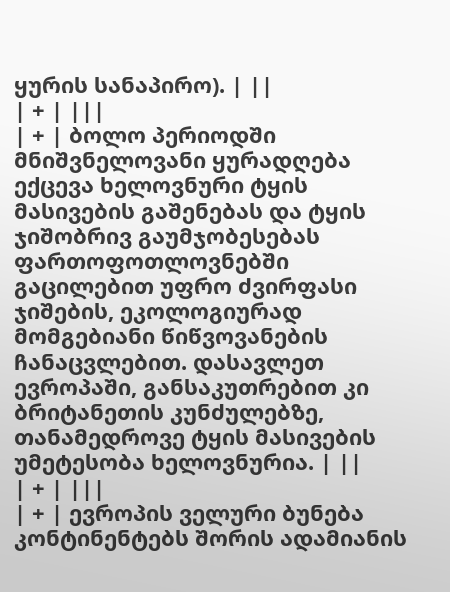ყურის სანაპირო). | ||
| + | |||
| + | ბოლო პერიოდში მნიშვნელოვანი ყურადღება ექცევა ხელოვნური ტყის მასივების გაშენებას და ტყის ჯიშობრივ გაუმჯობესებას ფართოფოთლოვნებში გაცილებით უფრო ძვირფასი ჯიშების, ეკოლოგიურად მომგებიანი წიწვოვანების ჩანაცვლებით. დასავლეთ ევროპაში, განსაკუთრებით კი ბრიტანეთის კუნძულებზე, თანამედროვე ტყის მასივების უმეტესობა ხელოვნურია. | ||
| + | |||
| + | ევროპის ველური ბუნება კონტინენტებს შორის ადამიანის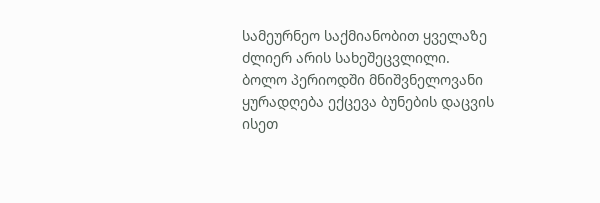სამეურნეო საქმიანობით ყველაზე ძლიერ არის სახეშეცვლილი. ბოლო პერიოდში მნიშვნელოვანი ყურადღება ექცევა ბუნების დაცვის ისეთ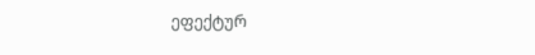ეფექტურ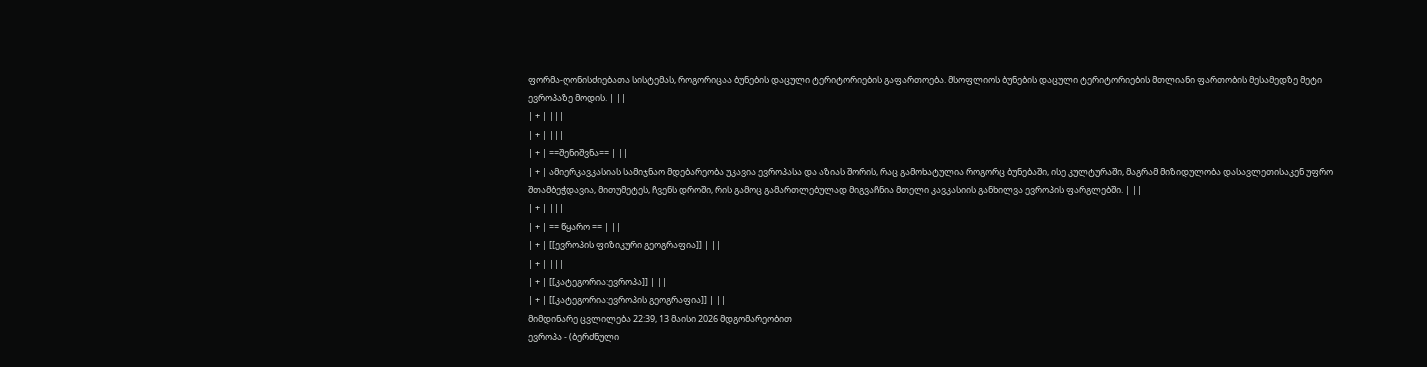ფორმა-ღონისძიებათა სისტემას, როგორიცაა ბუნების დაცული ტერიტორიების გაფართოება. მსოფლიოს ბუნების დაცული ტერიტორიების მთლიანი ფართობის მესამედზე მეტი ევროპაზე მოდის. | ||
| + | |||
| + | |||
| + | ==შენიშვნა== | ||
| + | ამიერკავკასიას სამიჯნაო მდებარეობა უკავია ევროპასა და აზიას შორის, რაც გამოხატულია როგორც ბუნებაში, ისე კულტურაში, მაგრამ მიზიდულობა დასავლეთისაკენ უფრო შთამბეჭდავია, მითუმეტეს, ჩვენს დროში, რის გამოც გამართლებულად მიგვაჩნია მთელი კავკასიის განხილვა ევროპის ფარგლებში. | ||
| + | |||
| + | == წყარო == | ||
| + | [[ევროპის ფიზიკური გეოგრაფია]] | ||
| + | |||
| + | [[კატეგორია:ევროპა]] | ||
| + | [[კატეგორია:ევროპის გეოგრაფია]] | ||
მიმდინარე ცვლილება 22:39, 13 მაისი 2026 მდგომარეობით
ევროპა - (ბერძნული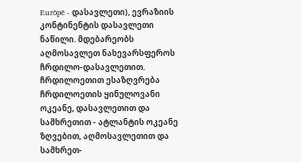Eurōpē - დასავლეთი), ევრაზიის კონტინენტის დასავლეთი ნაწილი. მდებარეობს აღმოსავლეთ ნახევარსფეროს ჩრდილო-დასავლეთით. ჩრდილოეთით ესაზღვრება ჩრდილოეთის ყინულოვანი ოკეანე, დასავლეთით და სამხრეთით - ატლანტის ოკეანე ზღვებით, აღმოსავლეთით და სამხრეთ-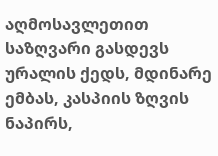აღმოსავლეთით საზღვარი გასდევს ურალის ქედს, მდინარე ემბას, კასპიის ზღვის ნაპირს,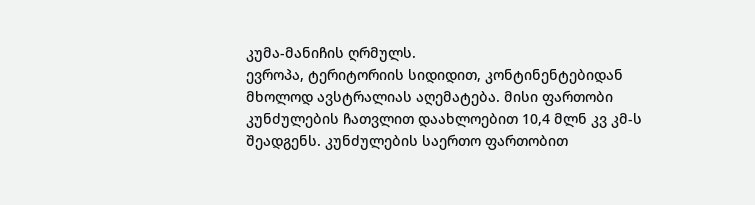კუმა-მანიჩის ღრმულს.
ევროპა, ტერიტორიის სიდიდით, კონტინენტებიდან მხოლოდ ავსტრალიას აღემატება. მისი ფართობი კუნძულების ჩათვლით დაახლოებით 10,4 მლნ კვ კმ-ს შეადგენს. კუნძულების საერთო ფართობით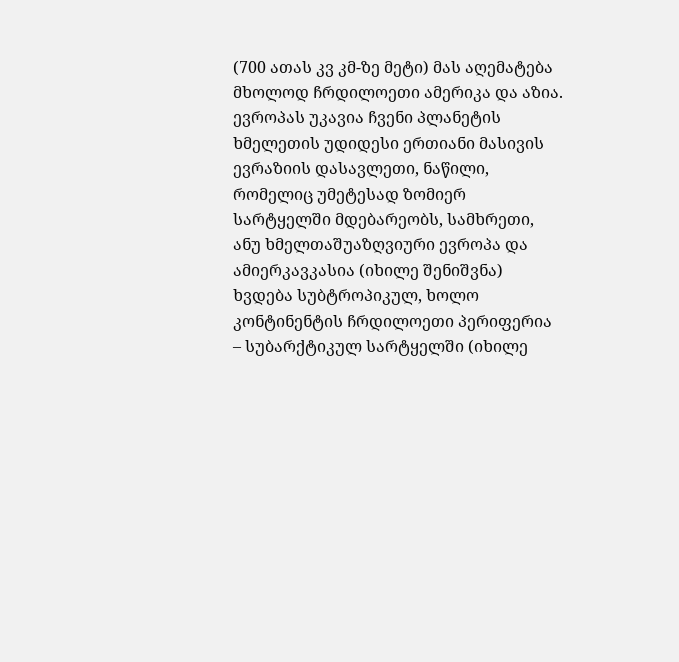(700 ათას კვ კმ-ზე მეტი) მას აღემატება მხოლოდ ჩრდილოეთი ამერიკა და აზია.
ევროპას უკავია ჩვენი პლანეტის ხმელეთის უდიდესი ერთიანი მასივის ევრაზიის დასავლეთი, ნაწილი, რომელიც უმეტესად ზომიერ სარტყელში მდებარეობს, სამხრეთი, ანუ ხმელთაშუაზღვიური ევროპა და ამიერკავკასია (იხილე შენიშვნა) ხვდება სუბტროპიკულ, ხოლო კონტინენტის ჩრდილოეთი პერიფერია – სუბარქტიკულ სარტყელში (იხილე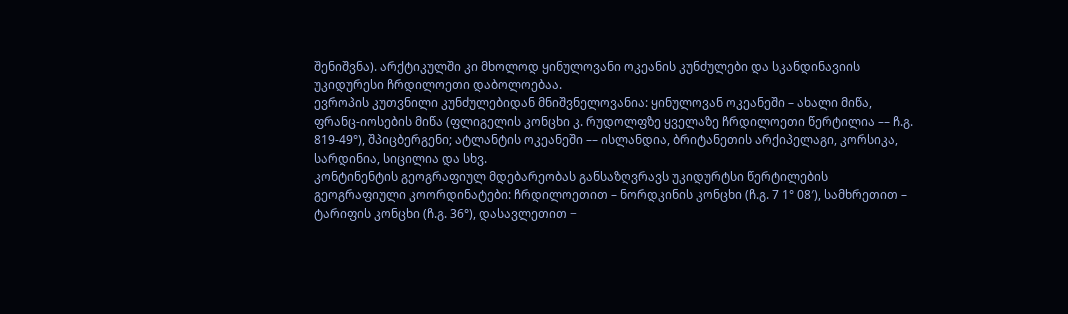შენიშვნა). არქტიკულში კი მხოლოდ ყინულოვანი ოკეანის კუნძულები და სკანდინავიის უკიდურესი ჩრდილოეთი დაბოლოებაა.
ევროპის კუთვნილი კუნძულებიდან მნიშვნელოვანია: ყინულოვან ოკეანეში – ახალი მიწა, ფრანც-იოსების მიწა (ფლიგელის კონცხი კ. რუდოლფზე ყველაზე ჩრდილოეთი წერტილია –– ჩ.გ. 819-49°), შპიცბერგენი; ატლანტის ოკეანეში –– ისლანდია, ბრიტანეთის არქიპელაგი, კორსიკა, სარდინია, სიცილია და სხვ.
კონტინენტის გეოგრაფიულ მდებარეობას განსაზღვრავს უკიდურტსი წერტილების გეოგრაფიული კოორდინატები: ჩრდილოეთით – ნორდკინის კონცხი (ჩ.გ. 7 1° 08′), სამხრეთით – ტარიფის კონცხი (ჩ.გ. 36°), დასავლეთით −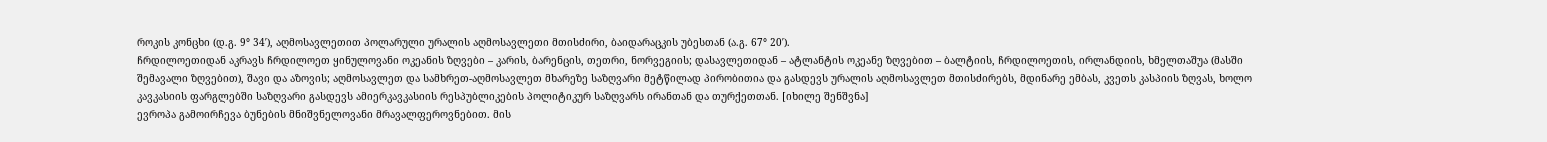როკის კონცხი (დ.გ. 9° 34′), აღმოსავლეთით პოლარული ურალის აღმოსავლეთი მთისძირი, ბაიდარაცკის უბესთან (ა.გ. 67° 20′).
ჩრდილოეთიდან აკრავს ჩრდილოეთ ყინულოვანი ოკეანის ზღვები – კარის, ბარენცის, თეთრი, ნორვეგიის; დასავლეთიდან – ატლანტის ოკეანე ზღვებით – ბალტიის, ჩრდილოეთის, ირლანდიის, ხმელთაშუა (მასში შემავალი ზღვებით), შავი და აზოვის; აღმოსავლეთ და სამხრეთ-აღმოსავლეთ მხარეზე საზღვარი მეტწილად პირობითია და გასდევს ურალის აღმოსავლეთ მთისძირებს, მდინარე ემბას, კვეთს კასპიის ზღვას, ხოლო კავკასიის ფარგლებში საზღვარი გასდევს ამიერკავკასიის რესპუბლიკების პოლიტიკურ საზღვარს ირანთან და თურქეთთან. [იხილე შენშვნა]
ევროპა გამოირჩევა ბუნების მნიშვნელოვანი მრავალფეროვნებით. მის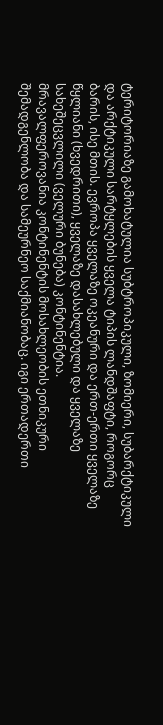ტერიტორიაზე გამოხატულია სუბტროპიკული, ზომიერი, სუბარქტიკული და არქტიკული სარტყლების ყველა ტიპის ლანდშაფტი, როგორც ბარის, ისე მთის. ევროპა ყველაზე ოკეანური და ერთ-ერთი ყველაზე წყლიანი (ხვედრითი), ყველაზე დასახლებული და ყველაზე სახეშეცვლილი (ველური ბუნება) კონტინენტია.
მრავალფეროვანია კონტინენტის მოსახლეობის ეთნიკური შემადგენლობა და სამეურნეო საქმიანობაც. იგი ერთადერთი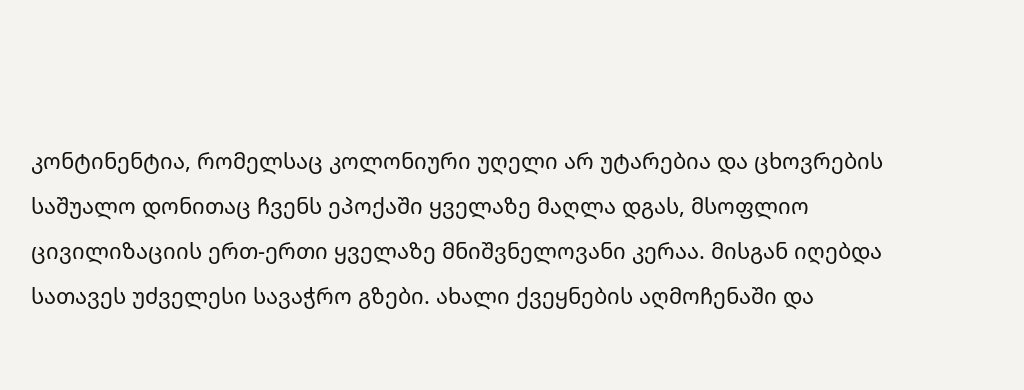კონტინენტია, რომელსაც კოლონიური უღელი არ უტარებია და ცხოვრების საშუალო დონითაც ჩვენს ეპოქაში ყველაზე მაღლა დგას, მსოფლიო ცივილიზაციის ერთ-ერთი ყველაზე მნიშვნელოვანი კერაა. მისგან იღებდა სათავეს უძველესი სავაჭრო გზები. ახალი ქვეყნების აღმოჩენაში და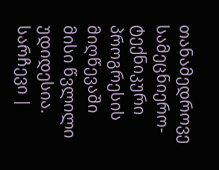თანამედროვე სამეცნიერო-ტექნიკური პროგრესის მიღწევაში მისი წვლილი უდიდესია.
სარჩევი |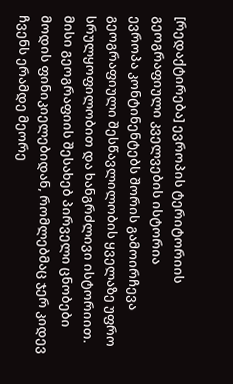[რედაქტირება] ევროპის ტერიტორიის გეოგრაფიული კველვების ისტორია
ევროპა კონტინენტებს შორის გამოირჩევა გეოგრაფიული შესწავლილობის ყველაზე უფრო სრულყოფილობით და ხანგრძლივი ისტორიით. მისი გეოგრაფიის შესახებ პირველი ცნობები მოდის ფინიკიელებიდან, რომლებმაც ჯერ კიდევ ჩვენს ერამდე მეორე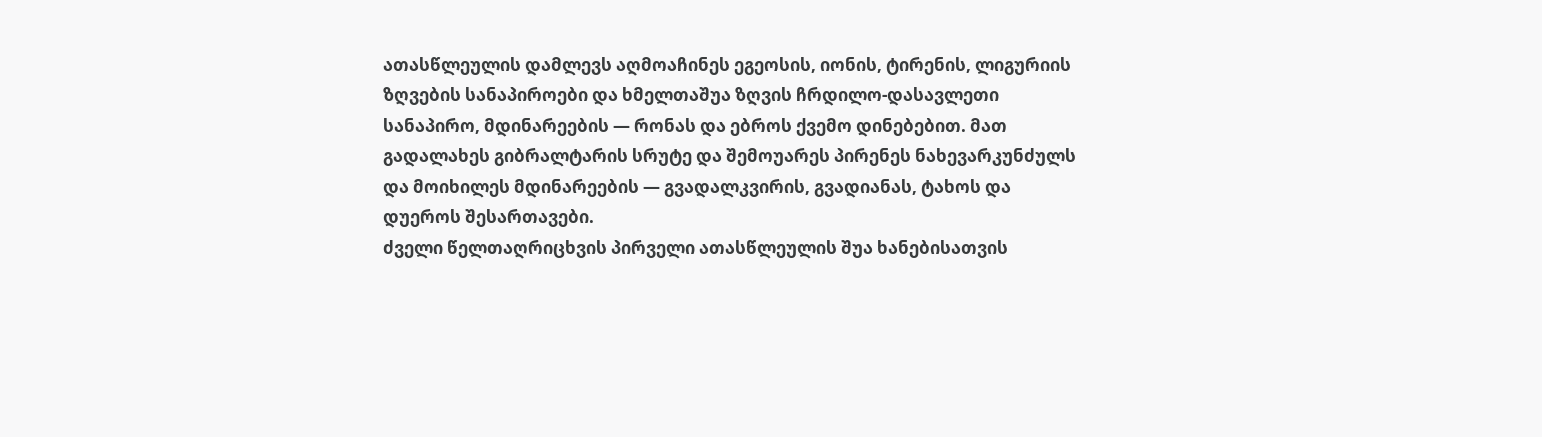ათასწლეულის დამლევს აღმოაჩინეს ეგეოსის, იონის, ტირენის, ლიგურიის ზღვების სანაპიროები და ხმელთაშუა ზღვის ჩრდილო-დასავლეთი სანაპირო, მდინარეების — რონას და ებროს ქვემო დინებებით. მათ გადალახეს გიბრალტარის სრუტე და შემოუარეს პირენეს ნახევარკუნძულს და მოიხილეს მდინარეების — გვადალკვირის, გვადიანას, ტახოს და დუეროს შესართავები.
ძველი წელთაღრიცხვის პირველი ათასწლეულის შუა ხანებისათვის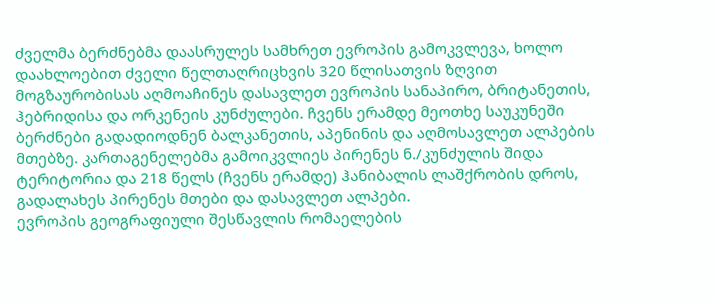ძველმა ბერძნებმა დაასრულეს სამხრეთ ევროპის გამოკვლევა, ხოლო დაახლოებით ძველი წელთაღრიცხვის 320 წლისათვის ზღვით მოგზაურობისას აღმოაჩინეს დასავლეთ ევროპის სანაპირო, ბრიტანეთის, ჰებრიდისა და ორკენეის კუნძულები. ჩვენს ერამდე მეოთხე საუკუნეში ბერძნები გადადიოდნენ ბალკანეთის, აპენინის და აღმოსავლეთ ალპების მთებზე. კართაგენელებმა გამოიკვლიეს პირენეს ნ./კუნძულის შიდა ტერიტორია და 218 წელს (ჩვენს ერამდე) ჰანიბალის ლაშქრობის დროს, გადალახეს პირენეს მთები და დასავლეთ ალპები.
ევროპის გეოგრაფიული შესწავლის რომაელების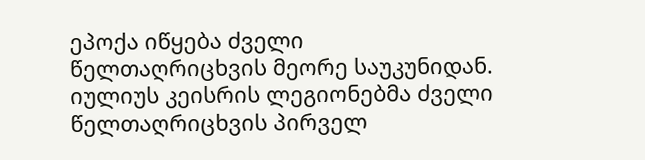ეპოქა იწყება ძველი წელთაღრიცხვის მეორე საუკუნიდან. იულიუს კეისრის ლეგიონებმა ძველი წელთაღრიცხვის პირველ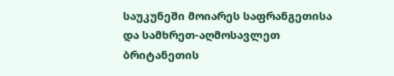საუკუნეში მოიარეს საფრანგეთისა და სამხრეთ-აღმოსავლეთ ბრიტანეთის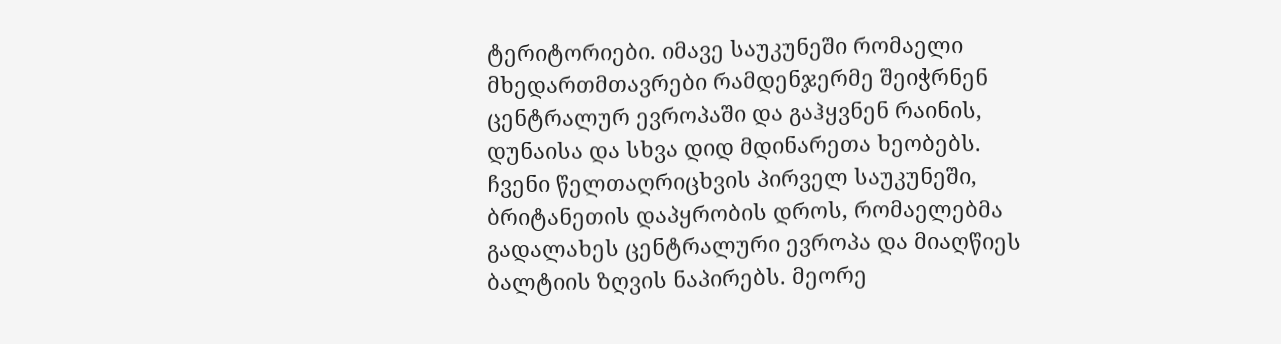ტერიტორიები. იმავე საუკუნეში რომაელი მხედართმთავრები რამდენჯერმე შეიჭრნენ ცენტრალურ ევროპაში და გაჰყვნენ რაინის, დუნაისა და სხვა დიდ მდინარეთა ხეობებს. ჩვენი წელთაღრიცხვის პირველ საუკუნეში, ბრიტანეთის დაპყრობის დროს, რომაელებმა გადალახეს ცენტრალური ევროპა და მიაღწიეს ბალტიის ზღვის ნაპირებს. მეორე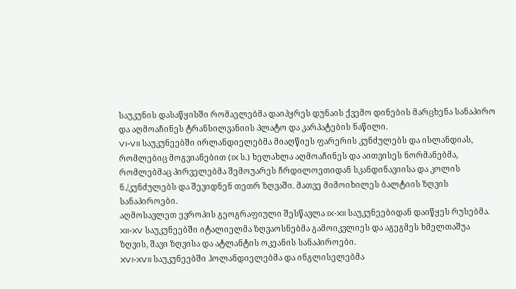საუკუნის დასაწყისში რომაელებმა დაიპყრეს დუნაის ქვემო დინების მარცხენა სანაპირო და აღმოაჩინეს ტრანსილვანიის პლატო და კარპატების ნაწილი.
VI-VII საუკუნეებში ირლანდიელებმა მიაღწიეს ფარერის კუნძულებს და ისლანდიას, რომლებიც მოგვიანებით (IX ს.) ხელახლა აღმოაჩინეს და აითვისეს ნორმანებმა, რომლებმაც პირველებმა შემოუარეს ჩრდილოეთიდან სკანდინავიისა და კოლის ნ./კუნძულებს და შევიდნენ თეთრ ზღვაში. მათვე მიმოიხილეს ბალტიის ზღვის სანაპიროები.
აღმოსავლეთ ევროპის გეოგრაფიული შესწავლა IX-XII საუკუნეებიდან დაიწყეს რუსებმა.
XII-XV საუკუნეებში იტალიელმა ზღვაოსნებმა გამოიკვლიეს და აგეგმეს ხმელთაშუა ზღვის, შავი ზღვისა და ატლანტის ოკეანის სანაპიროები.
XVI-XVII საუკუნეებში ჰოლანდიელებმა და ინგლისელებმა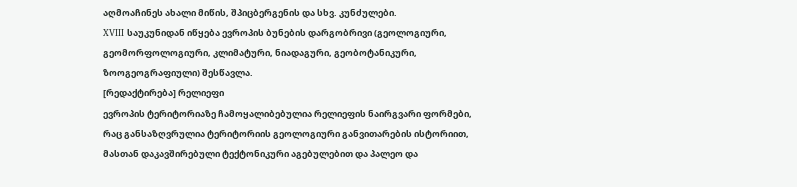აღმოაჩინეს ახალი მიწის, შპიცბერგენის და სხვ. კუნძულები.
XVIII საუკუნიდან იწყება ევროპის ბუნების დარგობრივი (გეოლოგიური, გეომორფოლოგიური, კლიმატური, ნიადაგური, გეობოტანიკური, ზოოგეოგრაფიული) შესწავლა.
[რედაქტირება] რელიეფი
ევროპის ტერიტორიაზე ჩამოყალიბებულია რელიეფის ნაირგვარი ფორმები, რაც განსაზღვრულია ტერიტორიის გეოლოგიური განვითარების ისტორიით, მასთან დაკავშირებული ტექტონიკური აგებულებით და პალეო და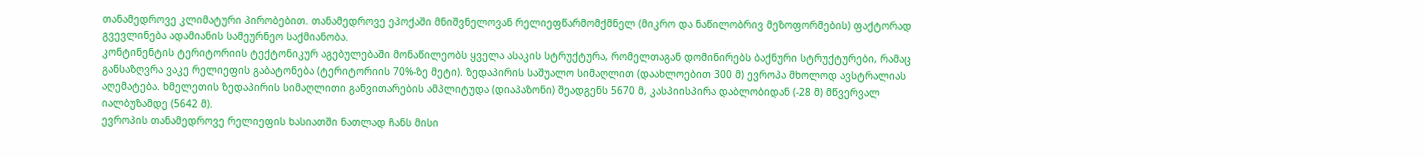თანამედროვე კლიმატური პირობებით. თანამედროვე ეპოქაში მნიშვნელოვან რელიეფწარმომქმნელ (მიკრო და ნაწილობრივ მეზოფორმების) ფაქტორად გვევლინება ადამიანის სამეურნეო საქმიანობა.
კონტინენტის ტერიტორიის ტექტონიკურ აგებულებაში მონაწილეობს ყველა ასაკის სტრუქტურა, რომელთაგან დომინირებს ბაქნური სტრუქტურები, რამაც განსაზღვრა ვაკე რელიეფის გაბატონება (ტერიტორიის 70%-ზე მეტი). ზედაპირის საშუალო სიმაღლით (დაახლოებით 300 მ) ევროპა მხოლოდ ავსტრალიას აღემატება. ხმელეთის ზედაპირის სიმაღლითი განვითარების ამპლიტუდა (დიაპაზონი) შეადგენს 5670 მ, კასპიისპირა დაბლობიდან (-28 მ) მწვერვალ იალბუზამდე (5642 მ).
ევროპის თანამედროვე რელიეფის ხასიათში ნათლად ჩანს მისი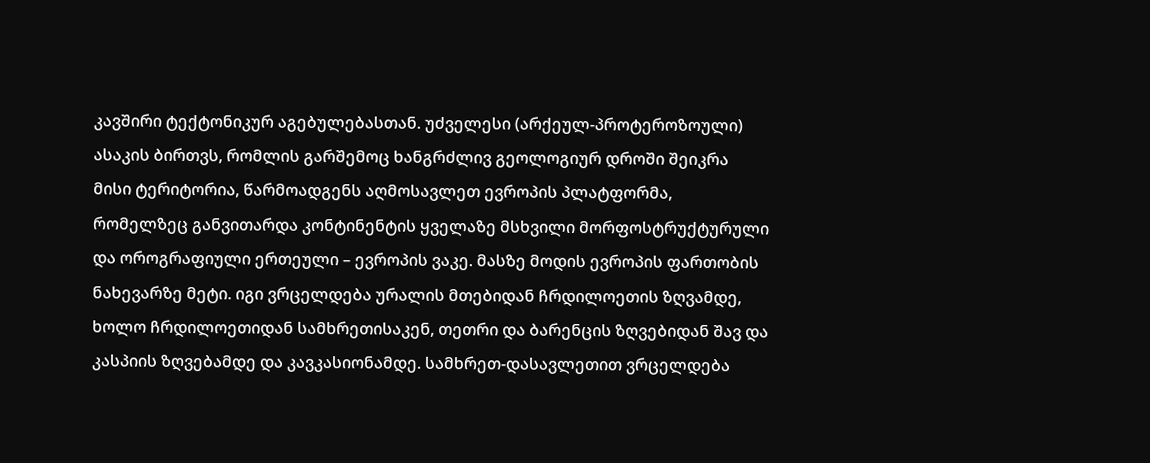კავშირი ტექტონიკურ აგებულებასთან. უძველესი (არქეულ-პროტეროზოული) ასაკის ბირთვს, რომლის გარშემოც ხანგრძლივ გეოლოგიურ დროში შეიკრა მისი ტერიტორია, წარმოადგენს აღმოსავლეთ ევროპის პლატფორმა, რომელზეც განვითარდა კონტინენტის ყველაზე მსხვილი მორფოსტრუქტურული და ოროგრაფიული ერთეული – ევროპის ვაკე. მასზე მოდის ევროპის ფართობის ნახევარზე მეტი. იგი ვრცელდება ურალის მთებიდან ჩრდილოეთის ზღვამდე, ხოლო ჩრდილოეთიდან სამხრეთისაკენ, თეთრი და ბარენცის ზღვებიდან შავ და კასპიის ზღვებამდე და კავკასიონამდე. სამხრეთ-დასავლეთით ვრცელდება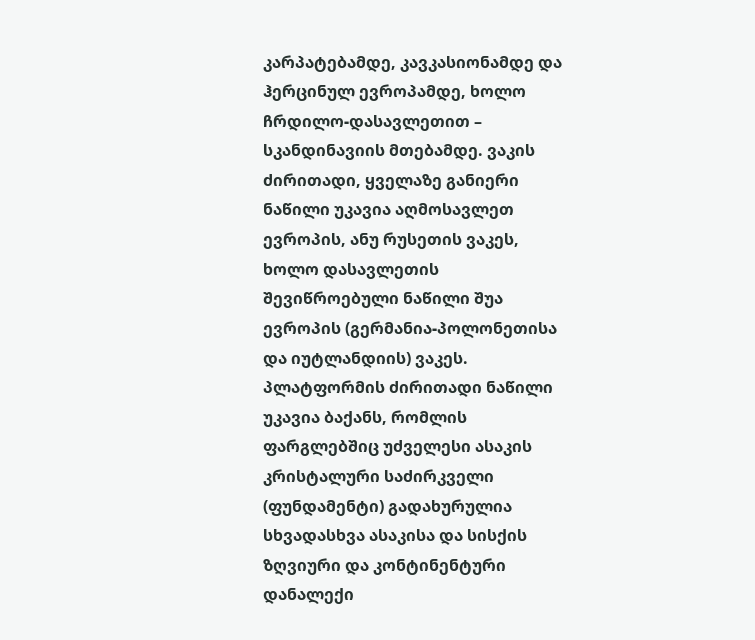კარპატებამდე, კავკასიონამდე და ჰერცინულ ევროპამდე, ხოლო ჩრდილო-დასავლეთით – სკანდინავიის მთებამდე. ვაკის ძირითადი, ყველაზე განიერი ნაწილი უკავია აღმოსავლეთ ევროპის, ანუ რუსეთის ვაკეს, ხოლო დასავლეთის შევიწროებული ნაწილი შუა ევროპის (გერმანია-პოლონეთისა და იუტლანდიის) ვაკეს.
პლატფორმის ძირითადი ნაწილი უკავია ბაქანს, რომლის ფარგლებშიც უძველესი ასაკის კრისტალური საძირკველი (ფუნდამენტი) გადახურულია სხვადასხვა ასაკისა და სისქის ზღვიური და კონტინენტური დანალექი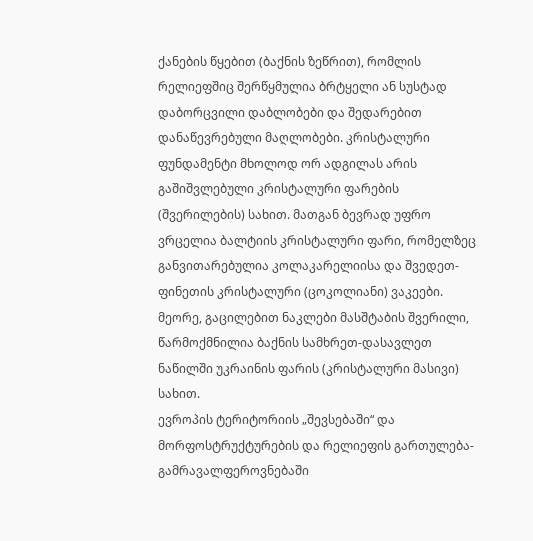ქანების წყებით (ბაქნის ზეწრით), რომლის რელიეფშიც შერწყმულია ბრტყელი ან სუსტად დაბორცვილი დაბლობები და შედარებით დანაწევრებული მაღლობები. კრისტალური ფუნდამენტი მხოლოდ ორ ადგილას არის გაშიშვლებული კრისტალური ფარების (შვერილების) სახით. მათგან ბევრად უფრო ვრცელია ბალტიის კრისტალური ფარი, რომელზეც განვითარებულია კოლაკარელიისა და შვედეთ-ფინეთის კრისტალური (ცოკოლიანი) ვაკეები. მეორე, გაცილებით ნაკლები მასშტაბის შვერილი, წარმოქმნილია ბაქნის სამხრეთ-დასავლეთ ნაწილში უკრაინის ფარის (კრისტალური მასივი) სახით.
ევროპის ტერიტორიის „შევსებაში“ და მორფოსტრუქტურების და რელიეფის გართულება-გამრავალფეროვნებაში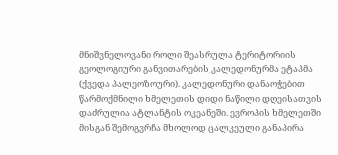მნიშვნელოვანი როლი შეასრულა ტერიტორიის გეოლოგიური განვითარების კალედონურმა ეტაპმა (ქვედა პალეოზოური). კალედონური დანაოჭებით წარმოქმნილი ხმელეთის დიდი ნაწილი დღეისათვის დაძრულია ატლანტის ოკეანეში. ევროპის ხმელეთში მისგან შემოგვრჩა მხოლოდ ცალკეული განაპირა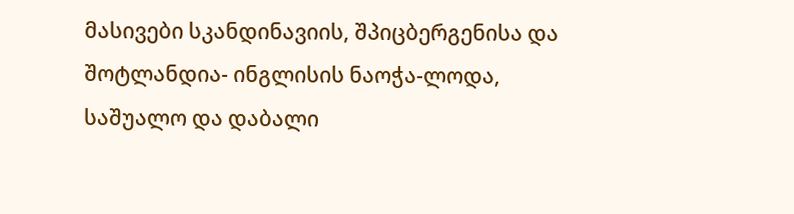მასივები სკანდინავიის, შპიცბერგენისა და შოტლანდია- ინგლისის ნაოჭა-ლოდა, საშუალო და დაბალი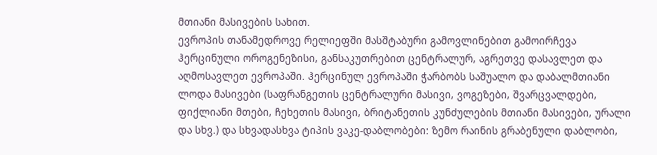მთიანი მასივების სახით.
ევროპის თანამედროვე რელიეფში მასშტაბური გამოვლინებით გამოირჩევა ჰერცინული ოროგენეზისი, განსაკუთრებით ცენტრალურ, აგრეთვე დასავლეთ და აღმოსავლეთ ევროპაში. ჰერცინულ ევროპაში ჭარბობს საშუალო და დაბალმთიანი ლოდა მასივები (საფრანგეთის ცენტრალური მასივი, ვოგეზები, შვარცვალდები, ფიქლიანი მთები, ჩეხეთის მასივი, ბრიტანეთის კუნძულების მთიანი მასივები, ურალი და სხვ.) და სხვადასხვა ტიპის ვაკე-დაბლობები: ზემო რაინის გრაბენული დაბლობი,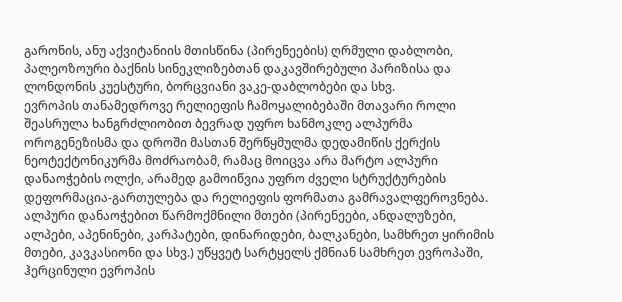გარონის, ანუ აქვიტანიის მთისწინა (პირენეების) ღრმული დაბლობი, პალეოზოური ბაქნის სინეკლიზებთან დაკავშირებული პარიზისა და ლონდონის კუესტური, ბორცვიანი ვაკე-დაბლობები და სხვ.
ევროპის თანამედროვე რელიეფის ჩამოყალიბებაში მთავარი როლი შეასრულა ხანგრძლიობით ბევრად უფრო ხანმოკლე ალპურმა ოროგენეზისმა და დროში მასთან შერწყმულმა დედამიწის ქერქის ნეოტექტონიკურმა მოძრაობამ, რამაც მოიცვა არა მარტო ალპური დანაოჭების ოლქი, არამედ გამოიწვია უფრო ძველი სტრუქტურების დეფორმაცია-გართულება და რელიეფის ფორმათა გამრავალფეროვნება. ალპური დანაოჭებით წარმოქმნილი მთები (პირენეები, ანდალუზები, ალპები, აპენინები, კარპატები, დინარიდები, ბალკანები, სამხრეთ ყირიმის მთები, კავკასიონი და სხვ.) უწყვეტ სარტყელს ქმნიან სამხრეთ ევროპაში, ჰერცინული ევროპის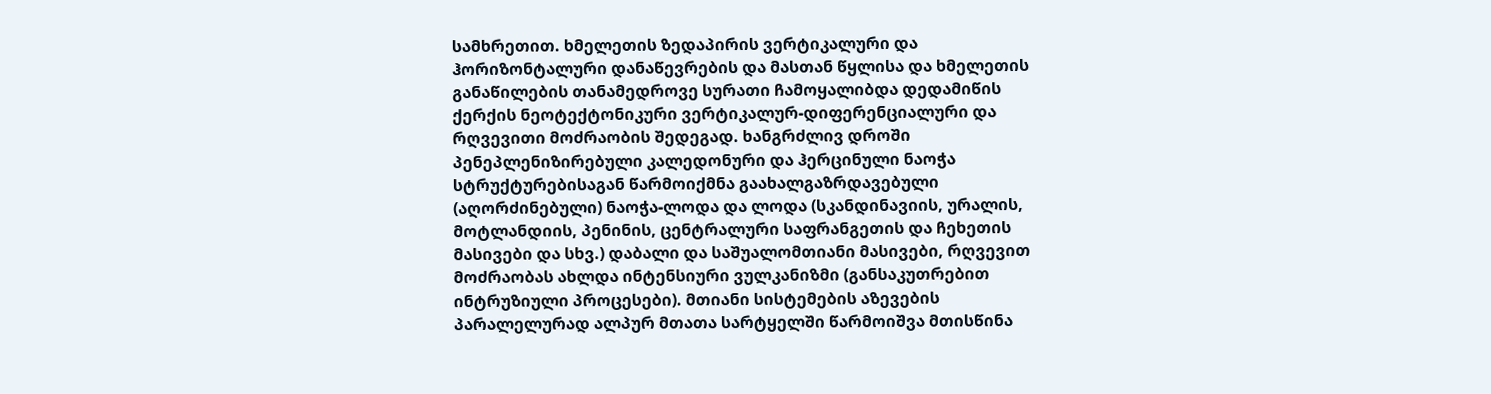სამხრეთით. ხმელეთის ზედაპირის ვერტიკალური და ჰორიზონტალური დანაწევრების და მასთან წყლისა და ხმელეთის განაწილების თანამედროვე სურათი ჩამოყალიბდა დედამიწის ქერქის ნეოტექტონიკური ვერტიკალურ-დიფერენციალური და რღვევითი მოძრაობის შედეგად. ხანგრძლივ დროში პენეპლენიზირებული კალედონური და ჰერცინული ნაოჭა სტრუქტურებისაგან წარმოიქმნა გაახალგაზრდავებული (აღორძინებული) ნაოჭა-ლოდა და ლოდა (სკანდინავიის, ურალის, მოტლანდიის, პენინის, ცენტრალური საფრანგეთის და ჩეხეთის მასივები და სხვ.) დაბალი და საშუალომთიანი მასივები, რღვევით მოძრაობას ახლდა ინტენსიური ვულკანიზმი (განსაკუთრებით ინტრუზიული პროცესები). მთიანი სისტემების აზევების პარალელურად ალპურ მთათა სარტყელში წარმოიშვა მთისწინა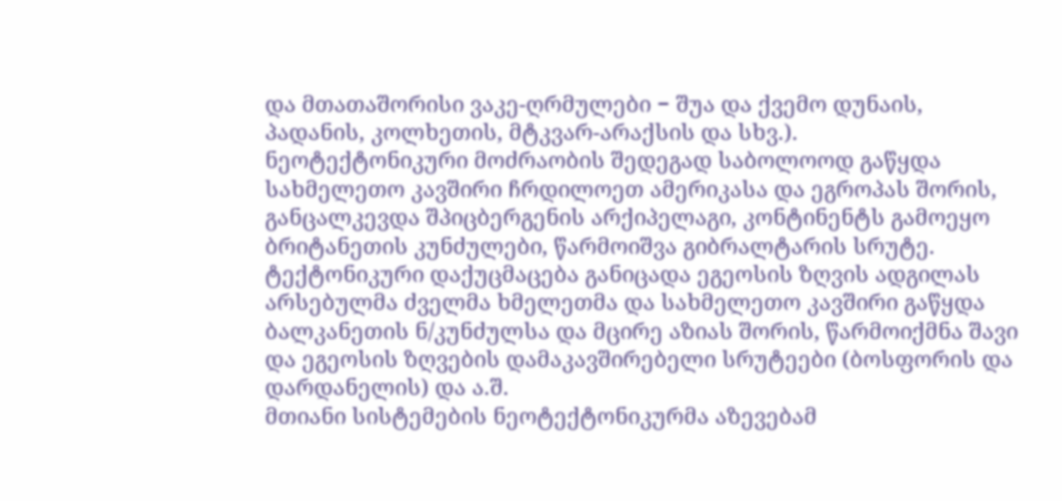და მთათაშორისი ვაკე-ღრმულები − შუა და ქვემო დუნაის, პადანის, კოლხეთის, მტკვარ-არაქსის და სხვ.).
ნეოტექტონიკური მოძრაობის შედეგად საბოლოოდ გაწყდა სახმელეთო კავშირი ჩრდილოეთ ამერიკასა და ეგროპას შორის, განცალკევდა შპიცბერგენის არქიპელაგი, კონტინენტს გამოეყო ბრიტანეთის კუნძულები, წარმოიშვა გიბრალტარის სრუტე. ტექტონიკური დაქუცმაცება განიცადა ეგეოსის ზღვის ადგილას არსებულმა ძველმა ხმელეთმა და სახმელეთო კავშირი გაწყდა ბალკანეთის ნ/კუნძულსა და მცირე აზიას შორის, წარმოიქმნა შავი და ეგეოსის ზღვების დამაკავშირებელი სრუტეები (ბოსფორის და დარდანელის) და ა.შ.
მთიანი სისტემების ნეოტექტონიკურმა აზევებამ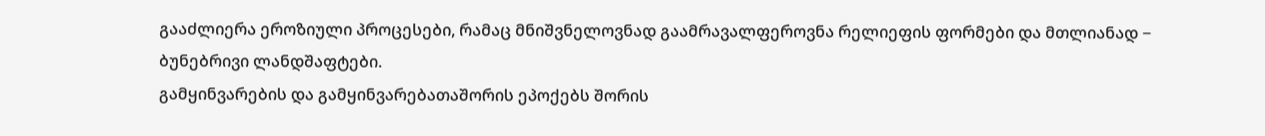გააძლიერა ეროზიული პროცესები, რამაც მნიშვნელოვნად გაამრავალფეროვნა რელიეფის ფორმები და მთლიანად − ბუნებრივი ლანდშაფტები.
გამყინვარების და გამყინვარებათაშორის ეპოქებს შორის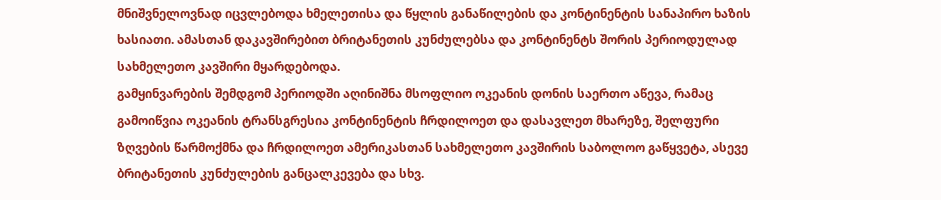მნიშვნელოვნად იცვლებოდა ხმელეთისა და წყლის განაწილების და კონტინენტის სანაპირო ხაზის ხასიათი. ამასთან დაკავშირებით ბრიტანეთის კუნძულებსა და კონტინენტს შორის პერიოდულად სახმელეთო კავშირი მყარდებოდა.
გამყინვარების შემდგომ პერიოდში აღინიშნა მსოფლიო ოკეანის დონის საერთო აწევა, რამაც გამოიწვია ოკეანის ტრანსგრესია კონტინენტის ჩრდილოეთ და დასავლეთ მხარეზე, შელფური ზღვების წარმოქმნა და ჩრდილოეთ ამერიკასთან სახმელეთო კავშირის საბოლოო გაწყვეტა, ასევე ბრიტანეთის კუნძულების განცალკევება და სხვ.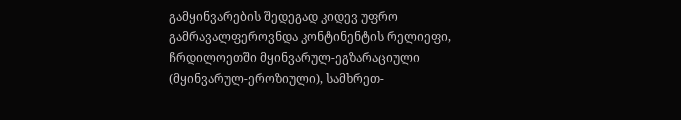გამყინვარების შედეგად კიდევ უფრო გამრავალფეროვნდა კონტინენტის რელიეფი, ჩრდილოეთში მყინვარულ-ეგზარაციული (მყინვარულ-ეროზიული), სამხრეთ-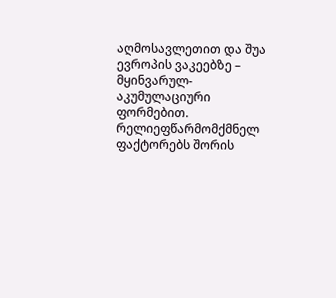აღმოსავლეთით და შუა ევროპის ვაკეებზე – მყინვარულ-აკუმულაციური ფორმებით.
რელიეფწარმომქმნელ ფაქტორებს შორის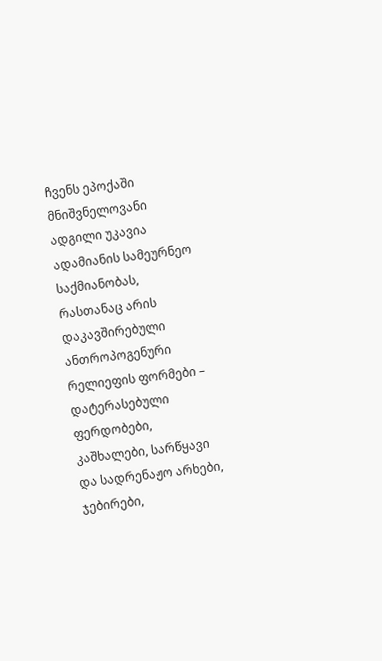ჩვენს ეპოქაში მნიშვნელოვანი ადგილი უკავია ადამიანის სამეურნეო საქმიანობას, რასთანაც არის დაკავშირებული ანთროპოგენური რელიეფის ფორმები – დატერასებული ფერდობები, კაშხალები, სარწყავი და სადრენაჟო არხები, ჯებირები,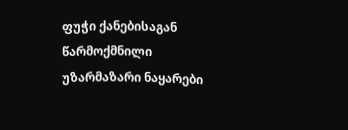ფუჭი ქანებისაგან წარმოქმნილი უზარმაზარი ნაყარები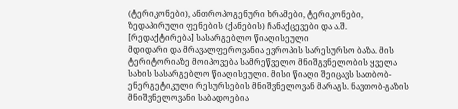(ტერიკონები), ანთროპოგენური ხრამები, ტერიკონები, ზედაპირული ფენების (ქანების) ჩანაქცევები და ა.შ.
[რედაქტირება] სასარგებლო წიაღისეული
მდიდარი და მრავალფეროვანია ევროპის სარესურსო ბაზა. მის ტერიტორიაზე მოიპოვება სამრეწველო მნიშგვნელობის ყველა სახის სასარგებლო წიაღისეული. მისი წიაღი შეიცავს სათბობ-ენერგეტიკული რესურსების მნიშვნელოვან მარაგს. ნავთობ-გაზის მნიშვნელოვანი საბადოებია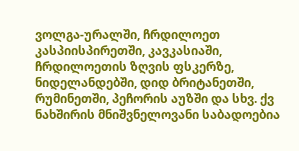ვოლგა-ურალში, ჩრდილოეთ კასპიისპირეთში, კავკასიაში, ჩრდილოეთის ზღვის ფსკერზე, ნიდელანდებში, დიდ ბრიტანეთში, რუმინეთში, პეჩორის აუზში და სხვ. ქვ ნახშირის მნიშვნელოვანი საბადოებია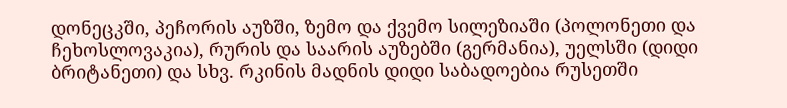დონეცკში, პეჩორის აუზში, ზემო და ქვემო სილეზიაში (პოლონეთი და ჩეხოსლოვაკია), რურის და საარის აუზებში (გერმანია), უელსში (დიდი ბრიტანეთი) და სხვ. რკინის მადნის დიდი საბადოებია რუსეთში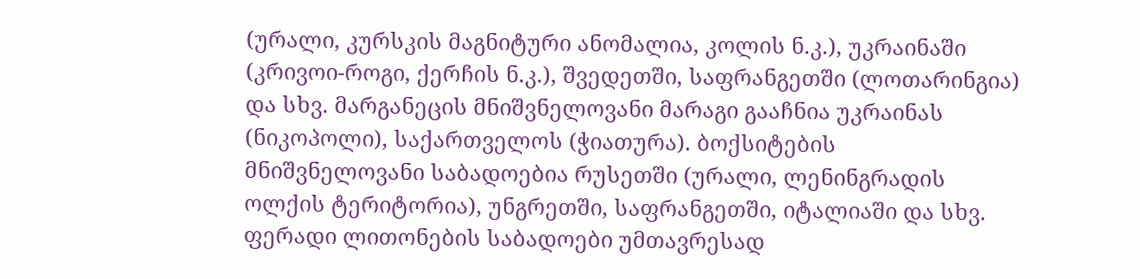(ურალი, კურსკის მაგნიტური ანომალია, კოლის ნ.კ.), უკრაინაში (კრივოი-როგი, ქერჩის ნ.კ.), შვედეთში, საფრანგეთში (ლოთარინგია) და სხვ. მარგანეცის მნიშვნელოვანი მარაგი გააჩნია უკრაინას (ნიკოპოლი), საქართველოს (ჭიათურა). ბოქსიტების მნიშვნელოვანი საბადოებია რუსეთში (ურალი, ლენინგრადის ოლქის ტერიტორია), უნგრეთში, საფრანგეთში, იტალიაში და სხვ. ფერადი ლითონების საბადოები უმთავრესად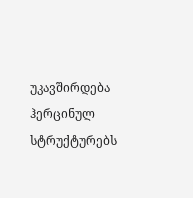უკავშირდება ჰერცინულ სტრუქტურებს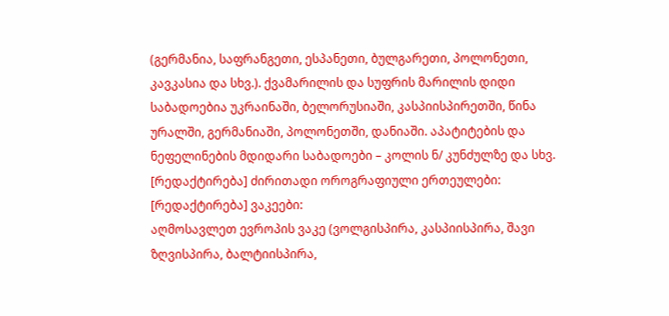(გერმანია, საფრანგეთი, ესპანეთი, ბულგარეთი, პოლონეთი, კავკასია და სხვ.). ქვამარილის და სუფრის მარილის დიდი საბადოებია უკრაინაში, ბელორუსიაში, კასპიისპირეთში, წინა ურალში, გერმანიაში, პოლონეთში, დანიაში. აპატიტების და ნეფელინების მდიდარი საბადოები – კოლის ნ/ კუნძულზე და სხვ.
[რედაქტირება] ძირითადი ოროგრაფიული ერთეულები:
[რედაქტირება] ვაკეები:
აღმოსავლეთ ევროპის ვაკე (ვოლგისპირა, კასპიისპირა, შავი ზღვისპირა, ბალტიისპირა,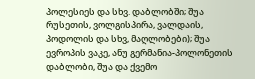პოლესიეს და სხვ. დაბლობში; შუა რუსეთის, ვოლგისპირა, ვალდაის, პოდოლის და სხვ, მაღლობები); შუა ევროპის ვაკე, ანუ გერმანია-პოლონეთის დაბლობი, შუა და ქვემო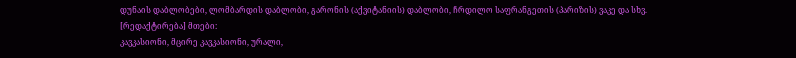დუნაის დაბლობები, ლომბარდის დაბლობი, გარონის (აქვიტანიის) დაბლობი, ჩრდილო საფრანგეთის (პარიზის) ვაკე და სხვ.
[რედაქტირება] მთები:
კავკასიონი, მცირე კავკასიონი, ურალი,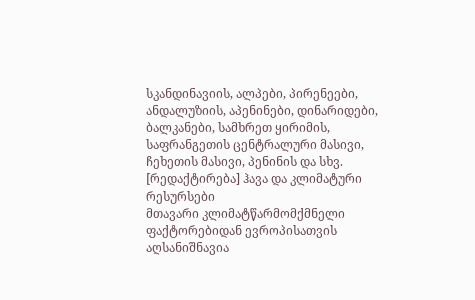სკანდინავიის, ალპები, პირენეები, ანდალუზიის, აპენინები, დინარიდები, ბალკანები, სამხრეთ ყირიმის, საფრანგეთის ცენტრალური მასივი, ჩეხეთის მასივი, პენინის და სხვ.
[რედაქტირება] ჰავა და კლიმატური რესურსები
მთავარი კლიმატწარმომქმნელი ფაქტორებიდან ევროპისათვის აღსანიშნავია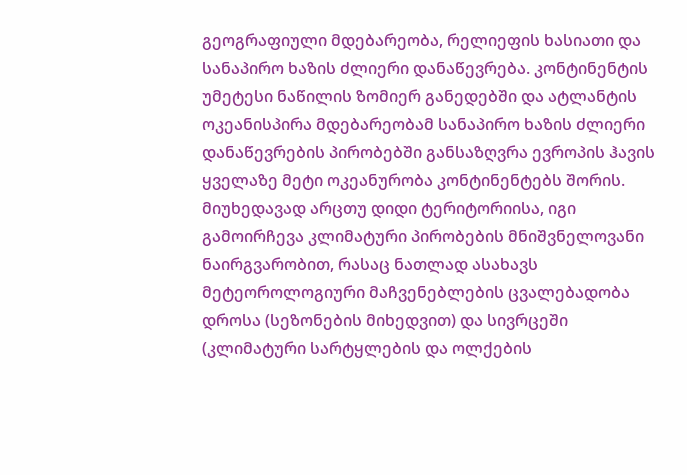გეოგრაფიული მდებარეობა, რელიეფის ხასიათი და სანაპირო ხაზის ძლიერი დანაწევრება. კონტინენტის უმეტესი ნაწილის ზომიერ განედებში და ატლანტის ოკეანისპირა მდებარეობამ სანაპირო ხაზის ძლიერი დანაწევრების პირობებში განსაზღვრა ევროპის ჰავის ყველაზე მეტი ოკეანურობა კონტინენტებს შორის. მიუხედავად არცთუ დიდი ტერიტორიისა, იგი გამოირჩევა კლიმატური პირობების მნიშვნელოვანი ნაირგვარობით, რასაც ნათლად ასახავს მეტეოროლოგიური მაჩვენებლების ცვალებადობა დროსა (სეზონების მიხედვით) და სივრცეში (კლიმატური სარტყლების და ოლქების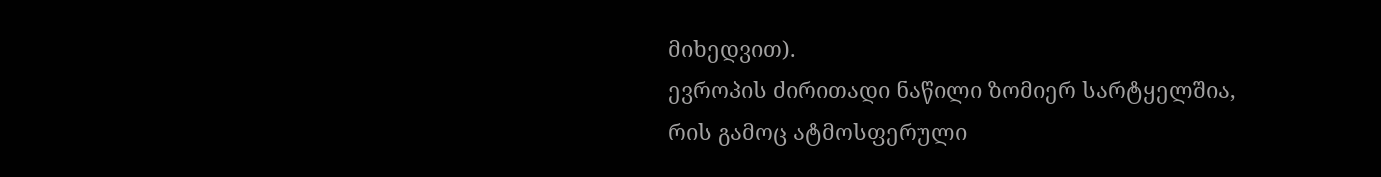მიხედვით).
ევროპის ძირითადი ნაწილი ზომიერ სარტყელშია, რის გამოც ატმოსფერული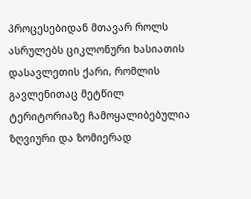პროცესებიდან მთავარ როლს ასრულებს ციკლონური ხასიათის დასავლეთის ქარი, რომლის გავლენითაც მეტწილ ტერიტორიაზე ჩამოყალიბებულია ზღვიური და ზომიერად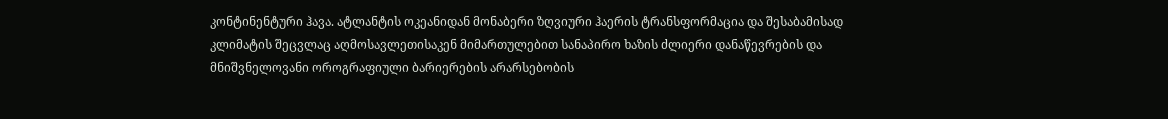კონტინენტური ჰავა. ატლანტის ოკეანიდან მონაბერი ზღვიური ჰაერის ტრანსფორმაცია და შესაბამისად კლიმატის შეცვლაც აღმოსავლეთისაკენ მიმართულებით სანაპირო ხაზის ძლიერი დანაწევრების და მნიშვნელოვანი ოროგრაფიული ბარიერების არარსებობის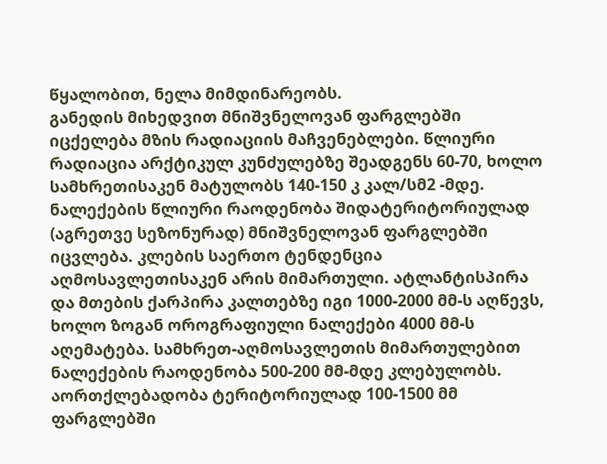წყალობით, ნელა მიმდინარეობს.
განედის მიხედვით მნიშვნელოვან ფარგლებში იცქელება მზის რადიაციის მაჩვენებლები. წლიური რადიაცია არქტიკულ კუნძულებზე შეადგენს 60-70, ხოლო სამხრეთისაკენ მატულობს 140-150 კ კალ/სმ2 -მდე.
ნალექების წლიური რაოდენობა შიდატერიტორიულად (აგრეთვე სეზონურად) მნიშვნელოვან ფარგლებში იცვლება. კლების საერთო ტენდენცია აღმოსავლეთისაკენ არის მიმართული. ატლანტისპირა და მთების ქარპირა კალთებზე იგი 1000-2000 მმ-ს აღწევს, ხოლო ზოგან ოროგრაფიული ნალექები 4000 მმ-ს აღემატება. სამხრეთ-აღმოსავლეთის მიმართულებით ნალექების რაოდენობა 500-200 მმ-მდე კლებულობს. აორთქლებადობა ტერიტორიულად 100-1500 მმ ფარგლებში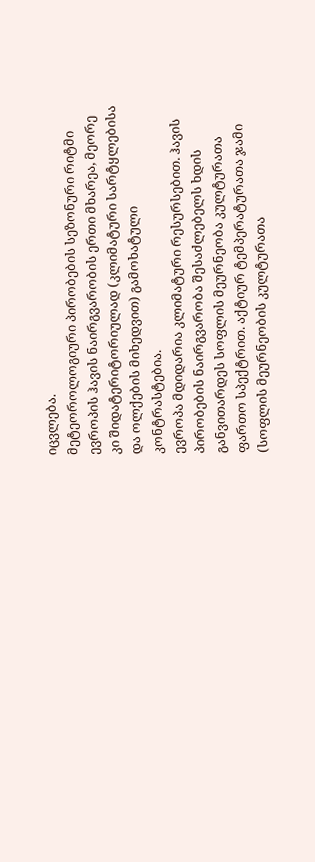იცვლება.
მეტეოროლოგიური პირობების სეზონური რიტმი ევროპის ჰავის ნაირგვარობის ერთი მხარეა, მეორე კი შიდატერიტორიულად (კლიმატური სარტყლებისა და ოლქების მიხედვით) გამოხატული კონტრასტებია.
ევროპა მდიდარია კლიმატური რესურსებით. ჰავის პირობების ნაირგვარობა შესაძლებელს ხდის განვითარდეს სოფლის მეურნეობა კულტურათა ფართო სპექტრით. აქტიურ ტემპერატურათა ჯამი (სოფლის მეურნეობის კულტურათა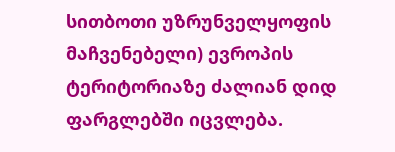სითბოთი უზრუნველყოფის მაჩვენებელი) ევროპის ტერიტორიაზე ძალიან დიდ ფარგლებში იცვლება.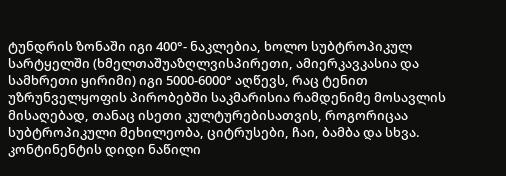ტუნდრის ზონაში იგი 400°- ნაკლებია, ხოლო სუბტროპიკულ სარტყელში (ხმელთაშუაზღლვისპირეთი, ამიერკავკასია და სამხრეთი ყირიმი) იგი 5000-6000° აღწევს, რაც ტენით უზრუნველყოფის პირობებში საკმარისია რამდენიმე მოსავლის მისაღებად, თანაც ისეთი კულტურებისათვის, როგორიცაა სუბტროპიკული მეხილეობა, ციტრუსები, ჩაი, ბამბა და სხვა. კონტინენტის დიდი ნაწილი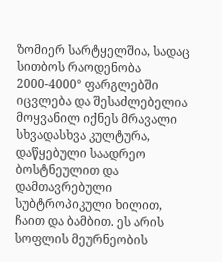ზომიერ სარტყელშია, სადაც სითბოს რაოდენობა 2000-4000° ფარგლებში იცვლება და შესაძლებელია მოყვანილ იქნეს მრავალი სხვადასხვა კულტურა, დაწყებული საადრეო ბოსტნეულით და დამთავრებული სუბტროპიკული ხილით, ჩაით და ბამბით. ეს არის სოფლის მეურნეობის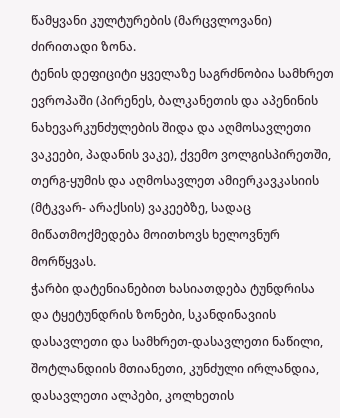წამყვანი კულტურების (მარცვლოვანი) ძირითადი ზონა.
ტენის დეფიციტი ყველაზე საგრძნობია სამხრეთ ევროპაში (პირენეს, ბალკანეთის და აპენინის ნახევარკუნძულების შიდა და აღმოსავლეთი ვაკეები, პადანის ვაკე), ქვემო ვოლგისპირეთში, თერგ-ყუმის და აღმოსავლეთ ამიერკავკასიის (მტკვარ- არაქსის) ვაკეებზე, სადაც მიწათმოქმედება მოითხოვს ხელოვნურ მორწყვას.
ჭარბი დატენიანებით ხასიათდება ტუნდრისა და ტყეტუნდრის ზონები, სკანდინავიის დასავლეთი და სამხრეთ-დასავლეთი ნაწილი, შოტლანდიის მთიანეთი, კუნძული ირლანდია, დასავლეთი ალპები, კოლხეთის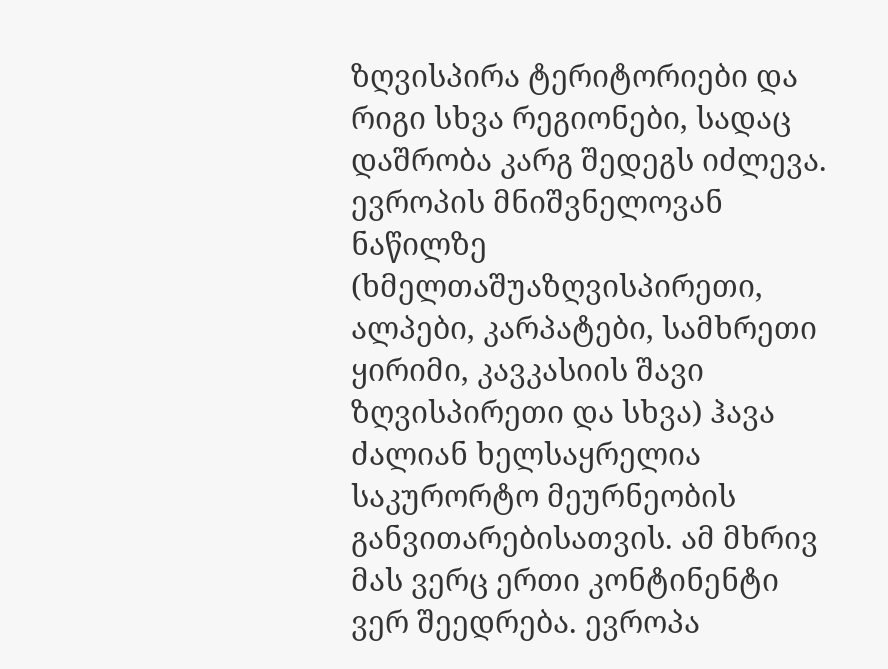ზღვისპირა ტერიტორიები და რიგი სხვა რეგიონები, სადაც დაშრობა კარგ შედეგს იძლევა.
ევროპის მნიშვნელოვან ნაწილზე (ხმელთაშუაზღვისპირეთი, ალპები, კარპატები, სამხრეთი ყირიმი, კავკასიის შავი ზღვისპირეთი და სხვა) ჰავა ძალიან ხელსაყრელია საკურორტო მეურნეობის განვითარებისათვის. ამ მხრივ მას ვერც ერთი კონტინენტი ვერ შეედრება. ევროპა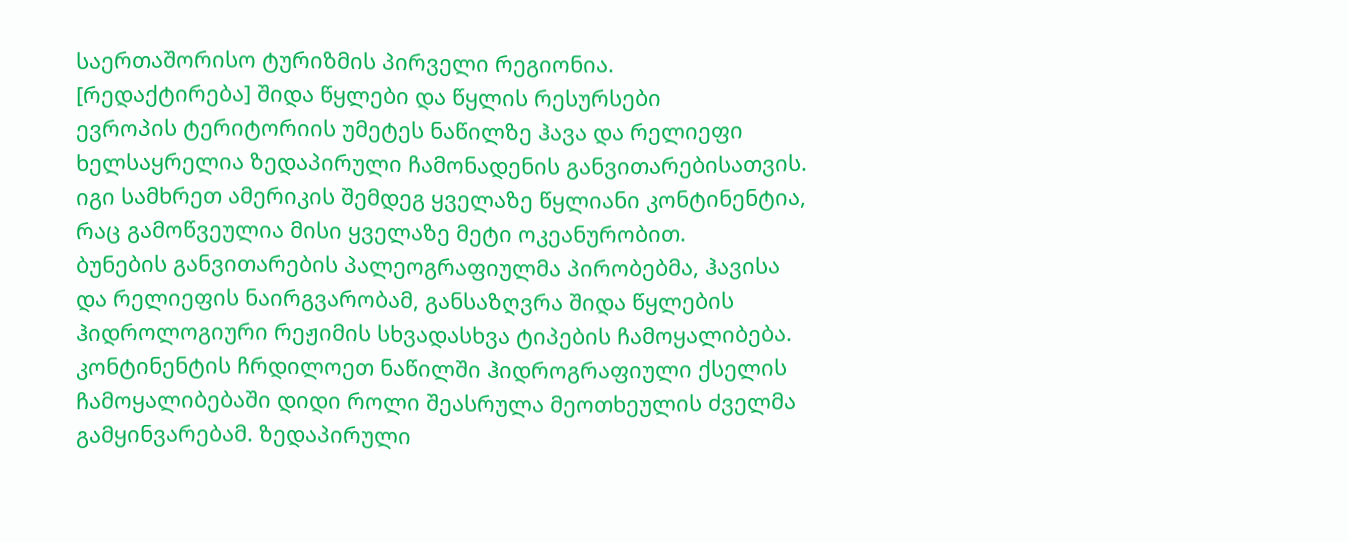საერთაშორისო ტურიზმის პირველი რეგიონია.
[რედაქტირება] შიდა წყლები და წყლის რესურსები
ევროპის ტერიტორიის უმეტეს ნაწილზე ჰავა და რელიეფი ხელსაყრელია ზედაპირული ჩამონადენის განვითარებისათვის. იგი სამხრეთ ამერიკის შემდეგ ყველაზე წყლიანი კონტინენტია, რაც გამოწვეულია მისი ყველაზე მეტი ოკეანურობით.
ბუნების განვითარების პალეოგრაფიულმა პირობებმა, ჰავისა და რელიეფის ნაირგვარობამ, განსაზღვრა შიდა წყლების ჰიდროლოგიური რეჟიმის სხვადასხვა ტიპების ჩამოყალიბება. კონტინენტის ჩრდილოეთ ნაწილში ჰიდროგრაფიული ქსელის ჩამოყალიბებაში დიდი როლი შეასრულა მეოთხეულის ძველმა გამყინვარებამ. ზედაპირული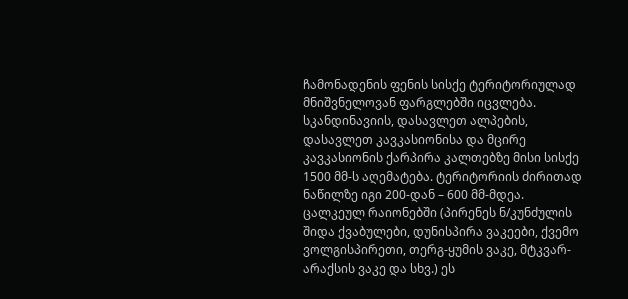ჩამონადენის ფენის სისქე ტერიტორიულად მნიშვნელოვან ფარგლებში იცვლება. სკანდინავიის, დასავლეთ ალპების, დასავლეთ კავკასიონისა და მცირე კავკასიონის ქარპირა კალთებზე მისი სისქე 1500 მმ-ს აღემატება. ტერიტორიის ძირითად ნაწილზე იგი 200-დან – 600 მმ-მდეა. ცალკეულ რაიონებში (პირენეს ნ/კუნძულის შიდა ქვაბულები, დუნისპირა ვაკეები, ქვემო ვოლგისპირეთი, თერგ-ყუმის ვაკე, მტკვარ- არაქსის ვაკე და სხვ.) ეს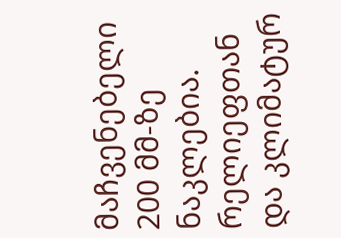მაჩვენებელი 200 მმ-ზე ნაკლებია.
რელიეფთან და კლიმატურ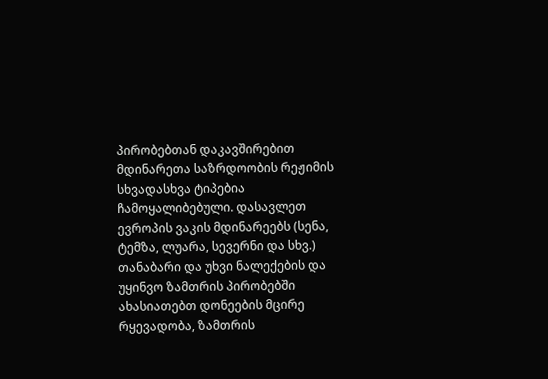პირობებთან დაკავშირებით მდინარეთა საზრდოობის რეჟიმის სხვადასხვა ტიპებია ჩამოყალიბებული. დასავლეთ ევროპის ვაკის მდინარეებს (სენა, ტემზა, ლუარა, სევერნი და სხვ.) თანაბარი და უხვი ნალექების და უყინვო ზამთრის პირობებში ახასიათებთ დონეების მცირე რყევადობა, ზამთრის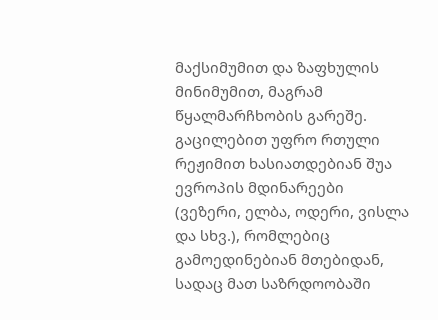მაქსიმუმით და ზაფხულის მინიმუმით, მაგრამ წყალმარჩხობის გარეშე.
გაცილებით უფრო რთული რეჟიმით ხასიათდებიან შუა ევროპის მდინარეები (ვეზერი, ელბა, ოდერი, ვისლა და სხვ.), რომლებიც გამოედინებიან მთებიდან, სადაც მათ საზრდოობაში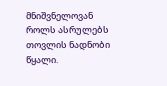მნიშვნელოვან როლს ასრულებს თოვლის ნადნობი წყალი.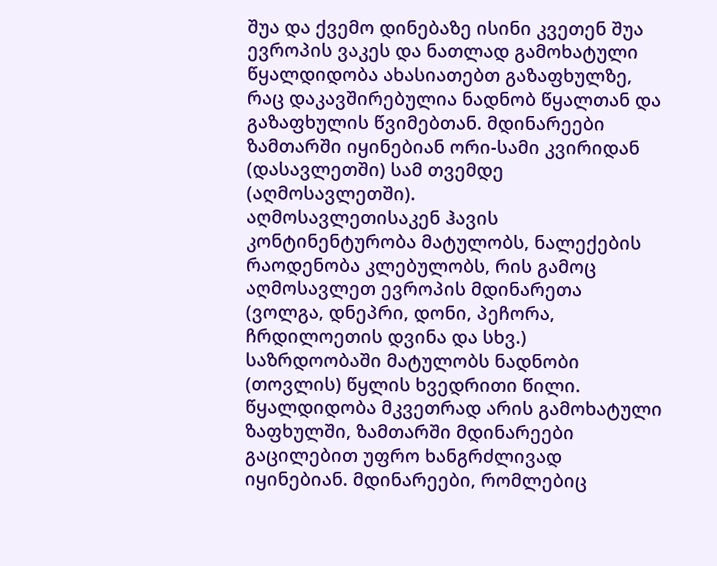შუა და ქვემო დინებაზე ისინი კვეთენ შუა ევროპის ვაკეს და ნათლად გამოხატული წყალდიდობა ახასიათებთ გაზაფხულზე, რაც დაკავშირებულია ნადნობ წყალთან და გაზაფხულის წვიმებთან. მდინარეები ზამთარში იყინებიან ორი-სამი კვირიდან (დასავლეთში) სამ თვემდე (აღმოსავლეთში).
აღმოსავლეთისაკენ ჰავის კონტინენტურობა მატულობს, ნალექების რაოდენობა კლებულობს, რის გამოც აღმოსავლეთ ევროპის მდინარეთა (ვოლგა, დნეპრი, დონი, პეჩორა, ჩრდილოეთის დვინა და სხვ.) საზრდოობაში მატულობს ნადნობი (თოვლის) წყლის ხვედრითი წილი. წყალდიდობა მკვეთრად არის გამოხატული ზაფხულში, ზამთარში მდინარეები გაცილებით უფრო ხანგრძლივად იყინებიან. მდინარეები, რომლებიც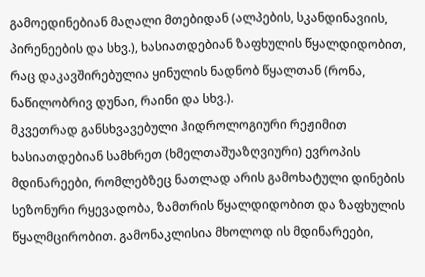გამოედინებიან მაღალი მთებიდან (ალპების, სკანდინავიის, პირენეების და სხვ.), ხასიათდებიან ზაფხულის წყალდიდობით, რაც დაკავშირებულია ყინულის ნადნობ წყალთან (რონა, ნაწილობრივ დუნაი, რაინი და სხვ.).
მკვეთრად განსხვავებული ჰიდროლოგიური რეჟიმით ხასიათდებიან სამხრეთ (ხმელთაშუაზღვიური) ევროპის მდინარეები, რომლებზეც ნათლად არის გამოხატული დინების სეზონური რყევადობა, ზამთრის წყალდიდობით და ზაფხულის წყალმცირობით. გამონაკლისია მხოლოდ ის მდინარეები,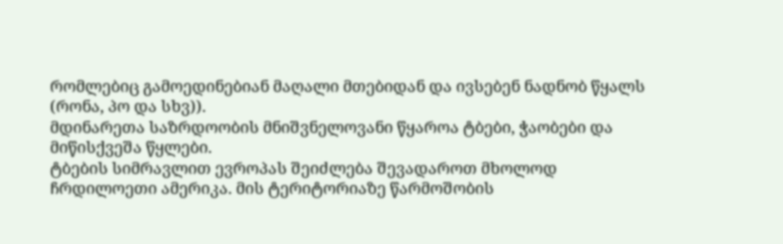რომლებიც გამოედინებიან მაღალი მთებიდან და ივსებენ ნადნობ წყალს (რონა, პო და სხვ)).
მდინარეთა საზრდოობის მნიშვნელოვანი წყაროა ტბები, ჭაობები და მიწისქვეშა წყლები.
ტბების სიმრავლით ევროპას შეიძლება შევადაროთ მხოლოდ ჩრდილოეთი ამერიკა. მის ტერიტორიაზე წარმოშობის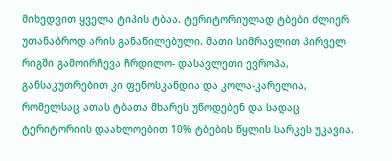მიხედვით ყველა ტიპის ტბაა. ტერიტორიულად ტბები ძლიერ უთანაბროდ არის განაწილებული. მათი სიმრავლით პირველ რიგში გამოირჩევა ჩრდილო- დასავლეთი ევროპა, განსაკუთრებით კი ფენოსკანდია და კოლა-კარელია, რომელსაც ათას ტბათა მხარეს უწოდებენ და სადაც ტერიტორიის დაახლოებით 10% ტბების წყლის სარკეს უკავია.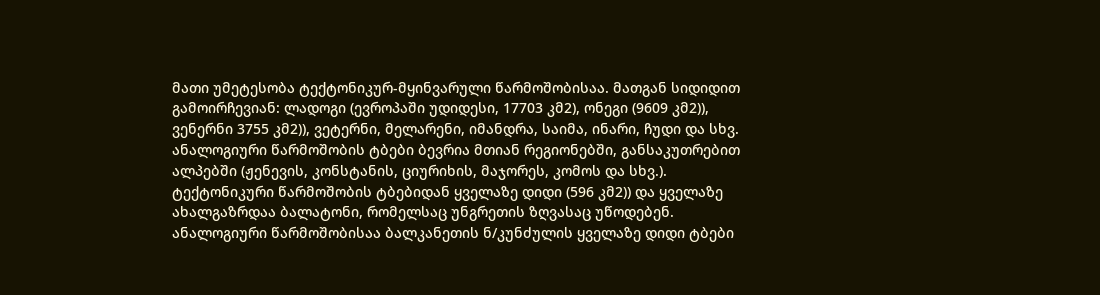მათი უმეტესობა ტექტონიკურ-მყინვარული წარმოშობისაა. მათგან სიდიდით გამოირჩევიან: ლადოგი (ევროპაში უდიდესი, 17703 კმ2), ონეგი (9609 კმ2)), ვენერნი 3755 კმ2)), ვეტერნი, მელარენი, იმანდრა, საიმა, ინარი, ჩუდი და სხვ. ანალოგიური წარმოშობის ტბები ბევრია მთიან რეგიონებში, განსაკუთრებით ალპებში (ჟენევის, კონსტანის, ციურიხის, მაჯორეს, კომოს და სხვ.). ტექტონიკური წარმოშობის ტბებიდან ყველაზე დიდი (596 კმ2)) და ყველაზე ახალგაზრდაა ბალატონი, რომელსაც უნგრეთის ზღვასაც უწოდებენ. ანალოგიური წარმოშობისაა ბალკანეთის ნ/კუნძულის ყველაზე დიდი ტბები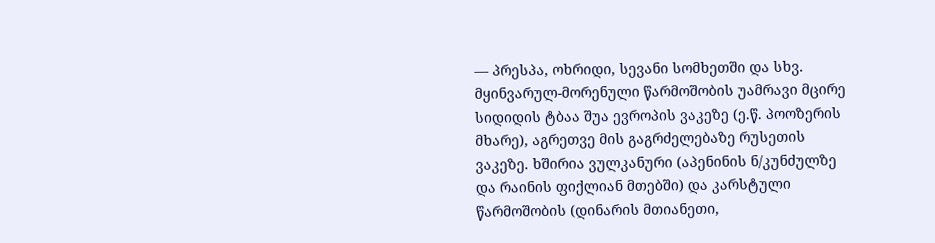–– პრესპა, ოხრიდი, სევანი სომხეთში და სხვ. მყინვარულ-მორენული წარმოშობის უამრავი მცირე სიდიდის ტბაა შუა ევროპის ვაკეზე (ე.წ. პოოზერის მხარე), აგრეთვე მის გაგრძელებაზე რუსეთის ვაკეზე. ხშირია ვულკანური (აპენინის ნ/კუნძულზე და რაინის ფიქლიან მთებში) და კარსტული წარმოშობის (დინარის მთიანეთი,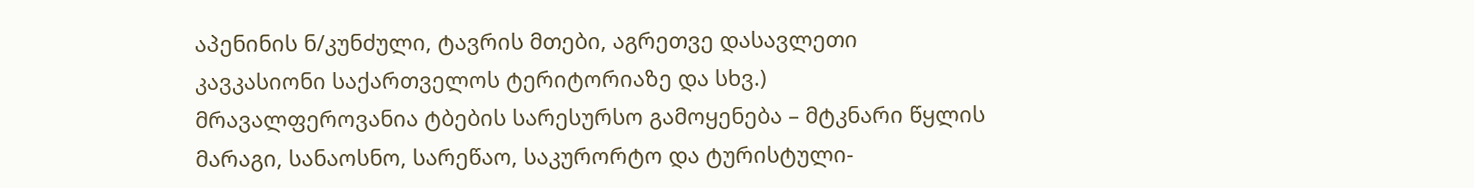აპენინის ნ/კუნძული, ტავრის მთები, აგრეთვე დასავლეთი კავკასიონი საქართველოს ტერიტორიაზე და სხვ.)
მრავალფეროვანია ტბების სარესურსო გამოყენება – მტკნარი წყლის მარაგი, სანაოსნო, სარეწაო, საკურორტო და ტურისტული-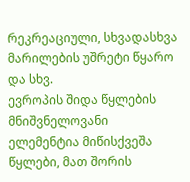რეკრეაციული, სხვადასხვა მარილების უშრეტი წყარო და სხვ.
ევროპის შიდა წყლების მნიშვნელოვანი ელემენტია მიწისქვეშა წყლები, მათ შორის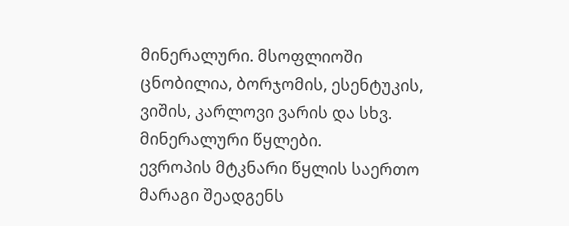მინერალური. მსოფლიოში ცნობილია, ბორჯომის, ესენტუკის, ვიშის, კარლოვი ვარის და სხვ. მინერალური წყლები.
ევროპის მტკნარი წყლის საერთო მარაგი შეადგენს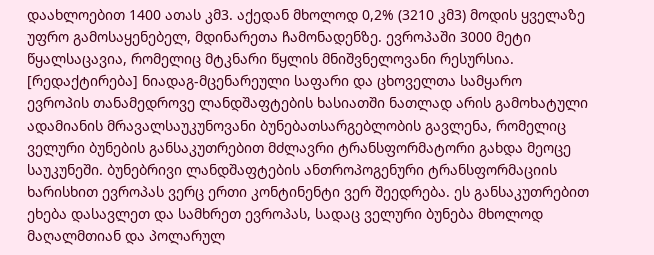დაახლოებით 1400 ათას კმ3. აქედან მხოლოდ 0,2% (3210 კმ3) მოდის ყველაზე უფრო გამოსაყენებელ, მდინარეთა ჩამონადენზე. ევროპაში 3000 მეტი წყალსაცავია, რომელიც მტკნარი წყლის მნიშვნელოვანი რესურსია.
[რედაქტირება] ნიადაგ-მცენარეული საფარი და ცხოველთა სამყარო
ევროპის თანამედროვე ლანდშაფტების ხასიათში ნათლად არის გამოხატული ადამიანის მრავალსაუკუნოვანი ბუნებათსარგებლობის გავლენა, რომელიც ველური ბუნების განსაკუთრებით მძლავრი ტრანსფორმატორი გახდა მეოცე საუკუნეში. ბუნებრივი ლანდშაფტების ანთროპოგენური ტრანსფორმაციის ხარისხით ევროპას ვერც ერთი კონტინენტი ვერ შეედრება. ეს განსაკუთრებით ეხება დასავლეთ და სამხრეთ ევროპას, სადაც ველური ბუნება მხოლოდ მაღალმთიან და პოლარულ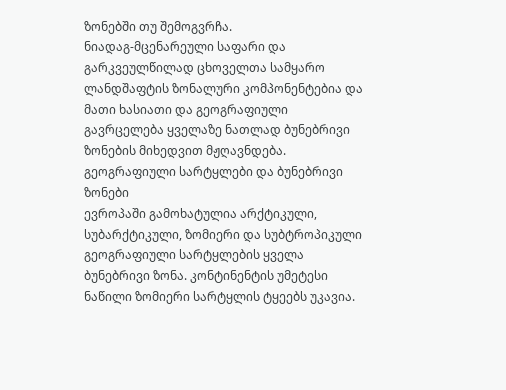ზონებში თუ შემოგვრჩა.
ნიადაგ-მცენარეული საფარი და გარკვეულწილად ცხოველთა სამყარო ლანდშაფტის ზონალური კომპონენტებია და მათი ხასიათი და გეოგრაფიული გავრცელება ყველაზე ნათლად ბუნებრივი ზონების მიხედვით მჟღავნდება.
გეოგრაფიული სარტყლები და ბუნებრივი ზონები
ევროპაში გამოხატულია არქტიკული, სუბარქტიკული, ზომიერი და სუბტროპიკული გეოგრაფიული სარტყლების ყველა ბუნებრივი ზონა. კონტინენტის უმეტესი ნაწილი ზომიერი სარტყლის ტყეებს უკავია.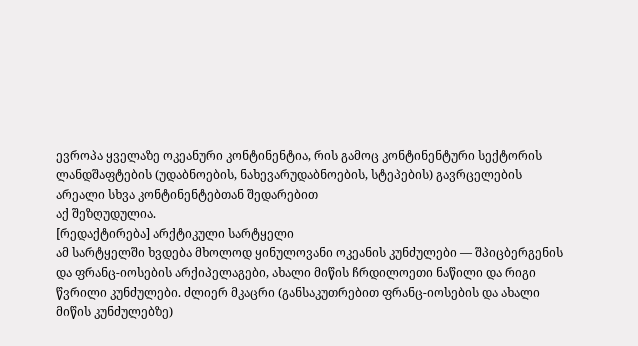ევროპა ყველაზე ოკეანური კონტინენტია, რის გამოც კონტინენტური სექტორის ლანდშაფტების (უდაბნოების, ნახევარუდაბნოების, სტეპების) გავრცელების არეალი სხვა კონტინენტებთან შედარებით
აქ შეზღუდულია.
[რედაქტირება] არქტიკული სარტყელი
ამ სარტყელში ხვდება მხოლოდ ყინულოვანი ოკეანის კუნძულები — შპიცბერგენის და ფრანც-იოსების არქიპელაგები, ახალი მიწის ჩრდილოეთი ნაწილი და რიგი წვრილი კუნძულები. ძლიერ მკაცრი (განსაკუთრებით ფრანც-იოსების და ახალი მიწის კუნძულებზე)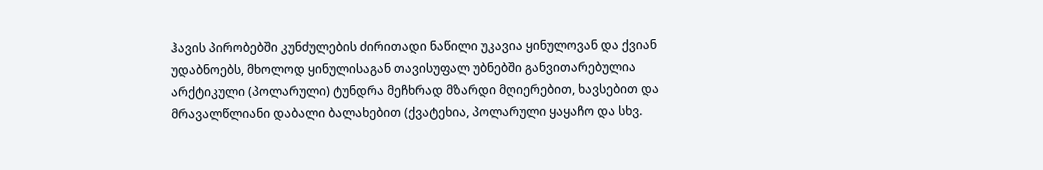ჰავის პირობებში კუნძულების ძირითადი ნაწილი უკავია ყინულოვან და ქვიან უდაბნოებს, მხოლოდ ყინულისაგან თავისუფალ უბნებში განვითარებულია არქტიკული (პოლარული) ტუნდრა მეჩხრად მზარდი მღიერებით, ხავსებით და მრავალწლიანი დაბალი ბალახებით (ქვატეხია, პოლარული ყაყაჩო და სხვ.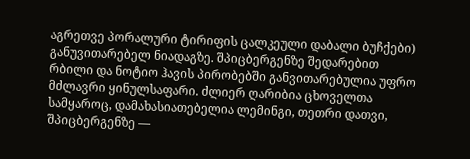აგრეთვე პორალური ტირიფის ცალკეული დაბალი ბუჩქები) განუვითარებელ ნიადაგზე. შპიცბერგენზე შედარებით რბილი და ნოტიო ჰავის პირობებში განვითარებულია უფრო მძლავრი ყინულსაფარი. ძლიერ ღარიბია ცხოველთა სამყაროც, დამახასიათებელია ლემინგი, თეთრი დათვი, შპიცბერგენზე —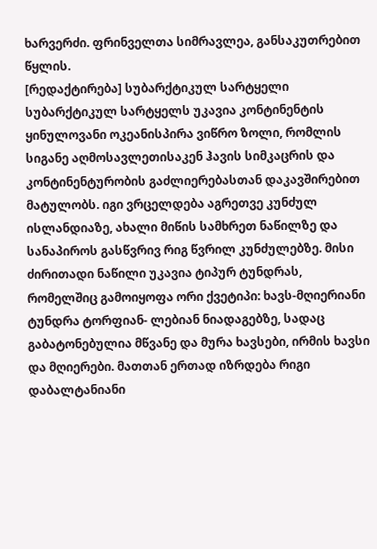ხარვერძი. ფრინველთა სიმრავლეა, განსაკუთრებით წყლის.
[რედაქტირება] სუბარქტიკულ სარტყელი
სუბარქტიკულ სარტყელს უკავია კონტინენტის ყინულოვანი ოკეანისპირა ვიწრო ზოლი, რომლის სიგანე აღმოსავლეთისაკენ ჰავის სიმკაცრის და კონტინენტურობის გაძლიერებასთან დაკავშირებით მატულობს. იგი ვრცელდება აგრეთვე კუნძულ ისლანდიაზე, ახალი მიწის სამხრეთ ნაწილზე და სანაპიროს გასწვრივ რიგ წვრილ კუნძულებზე. მისი ძირითადი ნაწილი უკავია ტიპურ ტუნდრას, რომელშიც გამოიყოფა ორი ქვეტიპი: ხავს-მღიერიანი ტუნდრა ტორფიან- ლებიან ნიადაგებზე, სადაც გაბატონებულია მწვანე და მურა ხავსები, ირმის ხავსი და მღიერები. მათთან ერთად იზრდება რიგი დაბალტანიანი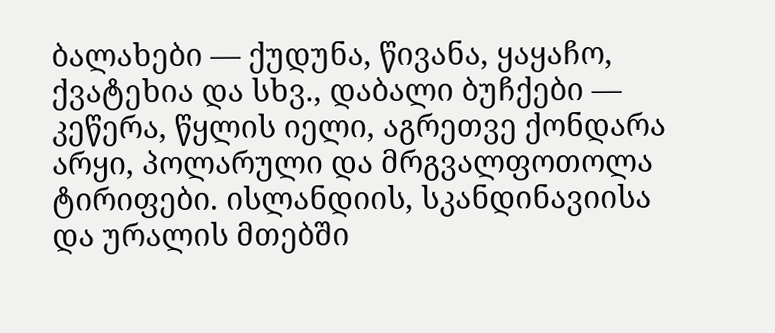ბალახები — ქუდუნა, წივანა, ყაყაჩო, ქვატეხია და სხვ., დაბალი ბუჩქები — კეწერა, წყლის იელი, აგრეთვე ქონდარა არყი, პოლარული და მრგვალფოთოლა ტირიფები. ისლანდიის, სკანდინავიისა და ურალის მთებში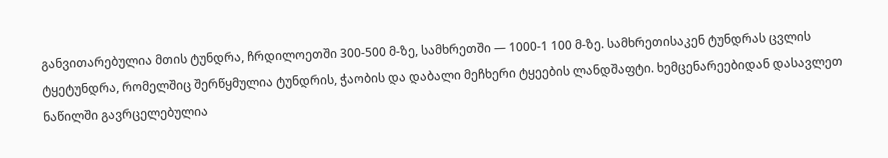განვითარებულია მთის ტუნდრა, ჩრდილოეთში 300-500 მ-ზე, სამხრეთში — 1000-1 100 მ-ზე. სამხრეთისაკენ ტუნდრას ცვლის ტყეტუნდრა, რომელშიც შერწყმულია ტუნდრის, ჭაობის და დაბალი მეჩხერი ტყეების ლანდშაფტი. ხემცენარეებიდან დასავლეთ ნაწილში გავრცელებულია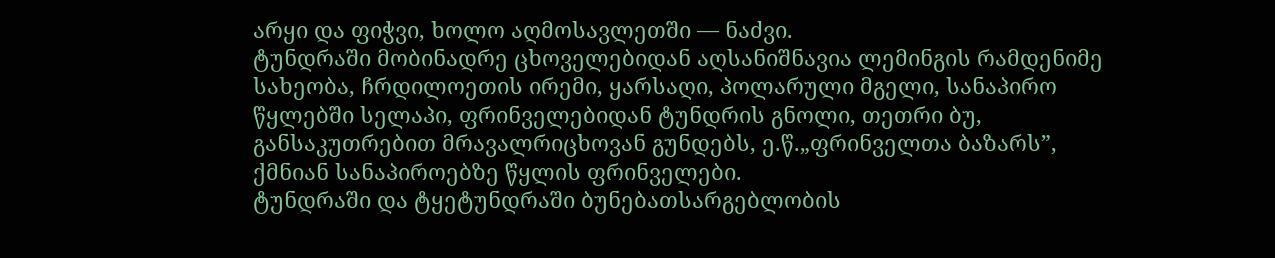არყი და ფიჭვი, ხოლო აღმოსავლეთში — ნაძვი.
ტუნდრაში მობინადრე ცხოველებიდან აღსანიშნავია ლემინგის რამდენიმე სახეობა, ჩრდილოეთის ირემი, ყარსაღი, პოლარული მგელი, სანაპირო წყლებში სელაპი, ფრინველებიდან ტუნდრის გნოლი, თეთრი ბუ, განსაკუთრებით მრავალრიცხოვან გუნდებს, ე.წ.„ფრინველთა ბაზარს”, ქმნიან სანაპიროებზე წყლის ფრინველები.
ტუნდრაში და ტყეტუნდრაში ბუნებათსარგებლობის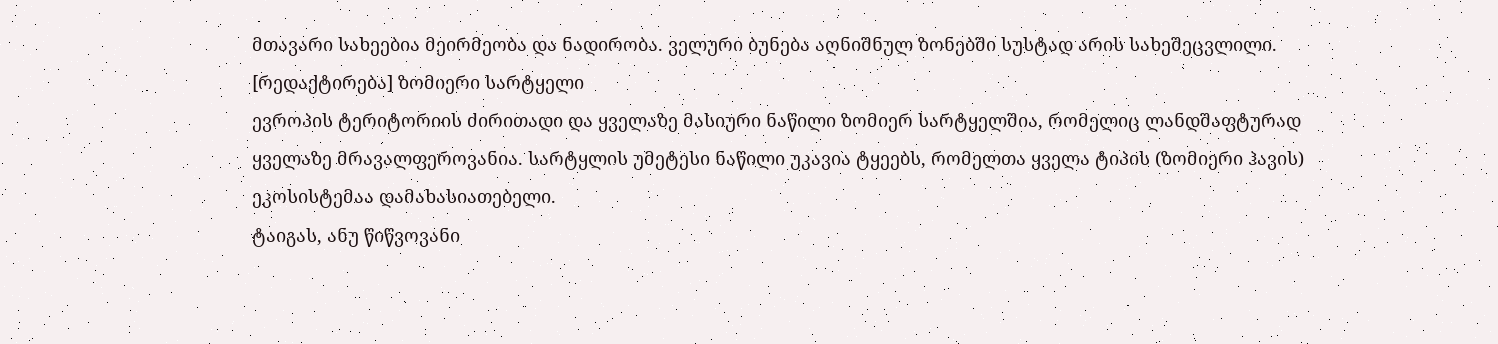მთავარი სახეებია მეირმეობა და ნადირობა. ველური ბუნება აღნიშნულ ზონებში სუსტად არის სახეშეცვლილი.
[რედაქტირება] ზომიერი სარტყელი
ევროპის ტერიტორიის ძირითადი და ყველაზე მასიური ნაწილი ზომიერ სარტყელშია, რომელიც ლანდშაფტურად ყველაზე მრავალფეროვანია. სარტყლის უმეტესი ნაწილი უკავია ტყეებს, რომელთა ყველა ტიპის (ზომიერი ჰავის) ეკოსისტემაა დამახასიათებელი.
ტაიგას, ანუ წიწვოვანი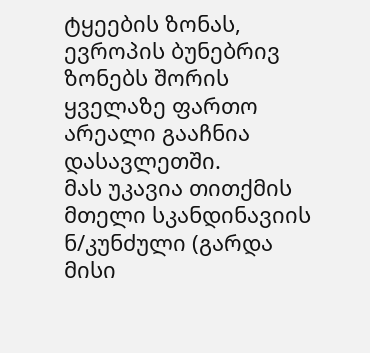ტყეების ზონას, ევროპის ბუნებრივ ზონებს შორის ყველაზე ფართო არეალი გააჩნია დასავლეთში.
მას უკავია თითქმის მთელი სკანდინავიის ნ/კუნძული (გარდა მისი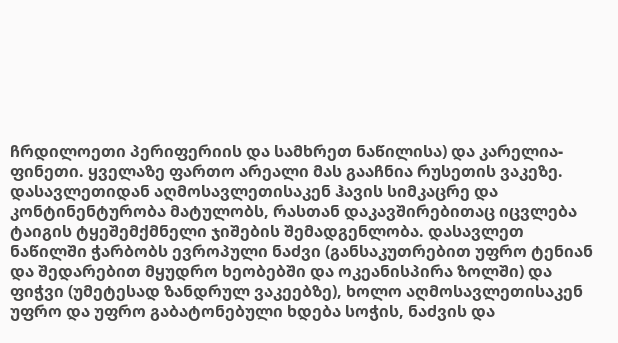ჩრდილოეთი პერიფერიის და სამხრეთ ნაწილისა) და კარელია-ფინეთი. ყველაზე ფართო არეალი მას გააჩნია რუსეთის ვაკეზე. დასავლეთიდან აღმოსავლეთისაკენ ჰავის სიმკაცრე და კონტინენტურობა მატულობს, რასთან დაკავშირებითაც იცვლება ტაიგის ტყეშემქმნელი ჯიშების შემადგენლობა. დასავლეთ ნაწილში ჭარბობს ევროპული ნაძვი (განსაკუთრებით უფრო ტენიან და შედარებით მყუდრო ხეობებში და ოკეანისპირა ზოლში) და ფიჭვი (უმეტესად ზანდრულ ვაკეებზე), ხოლო აღმოსავლეთისაკენ უფრო და უფრო გაბატონებული ხდება სოჭის, ნაძვის და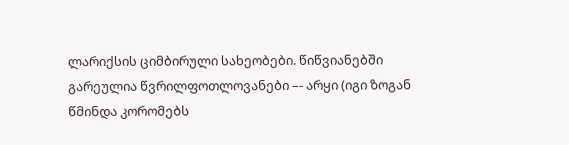ლარიქსის ციმბირული სახეობები. წიწვიანებში გარეულია წვრილფოთლოვანები –- არყი (იგი ზოგან წმინდა კორომებს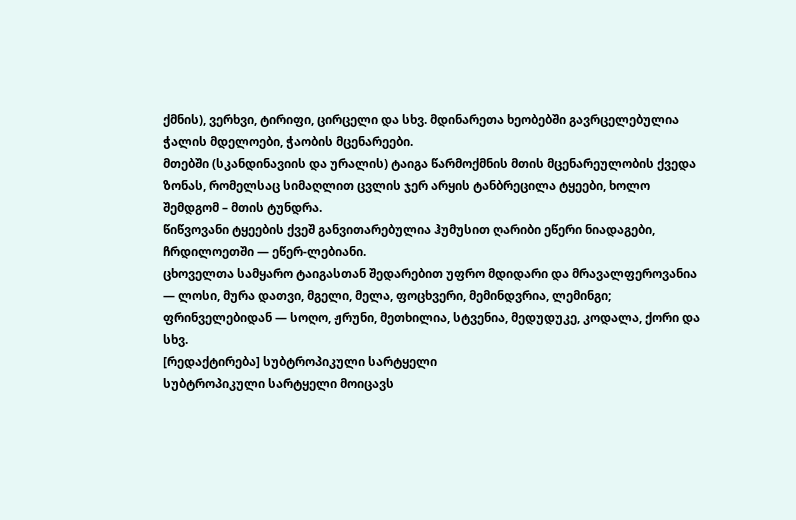ქმნის), ვერხვი, ტირიფი, ცირცელი და სხვ. მდინარეთა ხეობებში გავრცელებულია ჭალის მდელოები, ჭაობის მცენარეები.
მთებში (სკანდინავიის და ურალის) ტაიგა წარმოქმნის მთის მცენარეულობის ქვედა ზონას, რომელსაც სიმაღლით ცვლის ჯერ არყის ტანბრეცილა ტყეები, ხოლო შემდგომ – მთის ტუნდრა.
წიწვოვანი ტყეების ქვეშ განვითარებულია ჰუმუსით ღარიბი ეწერი ნიადაგები, ჩრდილოეთში — ეწერ-ლებიანი.
ცხოველთა სამყარო ტაიგასთან შედარებით უფრო მდიდარი და მრავალფეროვანია — ლოსი, მურა დათვი, მგელი, მელა, ფოცხვერი, მემინდვრია, ლემინგი; ფრინველებიდან — სოღო, ჟრუნი, მეთხილია, სტვენია, მედუდუკე, კოდალა, ქორი და სხვ.
[რედაქტირება] სუბტროპიკული სარტყელი
სუბტროპიკული სარტყელი მოიცავს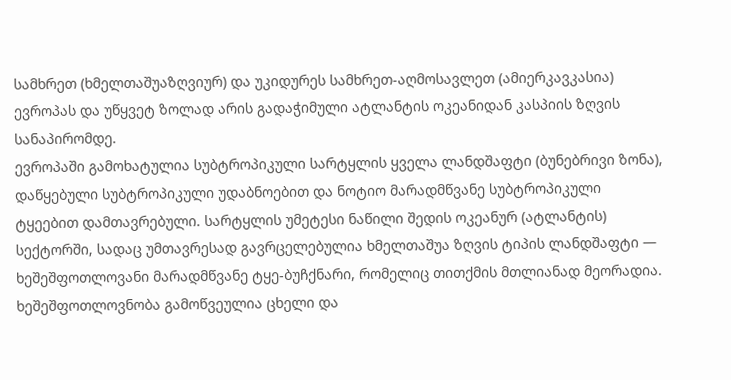სამხრეთ (ხმელთაშუაზღვიურ) და უკიდურეს სამხრეთ-აღმოსავლეთ (ამიერკავკასია) ევროპას და უწყვეტ ზოლად არის გადაჭიმული ატლანტის ოკეანიდან კასპიის ზღვის სანაპირომდე.
ევროპაში გამოხატულია სუბტროპიკული სარტყლის ყველა ლანდშაფტი (ბუნებრივი ზონა), დაწყებული სუბტროპიკული უდაბნოებით და ნოტიო მარადმწვანე სუბტროპიკული ტყეებით დამთავრებული. სარტყლის უმეტესი ნაწილი შედის ოკეანურ (ატლანტის) სექტორში, სადაც უმთავრესად გავრცელებულია ხმელთაშუა ზღვის ტიპის ლანდშაფტი — ხეშეშფოთლოვანი მარადმწვანე ტყე-ბუჩქნარი, რომელიც თითქმის მთლიანად მეორადია. ხეშეშფოთლოვნობა გამოწვეულია ცხელი და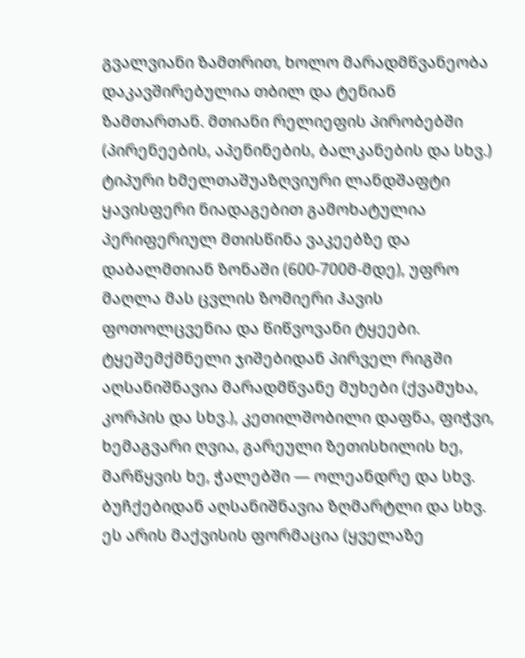გვალვიანი ზამთრით, ხოლო მარადმწვანეობა დაკავშირებულია თბილ და ტენიან ზამთართან. მთიანი რელიეფის პირობებში (პირენეების, აპენინების, ბალკანების და სხვ.) ტიპური ხმელთაშუაზღვიური ლანდშაფტი ყავისფერი ნიადაგებით გამოხატულია პერიფერიულ მთისწინა ვაკეებზე და დაბალმთიან ზონაში (600-700მ-მდე), უფრო მაღლა მას ცვლის ზომიერი ჰავის ფოთოლცვენია და წიწვოვანი ტყეები. ტყეშემქმნელი ჯიშებიდან პირველ რიგში აღსანიშნავია მარადმწვანე მუხები (ქვამუხა, კორპის და სხვ.), კეთილშობილი დაფნა, ფიჭვი, ხემაგვარი ღვია, გარეული ზეთისხილის ხე, მარწყვის ხე, ჭალებში — ოლეანდრე და სხვ. ბუჩქებიდან აღსანიშნავია ზღმარტლი და სხვ. ეს არის მაქვისის ფორმაცია (ყველაზე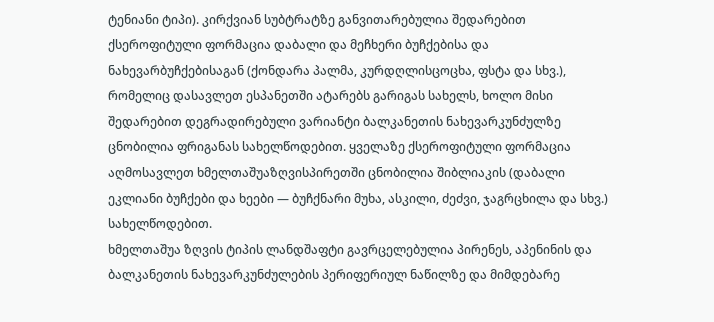ტენიანი ტიპი). კირქვიან სუბტრატზე განვითარებულია შედარებით ქსეროფიტული ფორმაცია დაბალი და მეჩხერი ბუჩქებისა და ნახევარბუჩქებისაგან (ქონდარა პალმა, კურდღლისცოცხა, ფსტა და სხვ.), რომელიც დასავლეთ ესპანეთში ატარებს გარიგას სახელს, ხოლო მისი შედარებით დეგრადირებული ვარიანტი ბალკანეთის ნახევარკუნძულზე ცნობილია ფრიგანას სახელწოდებით. ყველაზე ქსეროფიტული ფორმაცია აღმოსავლეთ ხმელთაშუაზღვისპირეთში ცნობილია შიბლიაკის (დაბალი ეკლიანი ბუჩქები და ხეები — ბუჩქნარი მუხა, ასკილი, ძეძვი, ჯაგრცხილა და სხვ.) სახელწოდებით.
ხმელთაშუა ზღვის ტიპის ლანდშაფტი გავრცელებულია პირენეს, აპენინის და ბალკანეთის ნახევარკუნძულების პერიფერიულ ნაწილზე და მიმდებარე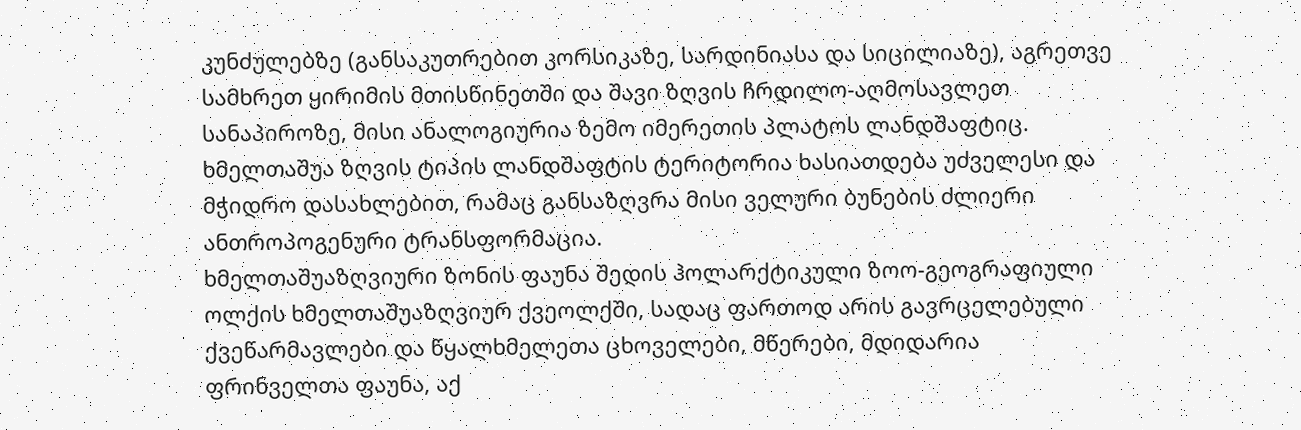კუნძულებზე (განსაკუთრებით კორსიკაზე, სარდინიასა და სიცილიაზე), აგრეთვე სამხრეთ ყირიმის მთისწინეთში და შავი ზღვის ჩრდილო-აღმოსავლეთ სანაპიროზე, მისი ანალოგიურია ზემო იმერეთის პლატოს ლანდშაფტიც.
ხმელთაშუა ზღვის ტიპის ლანდშაფტის ტერიტორია ხასიათდება უძველესი და მჭიდრო დასახლებით, რამაც განსაზღვრა მისი ველური ბუნების ძლიერი ანთროპოგენური ტრანსფორმაცია.
ხმელთაშუაზღვიური ზონის ფაუნა შედის ჰოლარქტიკული ზოო-გეოგრაფიული ოლქის ხმელთაშუაზღვიურ ქვეოლქში, სადაც ფართოდ არის გავრცელებული ქვეწარმავლები და წყალხმელეთა ცხოველები, მწერები, მდიდარია ფრინველთა ფაუნა, აქ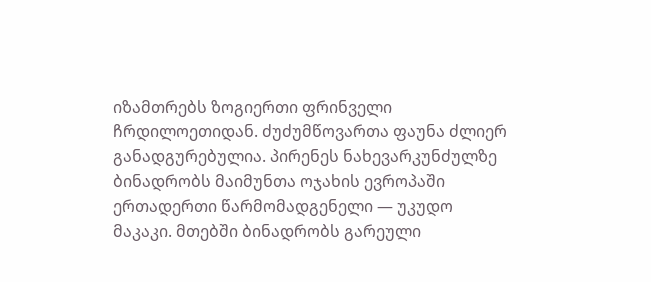იზამთრებს ზოგიერთი ფრინველი ჩრდილოეთიდან. ძუძუმწოვართა ფაუნა ძლიერ განადგურებულია. პირენეს ნახევარკუნძულზე ბინადრობს მაიმუნთა ოჯახის ევროპაში ერთადერთი წარმომადგენელი — უკუდო მაკაკი. მთებში ბინადრობს გარეული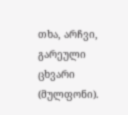თხა, არჩვი, გარეული ცხვარი (მულფონი).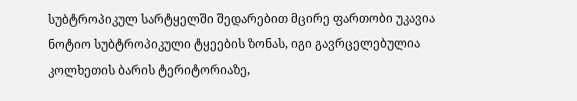სუბტროპიკულ სარტყელში შედარებით მცირე ფართობი უკავია ნოტიო სუბტროპიკული ტყეების ზონას, იგი გავრცელებულია კოლხეთის ბარის ტერიტორიაზე,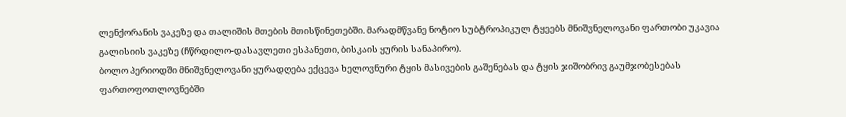ლენქორანის ვაკეზე და თალიშის მთების მთისწინეთებში. მარადმწვანე ნოტიო სუბტროპიკულ ტყეებს მნიშვნელოვანი ფართობი უკავია გალისიის ვაკეზე (ჩწრდილო-დასავლეთი ესპანეთი, ბისკაის ყურის სანაპირო).
ბოლო პერიოდში მნიშვნელოვანი ყურადღება ექცევა ხელოვნური ტყის მასივების გაშენებას და ტყის ჯიშობრივ გაუმჯობესებას ფართოფოთლოვნებში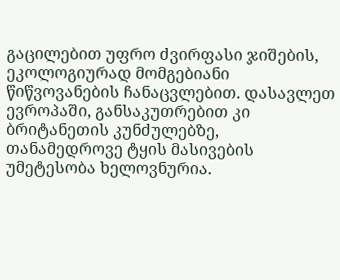გაცილებით უფრო ძვირფასი ჯიშების, ეკოლოგიურად მომგებიანი წიწვოვანების ჩანაცვლებით. დასავლეთ ევროპაში, განსაკუთრებით კი ბრიტანეთის კუნძულებზე, თანამედროვე ტყის მასივების უმეტესობა ხელოვნურია.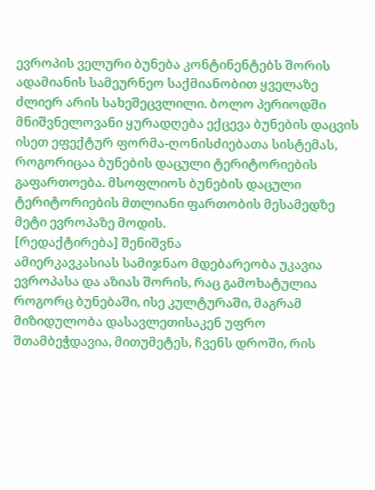ევროპის ველური ბუნება კონტინენტებს შორის ადამიანის სამეურნეო საქმიანობით ყველაზე ძლიერ არის სახეშეცვლილი. ბოლო პერიოდში მნიშვნელოვანი ყურადღება ექცევა ბუნების დაცვის ისეთ ეფექტურ ფორმა-ღონისძიებათა სისტემას, როგორიცაა ბუნების დაცული ტერიტორიების გაფართოება. მსოფლიოს ბუნების დაცული ტერიტორიების მთლიანი ფართობის მესამედზე მეტი ევროპაზე მოდის.
[რედაქტირება] შენიშვნა
ამიერკავკასიას სამიჯნაო მდებარეობა უკავია ევროპასა და აზიას შორის, რაც გამოხატულია როგორც ბუნებაში, ისე კულტურაში, მაგრამ მიზიდულობა დასავლეთისაკენ უფრო შთამბეჭდავია, მითუმეტეს, ჩვენს დროში, რის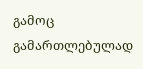გამოც გამართლებულად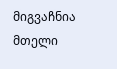მიგვაჩნია მთელი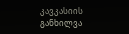კავკასიის განხილვა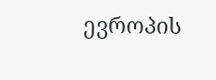ევროპის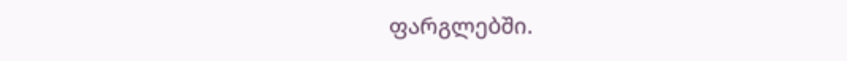ფარგლებში.